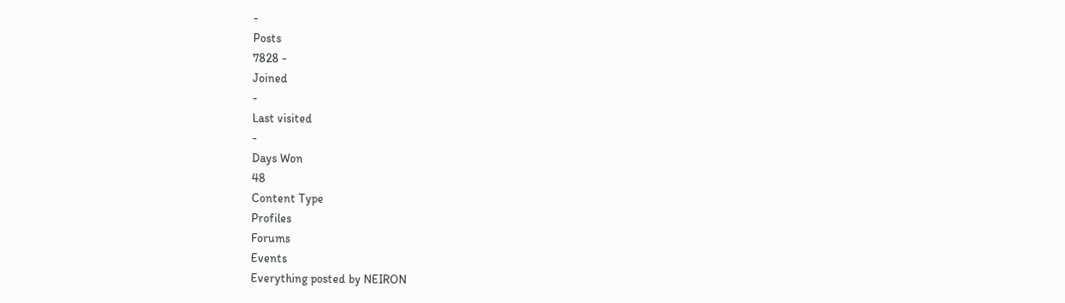-
Posts
7828 -
Joined
-
Last visited
-
Days Won
48
Content Type
Profiles
Forums
Events
Everything posted by NEIRON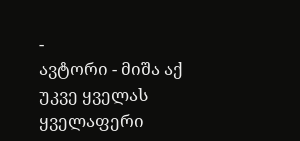-
ავტორი - მიშა აქ უკვე ყველას ყველაფერი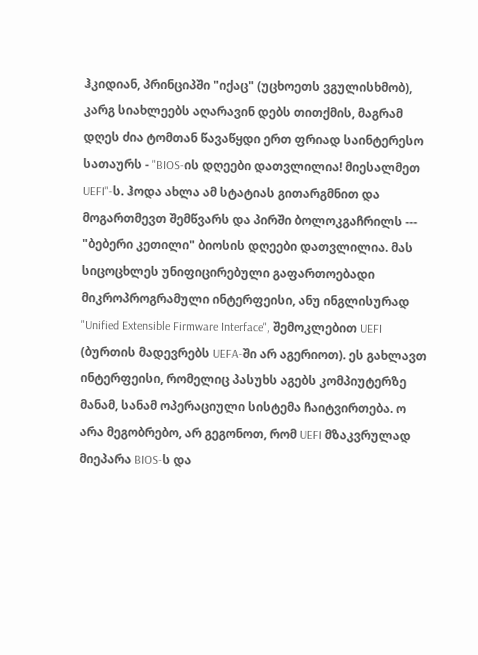ჰკიდიან, პრინციპში "იქაც" (უცხოეთს ვგულისხმობ), კარგ სიახლეებს აღარავინ დებს თითქმის, მაგრამ დღეს ძია ტომთან წავაწყდი ერთ ფრიად საინტერესო სათაურს - "BIOS-ის დღეები დათვლილია! მიესალმეთ UEFI"-ს. ჰოდა ახლა ამ სტატიას გითარგმნით და მოგართმევთ შემწვარს და პირში ბოლოკგაჩრილს --- "ბებერი კეთილი" ბიოსის დღეები დათვლილია. მას სიცოცხლეს უნიფიცირებული გაფართოებადი მიკროპროგრამული ინტერფეისი, ანუ ინგლისურად "Unified Extensible Firmware Interface", შემოკლებით UEFI (ბურთის მადევრებს UEFA-ში არ აგერიოთ). ეს გახლავთ ინტერფეისი, რომელიც პასუხს აგებს კომპიუტერზე მანამ, სანამ ოპერაციული სისტემა ჩაიტვირთება. ო არა მეგობრებო, არ გეგონოთ, რომ UEFI მზაკვრულად მიეპარა BIOS-ს და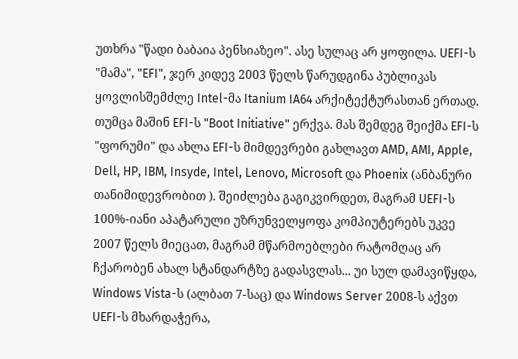უთხრა "წადი ბაბაია პენსიაზეო". ასე სულაც არ ყოფილა. UEFI-ს "მამა", "EFI", ჯერ კიდევ 2003 წელს წარუდგინა პუბლიკას ყოვლისშემძლე Intel-მა Itanium IA64 არქიტექტურასთან ერთად. თუმცა მაშინ EFI-ს "Boot Initiative" ერქვა. მას შემდეგ შეიქმა EFI-ს "ფორუმი" და ახლა EFI-ს მიმდევრები გახლავთ AMD, AMI, Apple, Dell, HP, IBM, Insyde, Intel, Lenovo, Microsoft და Phoenix (ანბანური თანიმიდევრობით ). შეიძლება გაგიკვირდეთ, მაგრამ UEFI-ს 100%-იანი აპატარული უზრუნველყოფა კომპიუტერებს უკვე 2007 წელს მიეცათ, მაგრამ მწარმოებლები რატომღაც არ ჩქარობენ ახალ სტანდარტზე გადასვლას... უი სულ დამავიწყდა, Windows Vista-ს (ალბათ 7-საც) და Windows Server 2008-ს აქვთ UEFI-ს მხარდაჭერა,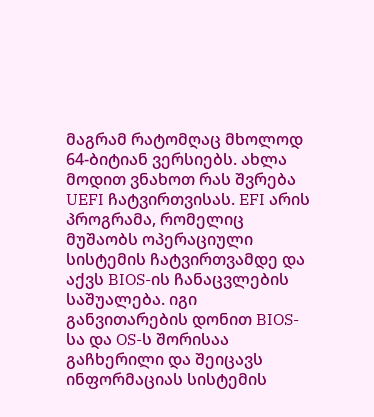მაგრამ რატომღაც მხოლოდ 64-ბიტიან ვერსიებს. ახლა მოდით ვნახოთ რას შვრება UEFI ჩატვირთვისას. EFI არის პროგრამა, რომელიც მუშაობს ოპერაციული სისტემის ჩატვირთვამდე და აქვს BIOS-ის ჩანაცვლების საშუალება. იგი განვითარების დონით BIOS-სა და OS-ს შორისაა გაჩხერილი და შეიცავს ინფორმაციას სისტემის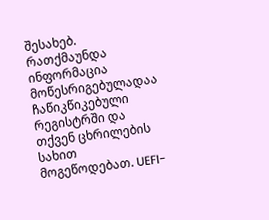შესახებ. რათქმაუნდა ინფორმაცია მოწესრიგებულადაა ჩაწიკწიკებული რეგისტრში და თქვენ ცხრილების სახით მოგეწოდებათ. UEFI-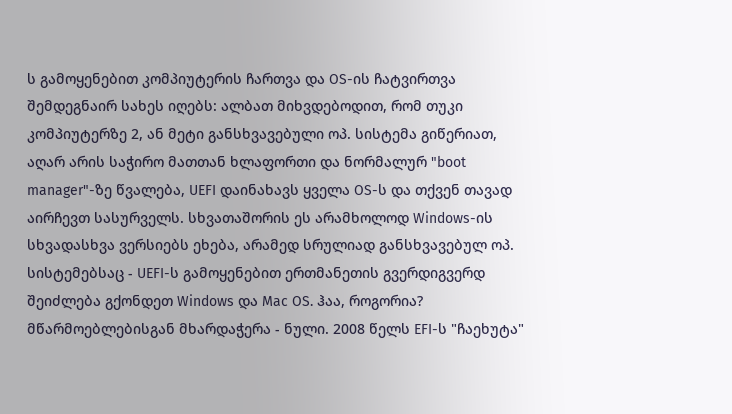ს გამოყენებით კომპიუტერის ჩართვა და OS-ის ჩატვირთვა შემდეგნაირ სახეს იღებს: ალბათ მიხვდებოდით, რომ თუკი კომპიუტერზე 2, ან მეტი განსხვავებული ოპ. სისტემა გიწერიათ, აღარ არის საჭირო მათთან ხლაფორთი და ნორმალურ "boot manager"-ზე წვალება, UEFI დაინახავს ყველა OS-ს და თქვენ თავად აირჩევთ სასურველს. სხვათაშორის ეს არამხოლოდ Windows-ის სხვადასხვა ვერსიებს ეხება, არამედ სრულიად განსხვავებულ ოპ. სისტემებსაც - UEFI-ს გამოყენებით ერთმანეთის გვერდიგვერდ შეიძლება გქონდეთ Windows და Mac OS. ჰაა, როგორია? მწარმოებლებისგან მხარდაჭერა - ნული. 2008 წელს EFI-ს "ჩაეხუტა"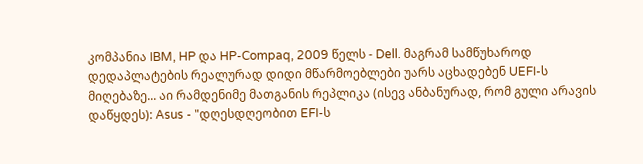კომპანია IBM, HP და HP-Compaq, 2009 წელს - Dell. მაგრამ სამწუხაროდ დედაპლატების რეალურად დიდი მწარმოებლები უარს აცხადებენ UEFI-ს მიღებაზე... აი რამდენიმე მათგანის რეპლიკა (ისევ ანბანურად, რომ გული არავის დაწყდეს): Asus - "დღესდღეობით EFI-ს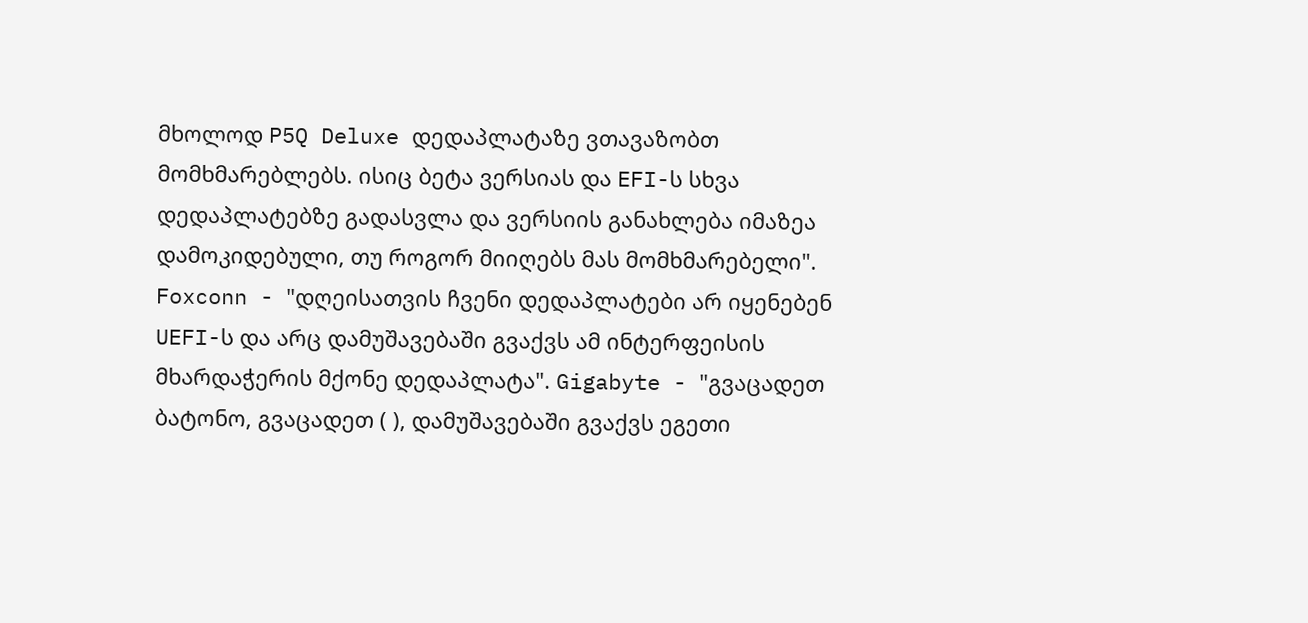მხოლოდ P5Q Deluxe დედაპლატაზე ვთავაზობთ მომხმარებლებს. ისიც ბეტა ვერსიას და EFI-ს სხვა დედაპლატებზე გადასვლა და ვერსიის განახლება იმაზეა დამოკიდებული, თუ როგორ მიიღებს მას მომხმარებელი". Foxconn - "დღეისათვის ჩვენი დედაპლატები არ იყენებენ UEFI-ს და არც დამუშავებაში გვაქვს ამ ინტერფეისის მხარდაჭერის მქონე დედაპლატა". Gigabyte - "გვაცადეთ ბატონო, გვაცადეთ ( ), დამუშავებაში გვაქვს ეგეთი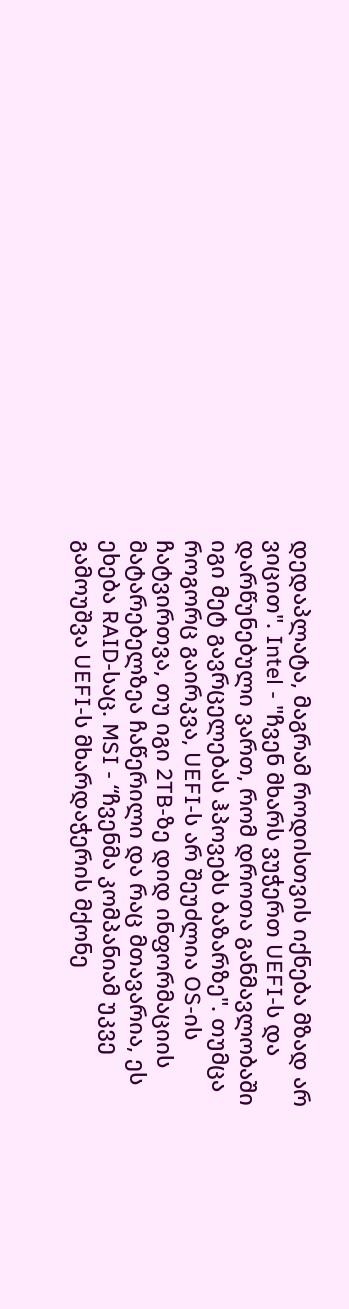დედაპლატა, მაგრამ როდისთვის იქნება მზად არ ვიცით". Intel - "ჩვენ მხარს ვუჭერთ UEFI-ს და დარწუნებული ვართ, რომ დროთა განმავლობაში იგი მეტ გავრცელებას ჰპოვებს ბაზარზე". თუმცა როგორც გაირკვა, UEFI-ს არ შეუძლია OS-ის ჩატვირთვა, თუ იგი 2TB-ზე დიდ ინფორმაციის მატარებელზეა ჩაწერილი და რაც მთავარია, ეს ეხება RAID-საც. MSI - “ჩვენმა კომპანიამ უკვე გამოუშვა UEFI-ს მხარდაჭერის მქონე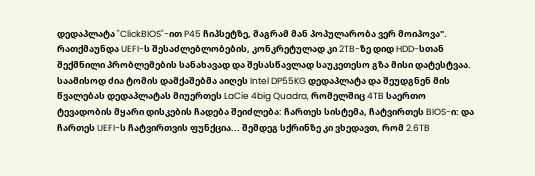დედაპლატა "ClickBIOS"-ით P45 ჩიპსეტზე, მაგრამ მან პოპულარობა ვერ მოიპოვა". რათქმაუნდა UEFI-ს შესაძლებლობების, კონკრეტულად კი 2TB-ზე დიდ HDD-სთან შექმნილი პრობლემების სანახავად და შესასწავლად საუკეთესო გზა მისი დატესტვაა. საამისოდ ძია ტომის დამქაშებმა აიღეს Intel DP55KG დედაპლატა და შეუდგნენ მის წვალებას დედაპლატას მიუერთეს LaCie 4big Quadra, რომელშიც 4TB საერთო ტევადობის მყარი დისკების ჩადება შეიძლება: ჩართეს სისტემა, ჩატვირთეს BIOS-ი: და ჩართეს UEFI-ს ჩატვირთვის ფუნქცია... შემდეგ სქრინზე კი ვხედავთ, რომ 2.6TB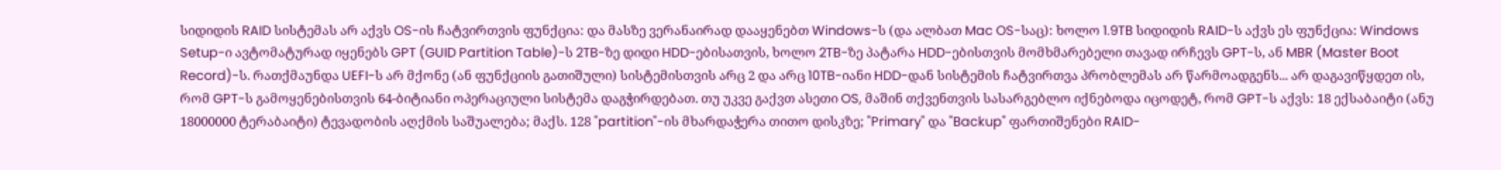სიდიდის RAID სისტემას არ აქვს OS-ის ჩატვირთვის ფუნქცია: და მასზე ვერანაირად დააყენებთ Windows-ს (და ალბათ Mac OS-საც): ხოლო 1.9TB სიდიდის RAID-ს აქვს ეს ფუნქცია: Windows Setup-ი ავტომატურად იყენებს GPT (GUID Partition Table)-ს 2TB-ზე დიდი HDD-ებისათვის, ხოლო 2TB-ზე პატარა HDD-ებისთვის მომხმარებელი თავად ირჩევს GPT-ს, ან MBR (Master Boot Record)-ს. რათქმაუნდა UEFI-ს არ მქონე (ან ფუნქციის გათიშული) სისტემისთვის არც 2 და არც 10TB-იანი HDD-დან სისტემის ჩატვირთვა პრობლემას არ წარმოადგენს... არ დაგავიწყდეთ ის, რომ GPT-ს გამოყენებისთვის 64-ბიტიანი ოპერაციული სისტემა დაგჭირდებათ. თუ უკვე გაქვთ ასეთი OS, მაშინ თქვენთვის სასარგებლო იქნებოდა იცოდეტ, რომ GPT-ს აქვს: 18 ექსაბაიტი (ანუ 18000000 ტერაბაიტი) ტევადობის აღქმის საშუალება; მაქს. 128 "partition"-ის მხარდაჭერა თითო დისკზე; "Primary" და "Backup" ფართიშენები RAID-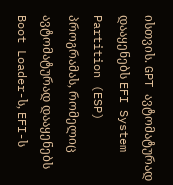ისთვის. GPT ავტომატურად დააყენებს EFI System Partition (ESP) პროგრამას, რომელიც ავტომატურად დააყენებს Boot Loader-ს, EFI-ს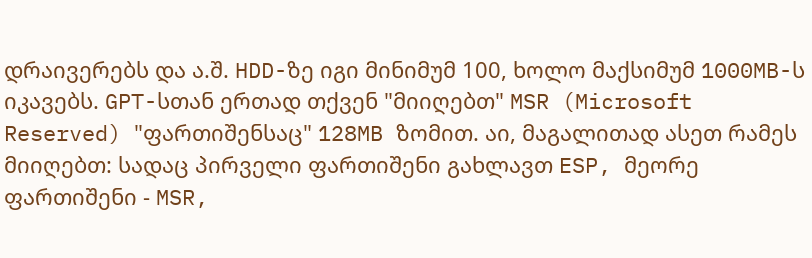დრაივერებს და ა.შ. HDD-ზე იგი მინიმუმ 100, ხოლო მაქსიმუმ 1000MB-ს იკავებს. GPT-სთან ერთად თქვენ "მიიღებთ" MSR (Microsoft Reserved) "ფართიშენსაც" 128MB ზომით. აი, მაგალითად ასეთ რამეს მიიღებთ: სადაც პირველი ფართიშენი გახლავთ ESP, მეორე ფართიშენი - MSR,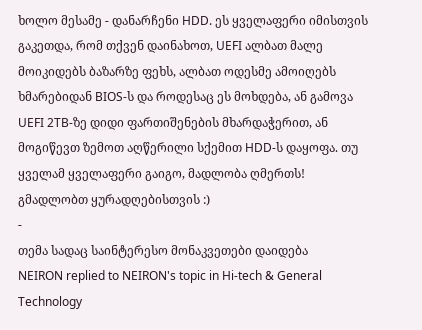ხოლო მესამე - დანარჩენი HDD. ეს ყველაფერი იმისთვის გაკეთდა, რომ თქვენ დაინახოთ, UEFI ალბათ მალე მოიკიდებს ბაზარზე ფეხს, ალბათ ოდესმე ამოიღებს ხმარებიდან BIOS-ს და როდესაც ეს მოხდება, ან გამოვა UEFI 2TB-ზე დიდი ფართიშენების მხარდაჭერით, ან მოგიწევთ ზემოთ აღწერილი სქემით HDD-ს დაყოფა. თუ ყველამ ყველაფერი გაიგო, მადლობა ღმერთს! გმადლობთ ყურადღებისთვის :)
-
თემა სადაც საინტერესო მონაკვეთები დაიდება
NEIRON replied to NEIRON's topic in Hi-tech & General Technology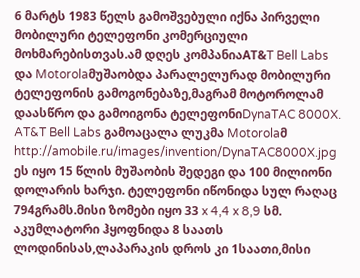6 მარტს 1983 წელს გამოშვებული იქნა პირველი მობილური ტელეფონი კომერციული მოხმარებისთვას.ამ დღეს კომპანიაAT&T Bell Labs და Motorolaმუშაობდა პარალელურად მობილური ტელეფონის გამოგონებაზე,მაგრამ მოტოროლამ დაასწრო და გამოიგონა ტელეფონიDynaTAC 8000X. AT&T Bell Labs გამოაცალა ლუკმა Motorolaმ http://amobile.ru/images/invention/DynaTAC8000X.jpg ეს იყო 15 წლის მუშაობის შედეგი და 100 მილიონი დოლარის ხარჯი. ტელეფონი იწონიდა სულ რაღაც 794გრამს.მისი ზომები იყო 33 x 4,4 x 8,9 სმ. აკუმლატორი ჰყოფნიდა 8 საათს ლოდინისას,ლაპარაკის დროს კი 1საათი,მისი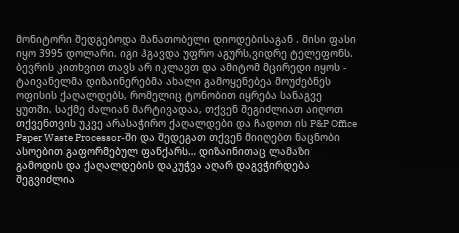მონიტორი შედგებოდა მანათობელი დიოდებისაგან . მისი ფასი იყო 3995 დოლარი. იგი ჰგავდა უფრო აგურს,ვიდრე ტელეფონს. ბევრის კითხვით თავს არ იკლავთ და ამიტომ მცირედი იყოს -
ტაივანელმა დიზაინერებმა ახალი გამოყენებეა მოუძებნეს ოფისის ქაღალდებს, რომელიც ტონობით იყრება სანაგვე ყუთში. საქმე ძალიან მარტივადაა, თქვენ შეგიძლიათ აიღოთ თქვენთვის უკვე არასაჭირო ქაღალდები და ჩადოთ ის P&P Office Paper Waste Processor-ში და შედეგათ თქვენ მიიღებთ ნაცნობი ასოებით გაფორმებულ ფანქარს… დიზაინითაც ლამაზი გამოდის და ქაღალდების დაკუჭვა აღარ დაგვჭირდება შეგვიძლია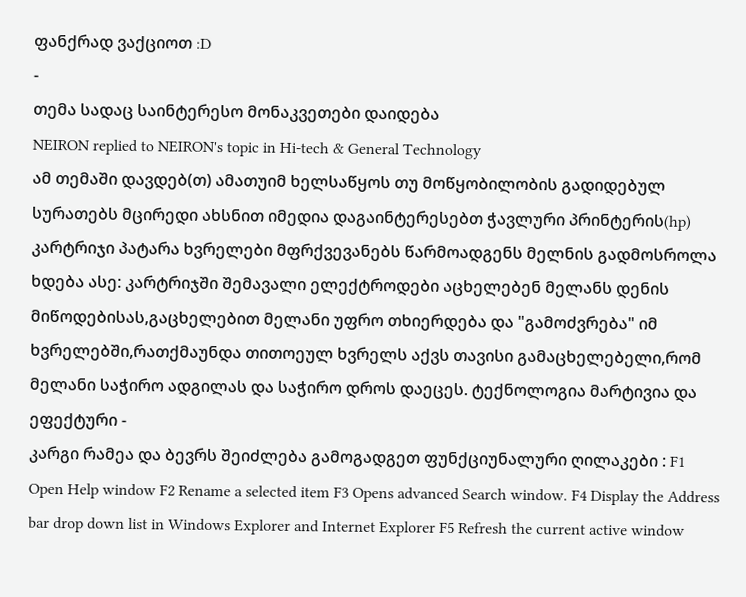ფანქრად ვაქციოთ :D
-
თემა სადაც საინტერესო მონაკვეთები დაიდება
NEIRON replied to NEIRON's topic in Hi-tech & General Technology
ამ თემაში დავდებ(თ) ამათუიმ ხელსაწყოს თუ მოწყობილობის გადიდებულ სურათებს მცირედი ახსნით იმედია დაგაინტერესებთ ჭავლური პრინტერის(hp) კარტრიჯი პატარა ხვრელები მფრქვევანებს წარმოადგენს მელნის გადმოსროლა ხდება ასე: კარტრიჯში შემავალი ელექტროდები აცხელებენ მელანს დენის მიწოდებისას,გაცხელებით მელანი უფრო თხიერდება და "გამოძვრება" იმ ხვრელებში,რათქმაუნდა თითოეულ ხვრელს აქვს თავისი გამაცხელებელი,რომ მელანი საჭირო ადგილას და საჭირო დროს დაეცეს. ტექნოლოგია მარტივია და ეფექტური -
კარგი რამეა და ბევრს შეიძლება გამოგადგეთ ფუნქციუნალური ღილაკები : F1 Open Help window F2 Rename a selected item F3 Opens advanced Search window. F4 Display the Address bar drop down list in Windows Explorer and Internet Explorer F5 Refresh the current active window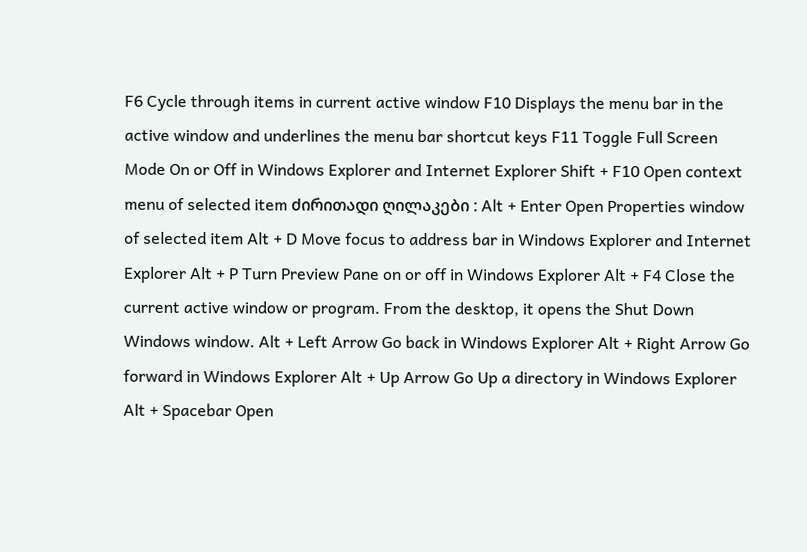F6 Cycle through items in current active window F10 Displays the menu bar in the active window and underlines the menu bar shortcut keys F11 Toggle Full Screen Mode On or Off in Windows Explorer and Internet Explorer Shift + F10 Open context menu of selected item ძირითადი ღილაკები : Alt + Enter Open Properties window of selected item Alt + D Move focus to address bar in Windows Explorer and Internet Explorer Alt + P Turn Preview Pane on or off in Windows Explorer Alt + F4 Close the current active window or program. From the desktop, it opens the Shut Down Windows window. Alt + Left Arrow Go back in Windows Explorer Alt + Right Arrow Go forward in Windows Explorer Alt + Up Arrow Go Up a directory in Windows Explorer Alt + Spacebar Open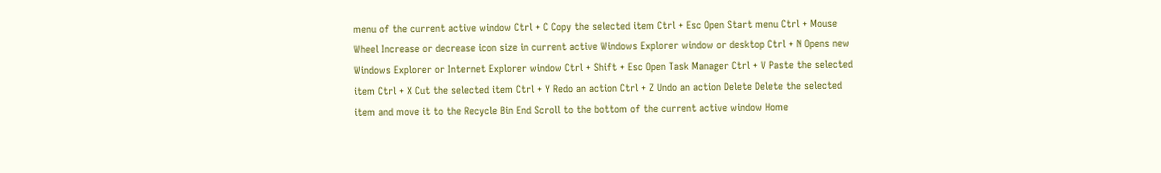menu of the current active window Ctrl + C Copy the selected item Ctrl + Esc Open Start menu Ctrl + Mouse Wheel Increase or decrease icon size in current active Windows Explorer window or desktop Ctrl + N Opens new Windows Explorer or Internet Explorer window Ctrl + Shift + Esc Open Task Manager Ctrl + V Paste the selected item Ctrl + X Cut the selected item Ctrl + Y Redo an action Ctrl + Z Undo an action Delete Delete the selected item and move it to the Recycle Bin End Scroll to the bottom of the current active window Home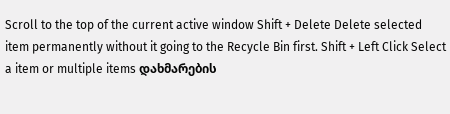Scroll to the top of the current active window Shift + Delete Delete selected item permanently without it going to the Recycle Bin first. Shift + Left Click Select a item or multiple items დახმარების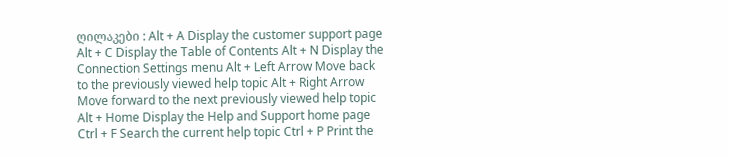ღილაკები : Alt + A Display the customer support page Alt + C Display the Table of Contents Alt + N Display the Connection Settings menu Alt + Left Arrow Move back to the previously viewed help topic Alt + Right Arrow Move forward to the next previously viewed help topic Alt + Home Display the Help and Support home page Ctrl + F Search the current help topic Ctrl + P Print the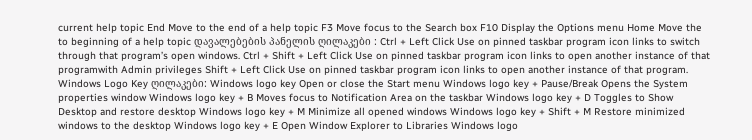current help topic End Move to the end of a help topic F3 Move focus to the Search box F10 Display the Options menu Home Move the to beginning of a help topic დავალებების პანელის ღილაკები : Ctrl + Left Click Use on pinned taskbar program icon links to switch through that program’s open windows. Ctrl + Shift + Left Click Use on pinned taskbar program icon links to open another instance of that programwith Admin privileges Shift + Left Click Use on pinned taskbar program icon links to open another instance of that program. Windows Logo Key ღილაკები: Windows logo key Open or close the Start menu Windows logo key + Pause/Break Opens the System properties window Windows logo key + B Moves focus to Notification Area on the taskbar Windows logo key + D Toggles to Show Desktop and restore desktop Windows logo key + M Minimize all opened windows Windows logo key + Shift + M Restore minimized windows to the desktop Windows logo key + E Open Window Explorer to Libraries Windows logo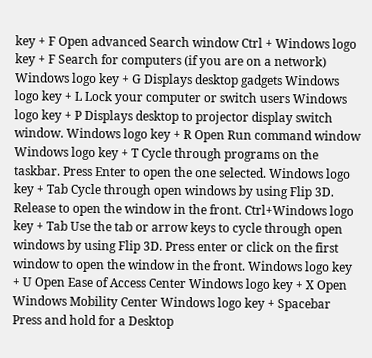key + F Open advanced Search window Ctrl + Windows logo key + F Search for computers (if you are on a network) Windows logo key + G Displays desktop gadgets Windows logo key + L Lock your computer or switch users Windows logo key + P Displays desktop to projector display switch window. Windows logo key + R Open Run command window Windows logo key + T Cycle through programs on the taskbar. Press Enter to open the one selected. Windows logo key + Tab Cycle through open windows by using Flip 3D. Release to open the window in the front. Ctrl+Windows logo key + Tab Use the tab or arrow keys to cycle through open windows by using Flip 3D. Press enter or click on the first window to open the window in the front. Windows logo key + U Open Ease of Access Center Windows logo key + X Open Windows Mobility Center Windows logo key + Spacebar Press and hold for a Desktop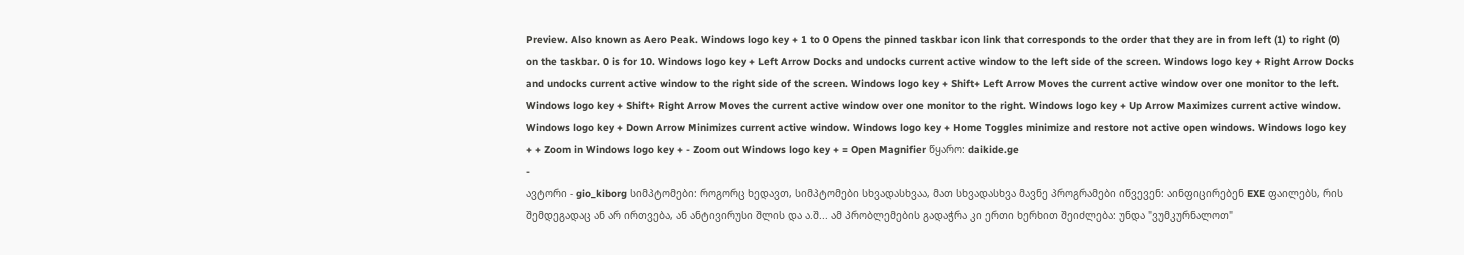Preview. Also known as Aero Peak. Windows logo key + 1 to 0 Opens the pinned taskbar icon link that corresponds to the order that they are in from left (1) to right (0) on the taskbar. 0 is for 10. Windows logo key + Left Arrow Docks and undocks current active window to the left side of the screen. Windows logo key + Right Arrow Docks and undocks current active window to the right side of the screen. Windows logo key + Shift+ Left Arrow Moves the current active window over one monitor to the left. Windows logo key + Shift+ Right Arrow Moves the current active window over one monitor to the right. Windows logo key + Up Arrow Maximizes current active window. Windows logo key + Down Arrow Minimizes current active window. Windows logo key + Home Toggles minimize and restore not active open windows. Windows logo key + + Zoom in Windows logo key + - Zoom out Windows logo key + = Open Magnifier წყარო: daikide.ge
-
ავტორი - gio_kiborg სიმპტომები: როგორც ხედავთ, სიმპტომები სხვადასხვაა, მათ სხვადასხვა მავნე პროგრამები იწვევენ: აინფიცირებენ EXE ფაილებს, რის შემდეგადაც ან არ ირთვება, ან ანტივირუსი შლის და ა.შ... ამ პრობლემების გადაჭრა კი ერთი ხერხით შეიძლება: უნდა "ვუმკურნალოთ"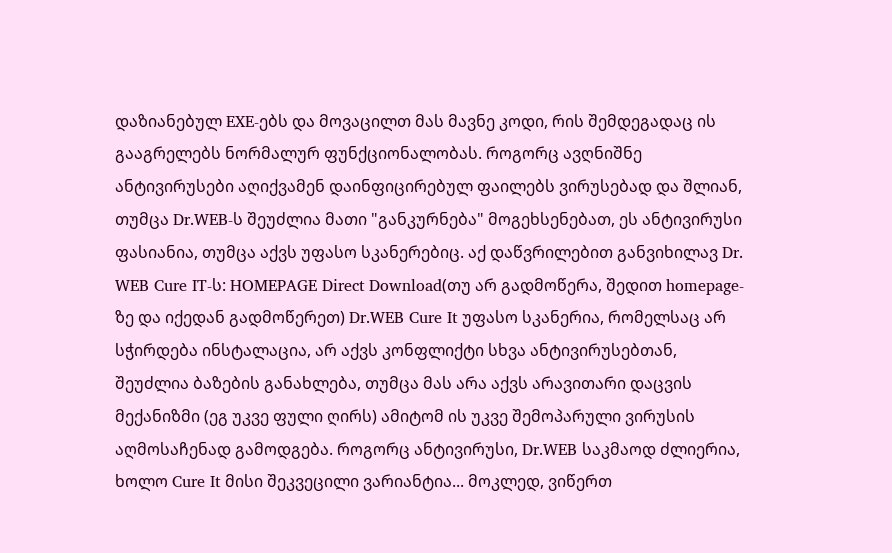დაზიანებულ EXE-ებს და მოვაცილთ მას მავნე კოდი, რის შემდეგადაც ის გააგრელებს ნორმალურ ფუნქციონალობას. როგორც ავღნიშნე ანტივირუსები აღიქვამენ დაინფიცირებულ ფაილებს ვირუსებად და შლიან, თუმცა Dr.WEB-ს შეუძლია მათი "განკურნება" მოგეხსენებათ, ეს ანტივირუსი ფასიანია, თუმცა აქვს უფასო სკანერებიც. აქ დაწვრილებით განვიხილავ Dr. WEB Cure IT-ს: HOMEPAGE Direct Download(თუ არ გადმოწერა, შედით homepage-ზე და იქედან გადმოწერეთ) Dr.WEB Cure It უფასო სკანერია, რომელსაც არ სჭირდება ინსტალაცია, არ აქვს კონფლიქტი სხვა ანტივირუსებთან, შეუძლია ბაზების განახლება, თუმცა მას არა აქვს არავითარი დაცვის მექანიზმი (ეგ უკვე ფული ღირს) ამიტომ ის უკვე შემოპარული ვირუსის აღმოსაჩენად გამოდგება. როგორც ანტივირუსი, Dr.WEB საკმაოდ ძლიერია, ხოლო Cure It მისი შეკვეცილი ვარიანტია... მოკლედ, ვიწერთ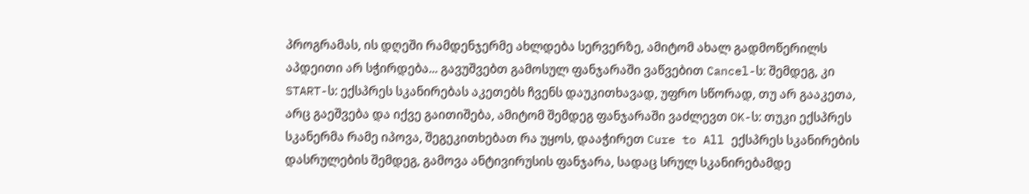პროგრამას, ის დღეში რამდენჯერმე ახლდება სერვერზე, ამიტომ ახალ გადმოწერილს აპდეითი არ სჭირდება... გავუშვებთ გამოსულ ფანჯარაში ვაწვებით Cancel-ს: შემდეგ, კი START-ს: ექსპრეს სკანირებას აკეთებს ჩვენს დაუკითხავად, უფრო სწორად, თუ არ გააკეთა, არც გაეშვება და იქვე გაითიშება, ამიტომ შემდეგ ფანჯარაში ვაძლევთ OK-ს: თუკი ექსპრეს სკანერმა რამე იპოვა, შეგეკითხებათ რა უყოს, დააჭირეთ Cure to All ექსპრეს სკანირების დასრულების შემდეგ, გამოვა ანტივირუსის ფანჯარა, სადაც სრულ სკანირებამდე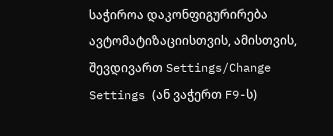საჭიროა დაკონფიგურირება ავტომატიზაციისთვის, ამისთვის, შევდივართ Settings/Change Settings (ან ვაჭერთ F9-ს)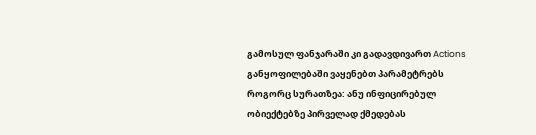გამოსულ ფანჯარაში კი გადავდივართ Actions განყოფილებაში ვაყენებთ პარამეტრებს როგორც სურათზეა: ანუ ინფიცირებულ ობიექტებზე პირველად ქმედებას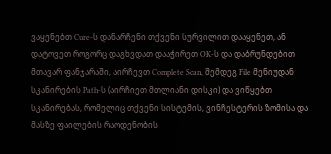ვაყენებთ Cure-ს დანარჩენი თქვენი სურვილით დააყენეთ, ან დატოვეთ როგორც დაგხვდათ დააჭირეთ OK-ს და დაბრუნდებით მთავარ ფანჯარაში, აირჩევთ Complete Scan, შემდეგ File მენიუდან სკანირების Path-ს (აირჩიეთ მთლიანი დისკი) და ვიწყებთ სკანირებას, რომელიც თქვენი სისტემის, ვინჩესტერის ზომისა და მასზე ფაილების რაოდენობის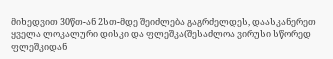მიხედვით 30წთ-ან 2სთ-მდე შეიძლება გაგრძელდეს, დაასკანერეთ ყველა ლოკალური დისკი და ფლეშკა(შესაძლოა ვირუსი სწორედ ფლეშკიდან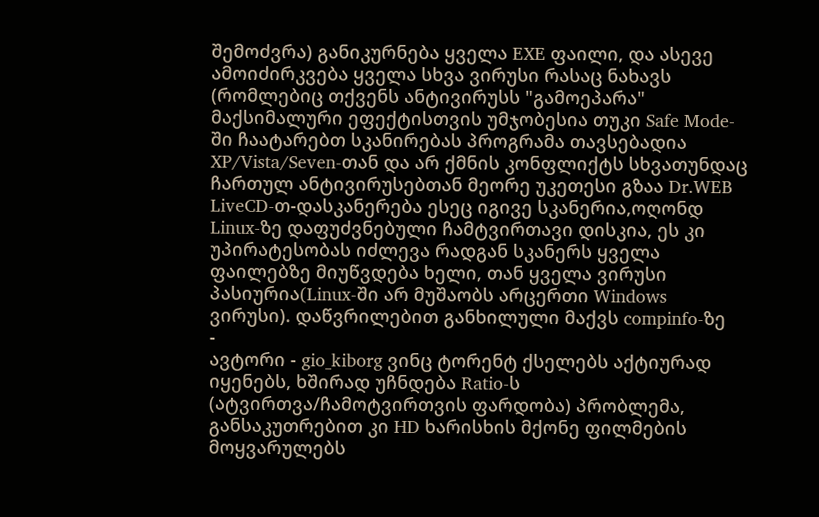შემოძვრა) განიკურნება ყველა EXE ფაილი, და ასევე ამოიძირკვება ყველა სხვა ვირუსი რასაც ნახავს (რომლებიც თქვენს ანტივირუსს "გამოეპარა" მაქსიმალური ეფექტისთვის უმჯობესია თუკი Safe Mode-ში ჩაატარებთ სკანირებას პროგრამა თავსებადია XP/Vista/Seven-თან და არ ქმნის კონფლიქტს სხვათუნდაც ჩართულ ანტივირუსებთან მეორე უკეთესი გზაა Dr.WEB LiveCD-თ-დასკანერება ესეც იგივე სკანერია,ოღონდ Linux-ზე დაფუძვნებული ჩამტვირთავი დისკია, ეს კი უპირატესობას იძლევა რადგან სკანერს ყველა ფაილებზე მიუწვდება ხელი, თან ყველა ვირუსი პასიურია(Linux-ში არ მუშაობს არცერთი Windows ვირუსი). დაწვრილებით განხილული მაქვს compinfo-ზე
-
ავტორი - gio_kiborg ვინც ტორენტ ქსელებს აქტიურად იყენებს, ხშირად უჩნდება Ratio-ს (ატვირთვა/ჩამოტვირთვის ფარდობა) პრობლემა, განსაკუთრებით კი HD ხარისხის მქონე ფილმების მოყვარულებს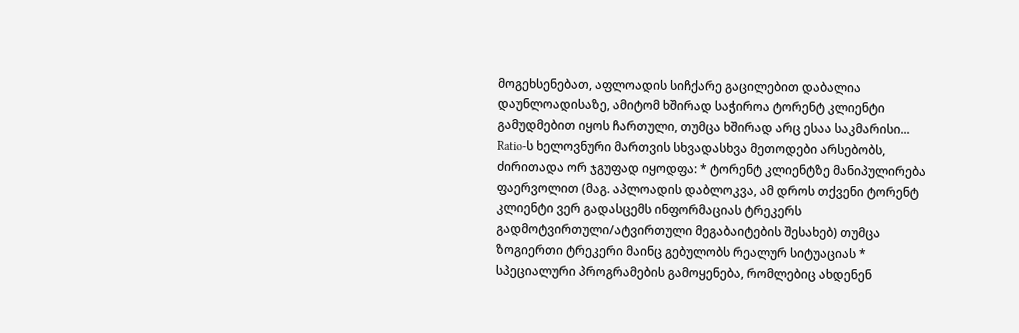მოგეხსენებათ, აფლოადის სიჩქარე გაცილებით დაბალია დაუნლოადისაზე, ამიტომ ხშირად საჭიროა ტორენტ კლიენტი გამუდმებით იყოს ჩართული, თუმცა ხშირად არც ესაა საკმარისი... Ratio-ს ხელოვნური მართვის სხვადასხვა მეთოდები არსებობს, ძირითადა ორ ჯგუფად იყოდფა: * ტორენტ კლიენტზე მანიპულირება ფაერვოლით (მაგ. აპლოადის დაბლოკვა, ამ დროს თქვენი ტორენტ კლიენტი ვერ გადასცემს ინფორმაციას ტრეკერს გადმოტვირთული/ატვირთული მეგაბაიტების შესახებ) თუმცა ზოგიერთი ტრეკერი მაინც გებულობს რეალურ სიტუაციას * სპეციალური პროგრამების გამოყენება, რომლებიც ახდენენ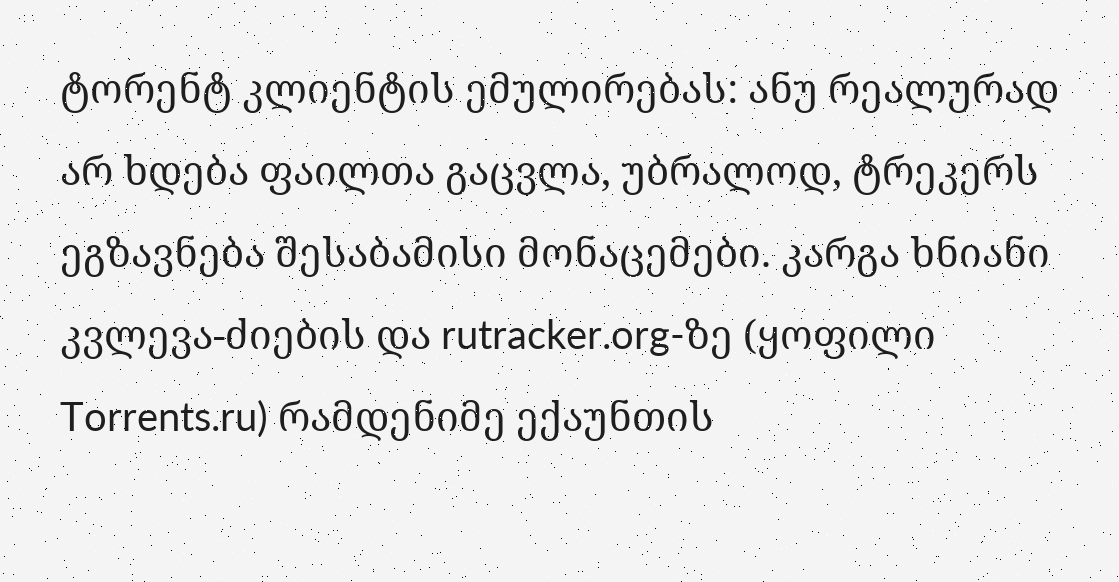ტორენტ კლიენტის ემულირებას: ანუ რეალურად არ ხდება ფაილთა გაცვლა, უბრალოდ, ტრეკერს ეგზავნება შესაბამისი მონაცემები. კარგა ხნიანი კვლევა-ძიების და rutracker.org-ზე (ყოფილი Torrents.ru) რამდენიმე ექაუნთის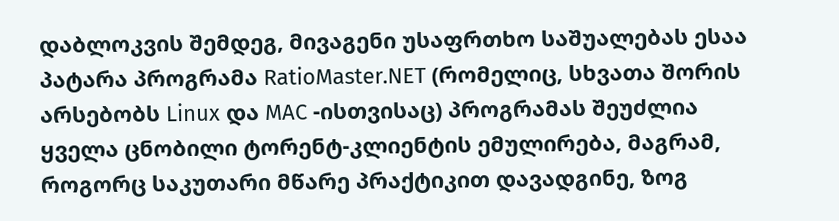დაბლოკვის შემდეგ, მივაგენი უსაფრთხო საშუალებას ესაა პატარა პროგრამა RatioMaster.NET (რომელიც, სხვათა შორის არსებობს Linux და MAC -ისთვისაც) პროგრამას შეუძლია ყველა ცნობილი ტორენტ-კლიენტის ემულირება, მაგრამ, როგორც საკუთარი მწარე პრაქტიკით დავადგინე, ზოგ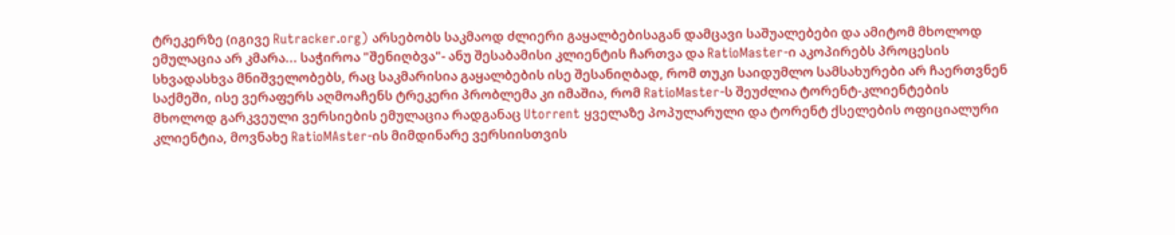ტრეკერზე (იგივე Rutracker.org) არსებობს საკმაოდ ძლიერი გაყალბებისაგან დამცავი საშუალებები და ამიტომ მხოლოდ ემულაცია არ კმარა... საჭიროა "შენიღბვა"- ანუ შესაბამისი კლიენტის ჩართვა და RatioMaster-ი აკოპირებს პროცესის სხვადასხვა მნიშველობებს, რაც საკმარისია გაყალბების ისე შესანიღბად, რომ თუკი საიდუმლო სამსახურები არ ჩაერთვნენ საქმეში, ისე ვერაფერს აღმოაჩენს ტრეკერი პრობლემა კი იმაშია, რომ RatioMaster-ს შეუძლია ტორენტ-კლიენტების მხოლოდ გარკვეული ვერსიების ემულაცია რადგანაც Utorrent ყველაზე პოპულარული და ტორენტ ქსელების ოფიციალური კლიენტია, მოვნახე RatioMAster-ის მიმდინარე ვერსიისთვის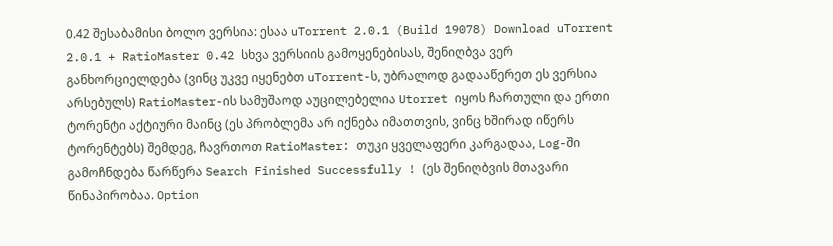0.42 შესაბამისი ბოლო ვერსია: ესაა uTorrent 2.0.1 (Build 19078) Download uTorrent 2.0.1 + RatioMaster 0.42 სხვა ვერსიის გამოყენებისას, შენიღბვა ვერ განხორციელდება (ვინც უკვე იყენებთ uTorrent-ს, უბრალოდ გადააწერეთ ეს ვერსია არსებულს) RatioMaster-ის სამუშაოდ აუცილებელია Utorret იყოს ჩართული და ერთი ტორენტი აქტიური მაინც (ეს პრობლემა არ იქნება იმათთვის, ვინც ხშირად იწერს ტორენტებს) შემდეგ, ჩავრთოთ RatioMaster: თუკი ყველაფერი კარგადაა, Log-ში გამოჩნდება წარწერა Search Finished Successfully ! (ეს შენიღბვის მთავარი წინაპირობაა. Option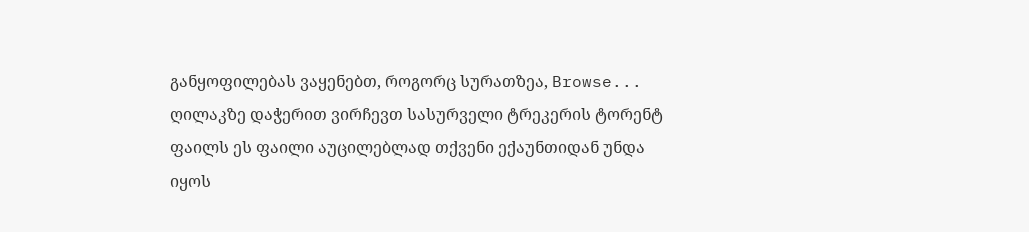განყოფილებას ვაყენებთ, როგორც სურათზეა, Browse... ღილაკზე დაჭერით ვირჩევთ სასურველი ტრეკერის ტორენტ ფაილს ეს ფაილი აუცილებლად თქვენი ექაუნთიდან უნდა იყოს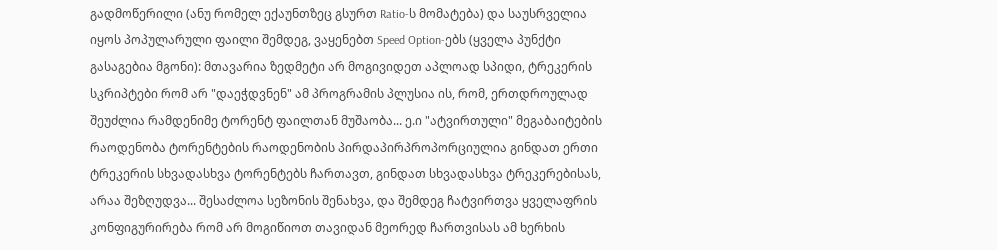გადმოწერილი (ანუ რომელ ექაუნთზეც გსურთ Ratio-ს მომატება) და საუსრველია იყოს პოპულარული ფაილი შემდეგ, ვაყენებთ Speed Option-ებს (ყველა პუნქტი გასაგებია მგონი): მთავარია ზედმეტი არ მოგივიდეთ აპლოად სპიდი, ტრეკერის სკრიპტები რომ არ "დაეჭდვნენ" ამ პროგრამის პლუსია ის, რომ, ერთდროულად შეუძლია რამდენიმე ტორენტ ფაილთან მუშაობა... ე.ი "ატვირთული" მეგაბაიტების რაოდენობა ტორენტების რაოდენობის პირდაპირპროპორციულია გინდათ ერთი ტრეკერის სხვადასხვა ტორენტებს ჩართავთ, გინდათ სხვადასხვა ტრეკერებისას, არაა შეზღუდვა... შესაძლოა სეზონის შენახვა, და შემდეგ ჩატვირთვა ყველაფრის კონფიგურირება რომ არ მოგიწიოთ თავიდან მეორედ ჩართვისას ამ ხერხის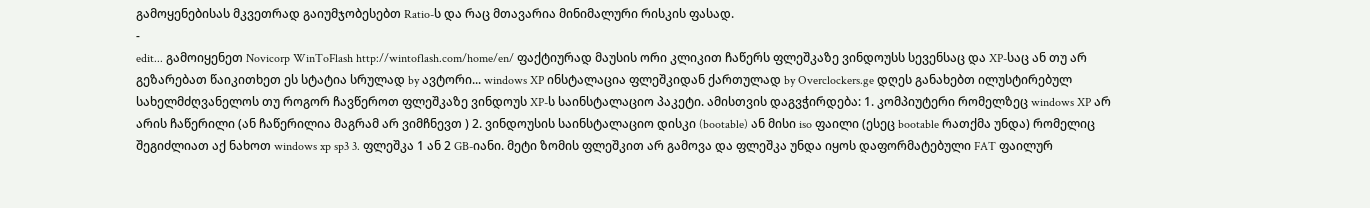გამოყენებისას მკვეთრად გაიუმჯობესებთ Ratio-ს და რაც მთავარია მინიმალური რისკის ფასად.
-
edit... გამოიყენეთ Novicorp WinToFlash http://wintoflash.com/home/en/ ფაქტიურად მაუსის ორი კლიკით ჩაწერს ფლეშკაზე ვინდოუსს სევენსაც და XP-საც ან თუ არ გეზარებათ წაიკითხეთ ეს სტატია სრულად by ავტორი... windows XP ინსტალაცია ფლეშკიდან ქართულად by Overclockers.ge დღეს განახებთ ილუსტირებულ სახელმძღვანელოს თუ როგორ ჩავწეროთ ფლეშკაზე ვინდოუს XP-ს საინსტალაციო პაკეტი. ამისთვის დაგვჭირდება: 1. კომპიუტერი რომელზეც windows XP არ არის ჩაწერილი (ან ჩაწერილია მაგრამ არ ვიმჩნევთ ) 2. ვინდოუსის საინსტალაციო დისკი (bootable) ან მისი iso ფაილი (ესეც bootable რათქმა უნდა) რომელიც შეგიძლიათ აქ ნახოთ windows xp sp3 3. ფლეშკა 1 ან 2 GB-იანი. მეტი ზომის ფლეშკით არ გამოვა და ფლეშკა უნდა იყოს დაფორმატებული FAT ფაილურ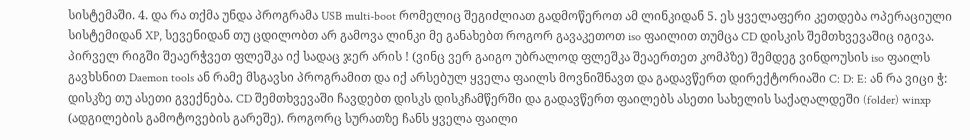სისტემაში. 4. და რა თქმა უნდა პროგრამა USB multi-boot რომელიც შეგიძლიათ გადმოწეროთ ამ ლინკიდან 5. ეს ყველაფერი კეთდება ოპერაციული სისტემიდან XP, სევენიდან თუ ცდილობთ არ გამოვა ლინკი მე განახებთ როგორ გავაკეთოთ iso ფაილით თუმცა CD დისკის შემთხვევაშიც იგივა. პირველ რიგში შეაერჭვეთ ფლეშკა იქ სადაც ჯერ არის ! (ვინც ვერ გაიგო უბრალოდ ფლეშკა შეაერთეთ კომპზე) შემდეგ ვინდოუსის iso ფაილს გავხსნით Daemon tools ან რამე მსგავსი პროგრამით და იქ არსებულ ყველა ფაილს მოვნიშნავთ და გადავწერთ დირექტორიაში C: D: E: ან რა ვიცი ჭ: დისკზე თუ ასეთი გვექნება. CD შემთხვევაში ჩავდებთ დისკს დისკჩამწერში და გადავწერთ ფაილებს ასეთი სახელის საქაღალდეში (folder) winxp (ადგილების გამოტოვების გარეშე). როგორც სურათზე ჩანს ყველა ფაილი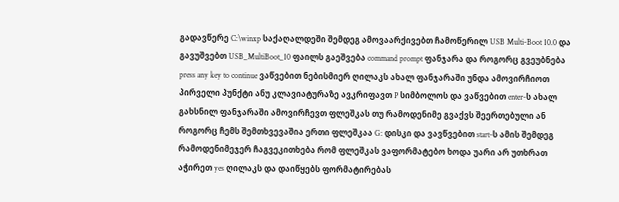გადავწერე C:\winxp საქაღალდეში შემდეგ ამოვაარქივებთ ჩამოწერილ USB Multi-Boot 10.0 და გავუშვებთ USB_MultiBoot_10 ფაილს გაეშვება command prompt ფანჯარა და როგორც გვეუბნება press any key to continue ვაწვებით ნებისმიერ ღილაკს ახალ ფანჯარაში უნდა ამოვირჩიოთ პირველი პუნქტი ანუ კლავიატურაზე ავკრიფავთ P სიმბოლოს და ვაწვებით enter-ს ახალ გახსნილ ფანჯარაში ამოვირჩევთ ფლეშკას თუ რამოდენიმე გვაქვს შეერთებული ან როგორც ჩემს შემთხვევაშია ერთი ფლეშკაა G: დისკი და ვავწვებით start-ს ამის შემდეგ რამოდენიმეჯერ ჩაგვეკითხება რომ ფლეშკას ვაფორმატებო ხოდა უარი არ უთხრათ აჭირეთ yes ღილაკს და დაიწყებს ფორმატირებას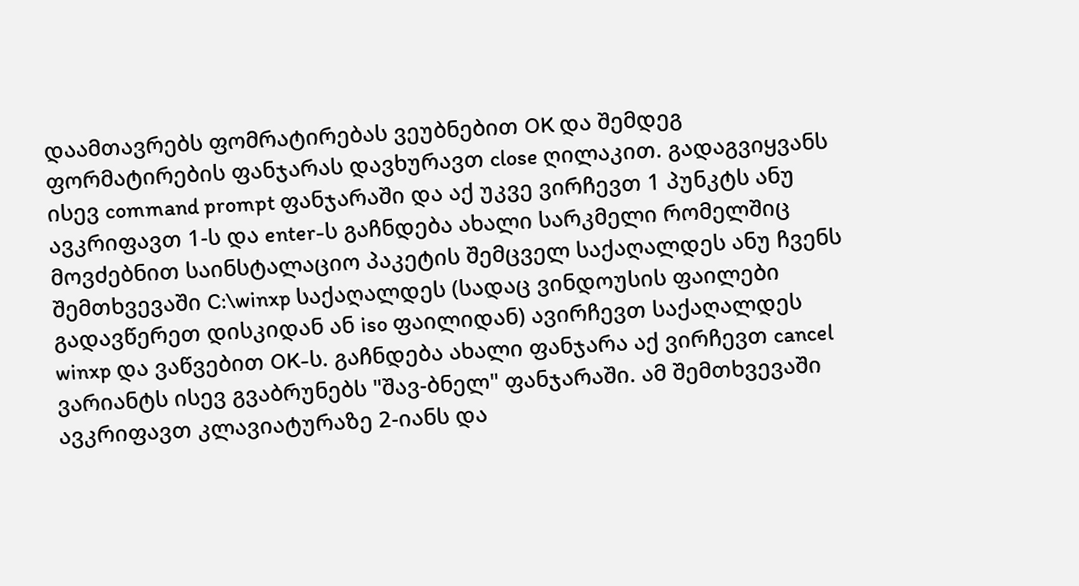დაამთავრებს ფომრატირებას ვეუბნებით OK და შემდეგ ფორმატირების ფანჯარას დავხურავთ close ღილაკით. გადაგვიყვანს ისევ command prompt ფანჯარაში და აქ უკვე ვირჩევთ 1 პუნკტს ანუ ავკრიფავთ 1-ს და enter-ს გაჩნდება ახალი სარკმელი რომელშიც მოვძებნით საინსტალაციო პაკეტის შემცველ საქაღალდეს ანუ ჩვენს შემთხვევაში C:\winxp საქაღალდეს (სადაც ვინდოუსის ფაილები გადავწერეთ დისკიდან ან iso ფაილიდან) ავირჩევთ საქაღალდეს winxp და ვაწვებით OK-ს. გაჩნდება ახალი ფანჯარა აქ ვირჩევთ cancel ვარიანტს ისევ გვაბრუნებს "შავ-ბნელ" ფანჯარაში. ამ შემთხვევაში ავკრიფავთ კლავიატურაზე 2-იანს და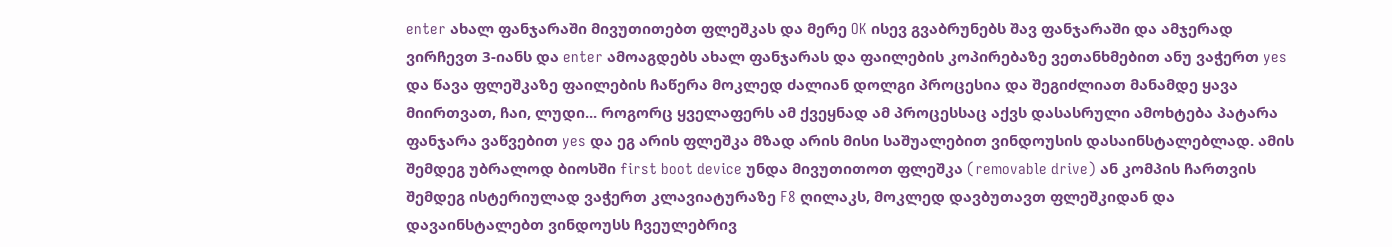enter ახალ ფანჯარაში მივუთითებთ ფლეშკას და მერე OK ისევ გვაბრუნებს შავ ფანჯარაში და ამჯერად ვირჩევთ 3-იანს და enter ამოაგდებს ახალ ფანჯარას და ფაილების კოპირებაზე ვეთანხმებით ანუ ვაჭერთ yes და წავა ფლეშკაზე ფაილების ჩაწერა მოკლედ ძალიან დოლგი პროცესია და შეგიძლიათ მანამდე ყავა მიირთვათ, ჩაი, ლუდი... როგორც ყველაფერს ამ ქვეყნად ამ პროცესსაც აქვს დასასრული ამოხტება პატარა ფანჯარა ვაწვებით yes და ეგ არის ფლეშკა მზად არის მისი საშუალებით ვინდოუსის დასაინსტალებლად. ამის შემდეგ უბრალოდ ბიოსში first boot device უნდა მივუთითოთ ფლეშკა (removable drive) ან კომპის ჩართვის შემდეგ ისტერიულად ვაჭერთ კლავიატურაზე F8 ღილაკს, მოკლედ დავბუთავთ ფლეშკიდან და დავაინსტალებთ ვინდოუსს ჩვეულებრივ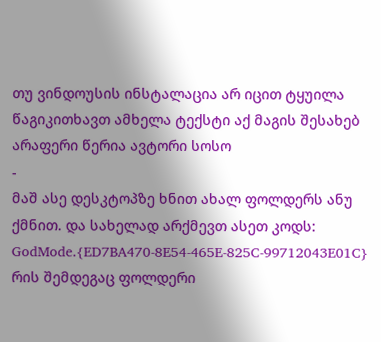თუ ვინდოუსის ინსტალაცია არ იცით ტყუილა წაგიკითხავთ ამხელა ტექსტი აქ მაგის შესახებ არაფერი წერია ავტორი სოსო
-
მაშ ასე დესკტოპზე ხნით ახალ ფოლდერს ანუ ქმნით. და სახელად არქმევთ ასეთ კოდს: GodMode.{ED7BA470-8E54-465E-825C-99712043E01C} რის შემდეგაც ფოლდერი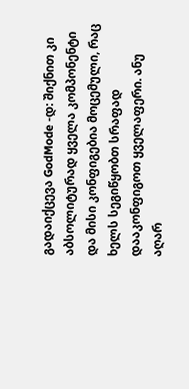გადაიქცევა GodMode -დ: შიქნით კი აბსოლიტურად ყველა კომპონენტი და მისი კონფიგებია მოცემული, რაც ხელს სეგიწყობთ სრაფად დააკონფიგოთ ყველაფერი. ანუ აღარ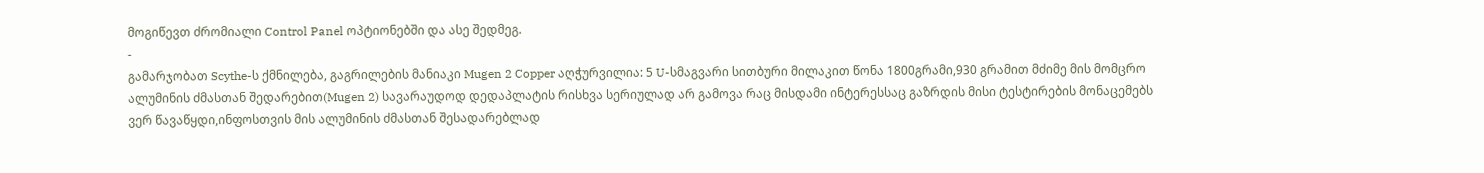მოგიწევთ ძრომიალი Control Panel ოპტიონებში და ასე შედმეგ.
-
გამარჯობათ Scythe-ს ქმნილება, გაგრილების მანიაკი Mugen 2 Copper აღჭურვილია: 5 U-სმაგვარი სითბური მილაკით წონა 1800გრამი,930 გრამით მძიმე მის მომცრო ალუმინის ძმასთან შედარებით(Mugen 2) სავარაუდოდ დედაპლატის რისხვა სერიულად არ გამოვა რაც მისდამი ინტერესსაც გაზრდის მისი ტესტირების მონაცემებს ვერ წავაწყდი,ინფოსთვის მის ალუმინის ძმასთან შესადარებლად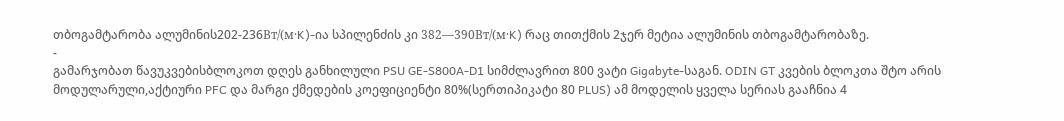თბოგამტარობა ალუმინის202-236Вт/(м·K)-ია სპილენძის კი 382—390Вт/(м·K) რაც თითქმის 2ჯერ მეტია ალუმინის თბოგამტარობაზე.
-
გამარჯობათ წავუკვებისბლოკოთ დღეს განხილული PSU GE-S800A-D1 სიმძლავრით 800 ვატი Gigabyte-საგან. ODIN GT კვების ბლოკთა შტო არის მოდულარული,აქტიური PFC და მარგი ქმედების კოეფიციენტი 80%(სერთიპიკატი 80 PLUS) ამ მოდელის ყველა სერიას გააჩნია 4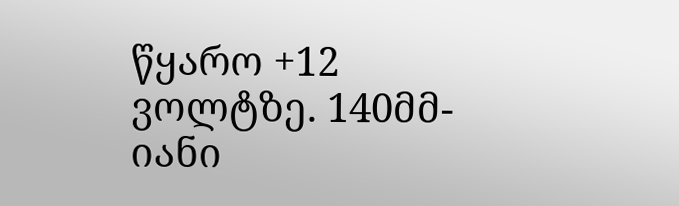წყარო +12 ვოლტზე. 140მმ-იანი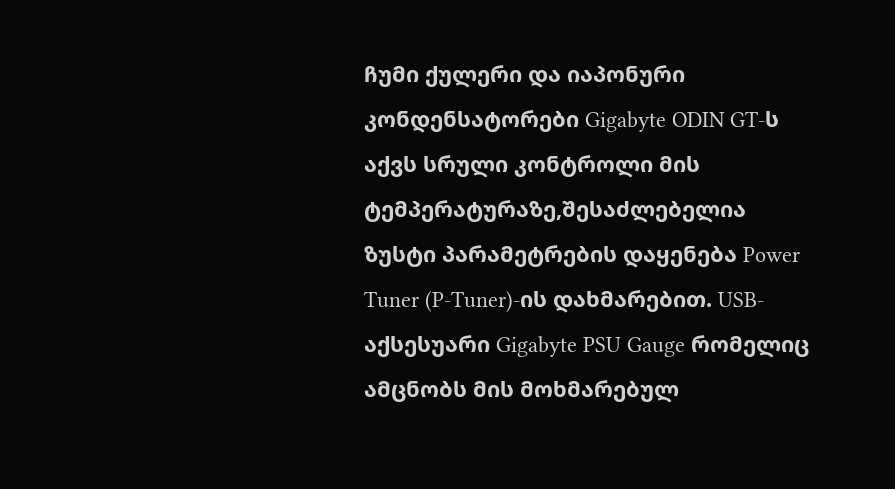ჩუმი ქულერი და იაპონური კონდენსატორები Gigabyte ODIN GT-ს აქვს სრული კონტროლი მის ტემპერატურაზე,შესაძლებელია ზუსტი პარამეტრების დაყენება Power Tuner (P-Tuner)-ის დახმარებით. USB-აქსესუარი Gigabyte PSU Gauge რომელიც ამცნობს მის მოხმარებულ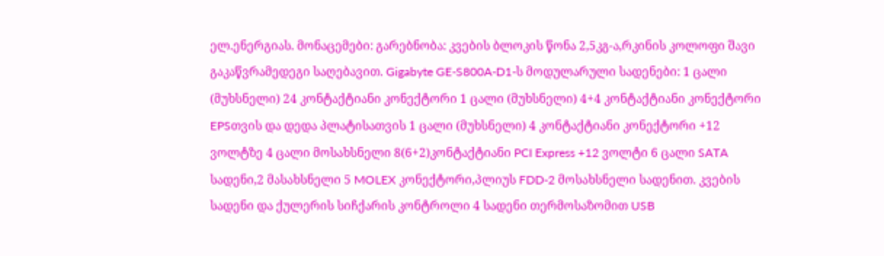ელ.ენერგიას. მონაცემები: გარებნობა: კვების ბლოკის წონა 2,5კგ-ა,რკინის კოლოფი შავი გაკაწვრამედეგი საღებავით. Gigabyte GE-S800A-D1-ს მოდულარული სადენები: 1 ცალი (მუხსნელი) 24 კონტაქტიანი კონექტორი 1 ცალი (მუხსნელი) 4+4 კონტაქტიანი კონექტორი EPSთვის და დედა პლატისათვის 1 ცალი (მუხსნელი) 4 კონტაქტიანი კონექტორი +12 ვოლტზე 4 ცალი მოსახსნელი 8(6+2)კონტაქტიანი PCI Express +12 ვოლტი 6 ცალი SATA სადენი,2 მასახსნელი 5 MOLEX კონექტორი,პლიუს FDD-2 მოსახსნელი სადენით. კვების სადენი და ქულერის სიჩქარის კონტროლი 4 სადენი თერმოსაზომით USB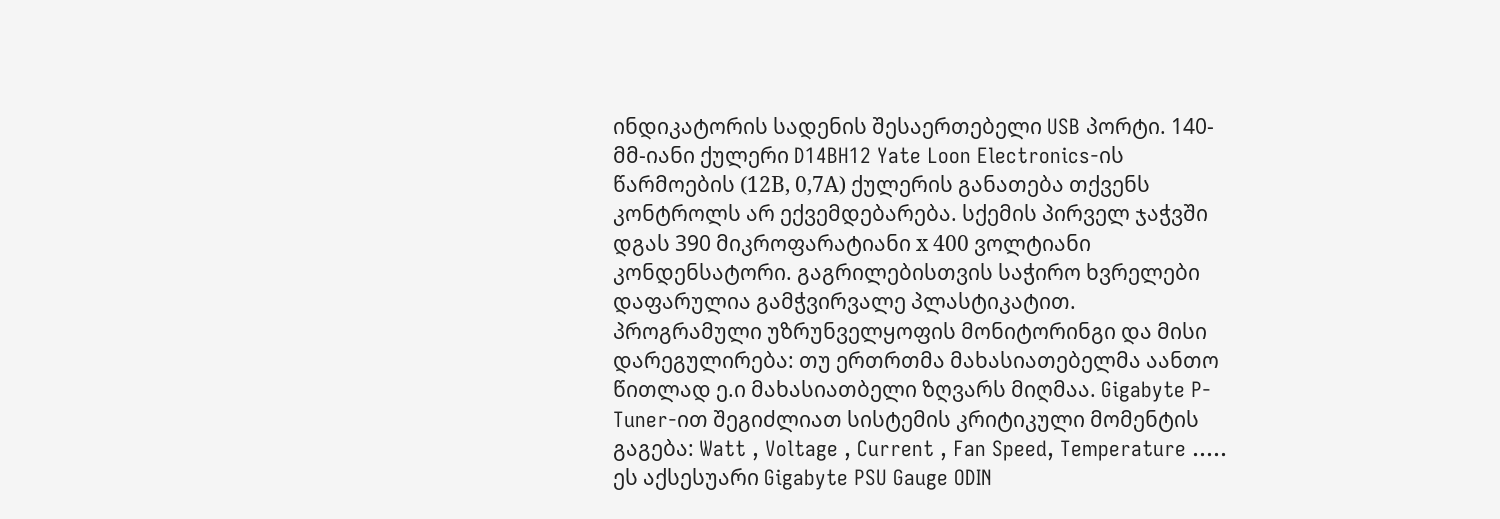ინდიკატორის სადენის შესაერთებელი USB პორტი. 140-მმ-იანი ქულერი D14BH12 Yate Loon Electronics-ის წარმოების (12В, 0,7А) ქულერის განათება თქვენს კონტროლს არ ექვემდებარება. სქემის პირველ ჯაჭვში დგას 390 მიკროფარატიანი х 400 ვოლტიანი კონდენსატორი. გაგრილებისთვის საჭირო ხვრელები დაფარულია გამჭვირვალე პლასტიკატით. პროგრამული უზრუნველყოფის მონიტორინგი და მისი დარეგულირება: თუ ერთრთმა მახასიათებელმა აანთო წითლად ე.ი მახასიათბელი ზღვარს მიღმაა. Gigabyte P-Tuner-ით შეგიძლიათ სისტემის კრიტიკული მომენტის გაგება: Watt , Voltage , Current , Fan Speed, Temperature ..... ეს აქსესუარი Gigabyte PSU Gauge ODIN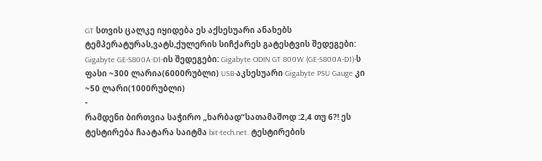GT სთვის ცალკე იყიდება ეს აქსესუარი ანახებს ტემპერატურას,ვატს,ქულერის სიჩქარეს გატესტვის შედეგები: Gigabyte GE-S800A-D1-ის შედეგები: Gigabyte ODIN GT 800W (GE-S800A-D1)-ს ფასი ~300 ლარია(6000რუბლი) USB-აკსესუარი Gigabyte PSU Gauge კი ~50 ლარი(1000რუბლი)
-
რამდენი ბირთვია საჭირო „ხარბად“სათამაშოდ :2,4 თუ 6?! ეს ტესტირება ჩაატარა საიტმა bit-tech.net. ტესტირების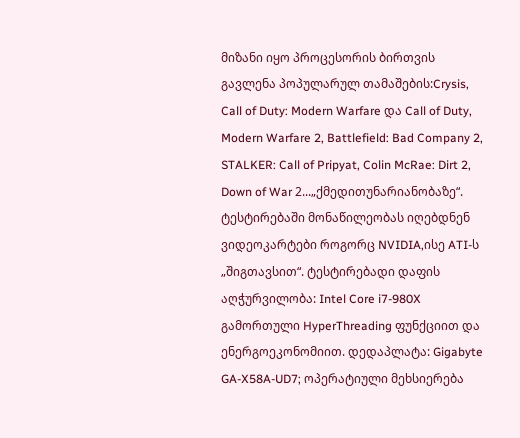მიზანი იყო პროცესორის ბირთვის გავლენა პოპულარულ თამაშების:Crysis, Call of Duty: Modern Warfare და Call of Duty, Modern Warfare 2, Battlefield: Bad Company 2, STALKER: Call of Pripyat, Colin McRae: Dirt 2, Down of War 2...„ქმედითუნარიანობაზე“. ტესტირებაში მონაწილეობას იღებდნენ ვიდეოკარტები როგორც NVIDIA,ისე ATI-ს „შიგთავსით“. ტესტირებადი დაფის აღჭურვილობა: Intel Core i7-980X გამორთული HyperThreading ფუნქციით და ენერგოეკონომიით. დედაპლატა: Gigabyte GA-X58A-UD7; ოპერატიული მეხსიერება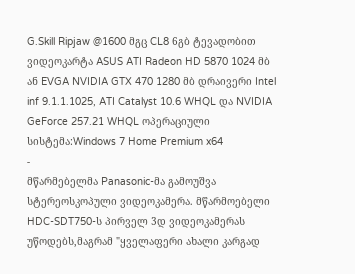G.Skill Ripjaw @1600 მგც CL8 6გბ ტევადობით ვიდეოკარტა ASUS ATI Radeon HD 5870 1024 მბ ან EVGA NVIDIA GTX 470 1280 მბ დრაივერი Intel inf 9.1.1.1025, ATI Catalyst 10.6 WHQL და NVIDIA GeForce 257.21 WHQL ოპერაციული სისტემა:Windows 7 Home Premium x64
-
მწარმებელმა Panasonic-მა გამოუშვა სტერეოსკოპული ვიდეოკამერა. მწარმოებელი HDC-SDT750-ს პირველ 3დ ვიდეოკამერას უწოდებს,მაგრამ "ყველაფერი ახალი კარგად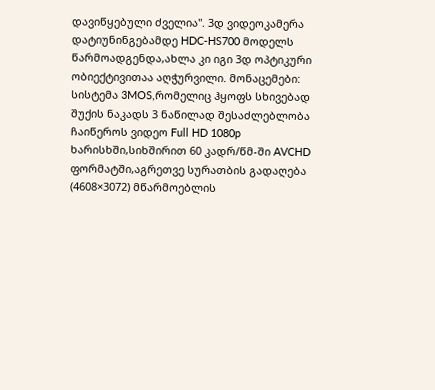დავიწყებული ძველია". 3დ ვიდეოკამერა დატიუნინგებამდე HDC-HS700 მოდელს წარმოადგენდა,ახლა კი იგი 3დ ოპტიკური ობიექტივითაა აღჭურვილი. მონაცემები: სისტემა 3MOS,რომელიც ჰყოფს სხივებად შუქის ნაკადს 3 ნაწილად შესაძლებლობა ჩაიწეროს ვიდეო Full HD 1080p ხარისხში,სიხშირით 60 კადრ/წმ-ში AVCHD ფორმატში,აგრეთვე სურათბის გადაღება (4608×3072) მწარმოებლის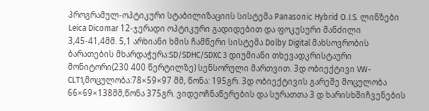პროგრამულ-ოპტიკური სტაბილიზაციის სისტემა Panasonic Hybrid O.I.S. ლინზები Leica Dicomar 12-ჯერადი ოპტიკური გადიდებით და ფოკუსური მანძილი 3,45-41,4მმ. 5,1 არხიანი ხმის ჩამწერი სისტემა Dolby Digital მახსოვრობის ბარათების მხარდაჭერა:SD/SDHC/SDXC 3 დიუმიანი თხევადკრისტაური მონიტორი(230 400 წერტილზე) სენსორული მართვით. 3დ ობიექტივი VW-CLT1,მოცულობა:78×59×97 მმ, წონა: 195გრ. 3დ ობიექტივის გარეშე მოცულობა 66×69×138მმ,წონა 375გრ. ვიდეოჩნაწერების და სურათთა 3 დ ხარისხშიჩვენების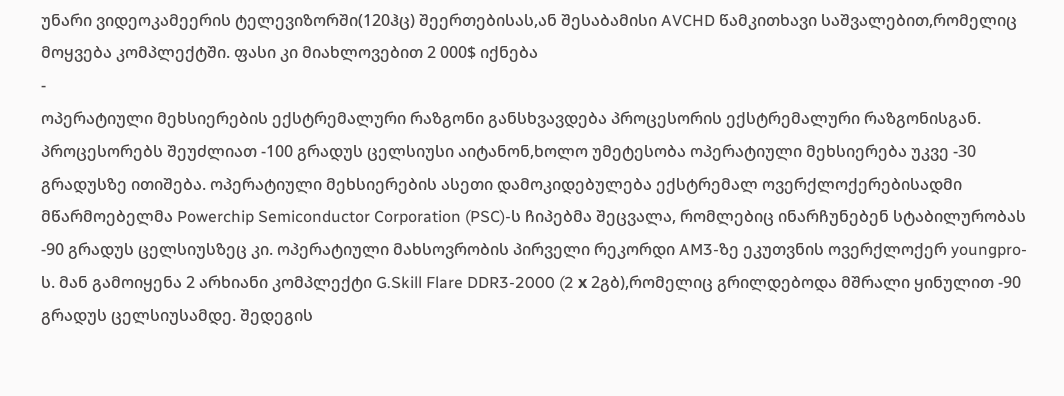უნარი ვიდეოკამეერის ტელევიზორში(120ჰც) შეერთებისას,ან შესაბამისი AVCHD წამკითხავი საშვალებით,რომელიც მოყვება კომპლექტში. ფასი კი მიახლოვებით 2 000$ იქნება
-
ოპერატიული მეხსიერების ექსტრემალური რაზგონი განსხვავდება პროცესორის ექსტრემალური რაზგონისგან. პროცესორებს შეუძლიათ -100 გრადუს ცელსიუსი აიტანონ,ხოლო უმეტესობა ოპერატიული მეხსიერება უკვე -30 გრადუსზე ითიშება. ოპერატიული მეხსიერების ასეთი დამოკიდებულება ექსტრემალ ოვერქლოქერებისადმი მწარმოებელმა Powerchip Semiconductor Corporation (PSC)-ს ჩიპებმა შეცვალა, რომლებიც ინარჩუნებენ სტაბილურობას -90 გრადუს ცელსიუსზეც კი. ოპერატიული მახსოვრობის პირველი რეკორდი AM3-ზე ეკუთვნის ოვერქლოქერ youngpro-ს. მან გამოიყენა 2 არხიანი კომპლექტი G.Skill Flare DDR3-2000 (2 х 2გბ),რომელიც გრილდებოდა მშრალი ყინულით -90 გრადუს ცელსიუსამდე. შედეგის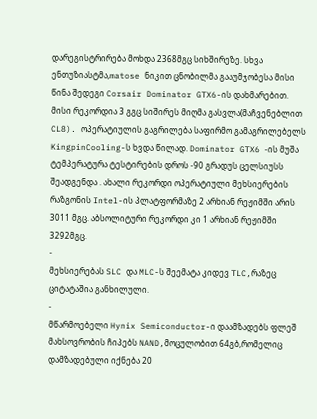დარეგისტრირება მოხდა 2368მგც სიხშირეზე. სხვა ენთუზიასტმა,matose ნიკით ცნობილმა გააუმჯობესა მისი წინა შედეგი Corsair Dominator GTX6-ის დახმარებით. მისი რეკორდია 3 გგც სიშირეს მიღმა გასვლა(მაჩვენებლით CL8). ოპერატიულის გაგრილება საფირმო გამაგრილებელს KingpinCooling-ს ხვდა წილად. Dominator GTX6 -ის მუშა ტემპერატურა ტესტირების დროს -90 გრადუს ცელსიუსს შეადგენდა . ახალი რეკორდი ოპერატიული მეხსიერების რაზგონის Intel-ის პლატფორმაზე 2 არხიან რეჟიმში არის 3011 მგც. აბსოლიტური რეკორდი კი 1 არხიან რეჟიმში 3292მგც.
-
მეხსიერებას SLC და MLC-ს შეემატა კიდევ TLC,რაზეც ციტატაშია განხილული.
-
მწარმოებელი Hynix Semiconductor-ი დაამზადებს ფლეშ მახსოვრობის ჩიპებს NAND,მოცულობით 64გბ,რომელიც დამზადებული იქნება 20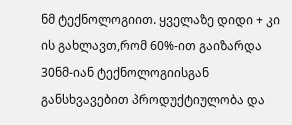ნმ ტექნოლოგიით. ყველაზე დიდი + კი ის გახლავთ,რომ 60%-ით გაიზარდა 30ნმ-იან ტექნოლოგიისგან განსხვავებით პროდუქტიულობა და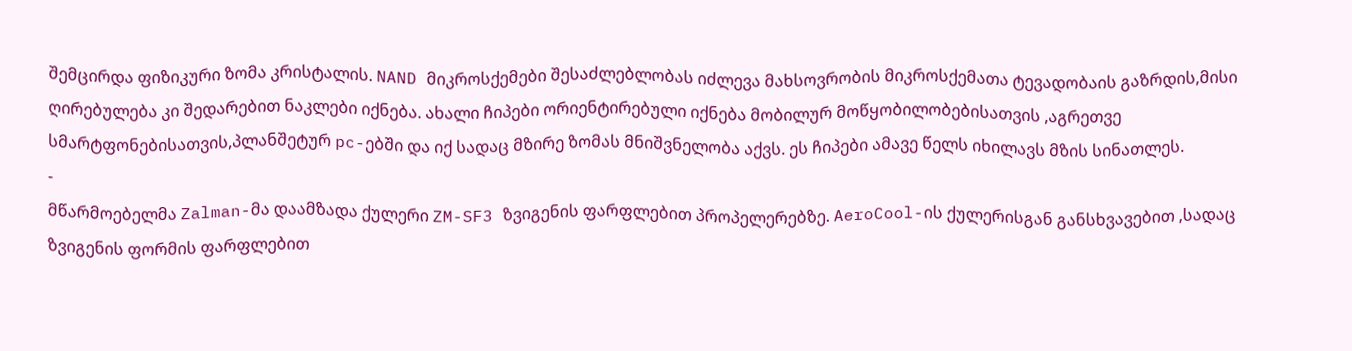შემცირდა ფიზიკური ზომა კრისტალის. NAND მიკროსქემები შესაძლებლობას იძლევა მახსოვრობის მიკროსქემათა ტევადობაის გაზრდის,მისი ღირებულება კი შედარებით ნაკლები იქნება. ახალი ჩიპები ორიენტირებული იქნება მობილურ მოწყობილობებისათვის ,აგრეთვე სმარტფონებისათვის,პლანშეტურ pc-ებში და იქ სადაც მზირე ზომას მნიშვნელობა აქვს. ეს ჩიპები ამავე წელს იხილავს მზის სინათლეს.
-
მწარმოებელმა Zalman-მა დაამზადა ქულერი ZM-SF3 ზვიგენის ფარფლებით პროპელერებზე. AeroCool-ის ქულერისგან განსხვავებით ,სადაც ზვიგენის ფორმის ფარფლებით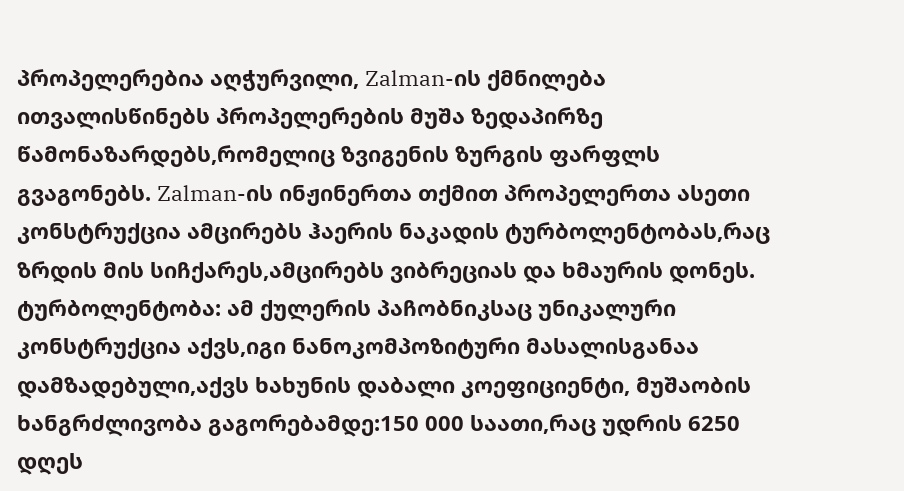პროპელერებია აღჭურვილი, Zalman-ის ქმნილება ითვალისწინებს პროპელერების მუშა ზედაპირზე წამონაზარდებს,რომელიც ზვიგენის ზურგის ფარფლს გვაგონებს. Zalman-ის ინჟინერთა თქმით პროპელერთა ასეთი კონსტრუქცია ამცირებს ჰაერის ნაკადის ტურბოლენტობას,რაც ზრდის მის სიჩქარეს,ამცირებს ვიბრეციას და ხმაურის დონეს. ტურბოლენტობა: ამ ქულერის პაჩობნიკსაც უნიკალური კონსტრუქცია აქვს,იგი ნანოკომპოზიტური მასალისგანაა დამზადებული,აქვს ხახუნის დაბალი კოეფიციენტი, მუშაობის ხანგრძლივობა გაგორებამდე:150 000 საათი,რაც უდრის 6250 დღეს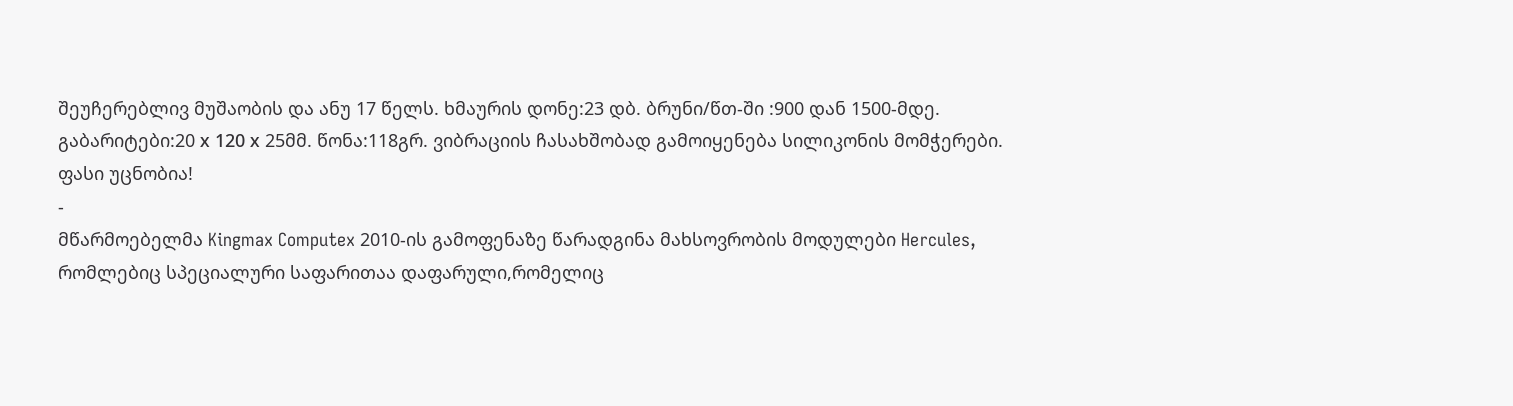შეუჩერებლივ მუშაობის და ანუ 17 წელს. ხმაურის დონე:23 დბ. ბრუნი/წთ-ში :900 დან 1500-მდე. გაბარიტები:20 х 120 х 25მმ. წონა:118გრ. ვიბრაციის ჩასახშობად გამოიყენება სილიკონის მომჭერები. ფასი უცნობია!
-
მწარმოებელმა Kingmax Computex 2010-ის გამოფენაზე წარადგინა მახსოვრობის მოდულები Hercules, რომლებიც სპეციალური საფარითაა დაფარული,რომელიც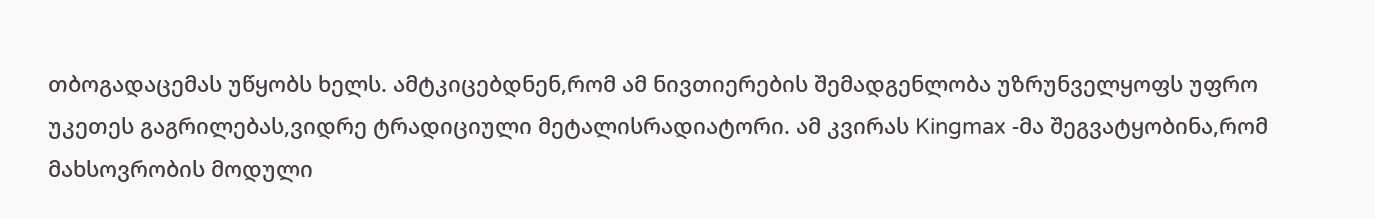თბოგადაცემას უწყობს ხელს. ამტკიცებდნენ,რომ ამ ნივთიერების შემადგენლობა უზრუნველყოფს უფრო უკეთეს გაგრილებას,ვიდრე ტრადიციული მეტალისრადიატორი. ამ კვირას Kingmax -მა შეგვატყობინა,რომ მახსოვრობის მოდული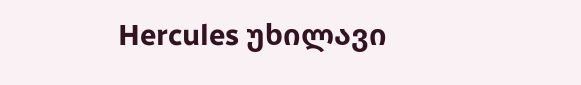Hercules უხილავი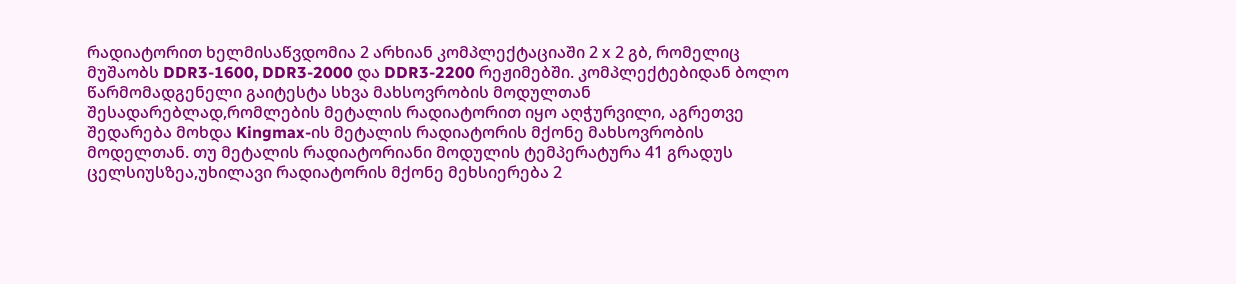რადიატორით ხელმისაწვდომია 2 არხიან კომპლექტაციაში 2 х 2 გბ, რომელიც მუშაობს DDR3-1600, DDR3-2000 და DDR3-2200 რეჟიმებში. კომპლექტებიდან ბოლო წარმომადგენელი გაიტესტა სხვა მახსოვრობის მოდულთან შესადარებლად,რომლების მეტალის რადიატორით იყო აღჭურვილი, აგრეთვე შედარება მოხდა Kingmax-ის მეტალის რადიატორის მქონე მახსოვრობის მოდელთან. თუ მეტალის რადიატორიანი მოდულის ტემპერატურა 41 გრადუს ცელსიუსზეა,უხილავი რადიატორის მქონე მეხსიერება 2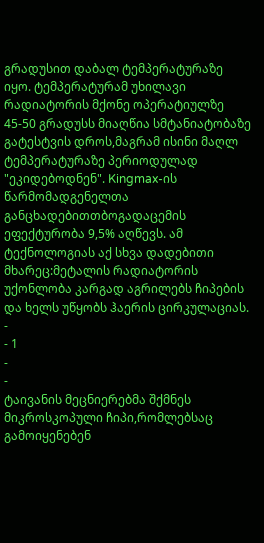გრადუსით დაბალ ტემპერატურაზე იყო. ტემპერატურამ უხილავი რადიატორის მქონე ოპერატიულზე 45-50 გრადუსს მიაღწია სმტანიატობაზე გატესტვის დროს,მაგრამ ისინი მაღლ ტემპერატურაზე პერიოდულად "ეკიდებოდნენ". Kingmax-ის წარმომადგენელთა განცხადებითთბოგადაცემის ეფექტურობა 9,5% აღწევს. ამ ტექნოლოგიას აქ სხვა დადებითი მხარეც:მეტალის რადიატორის უქონლობა კარგად აგრილებს ჩიპების და ხელს უწყობს ჰაერის ცირკულაციას.
-
- 1
-
-
ტაივანის მეცნიერებმა შქმნეს მიკროსკოპული ჩიპი,რომლებსაც გამოიყენებენ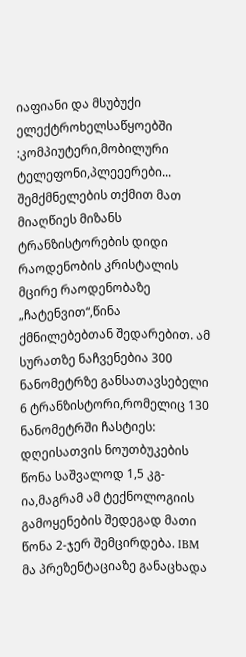იაფიანი და მსუბუქი ელექტროხელსაწყოებში :კომპიუტერი,მობილური ტელეფონი,პლეეერები... შემქმნელების თქმით მათ მიაღწიეს მიზანს ტრანზისტორების დიდი რაოდენობის კრისტალის მცირე რაოდენობაზე „ჩატენვით“,წინა ქმნილებებთან შედარებით. ამ სურათზე ნაჩვენებია 300 ნანომეტრზე განსათავსებელი 6 ტრანზისტორი,რომელიც 130 ნანომეტრში ჩასტიეს: დღეისათვის ნოუთბუკების წონა საშვალოდ 1,5 კგ-ია,მაგრამ ამ ტექნოლოგიის გამოყენების შედეგად მათი წონა 2-ჯერ შემცირდება. IBM მა პრეზენტაციაზე განაცხადა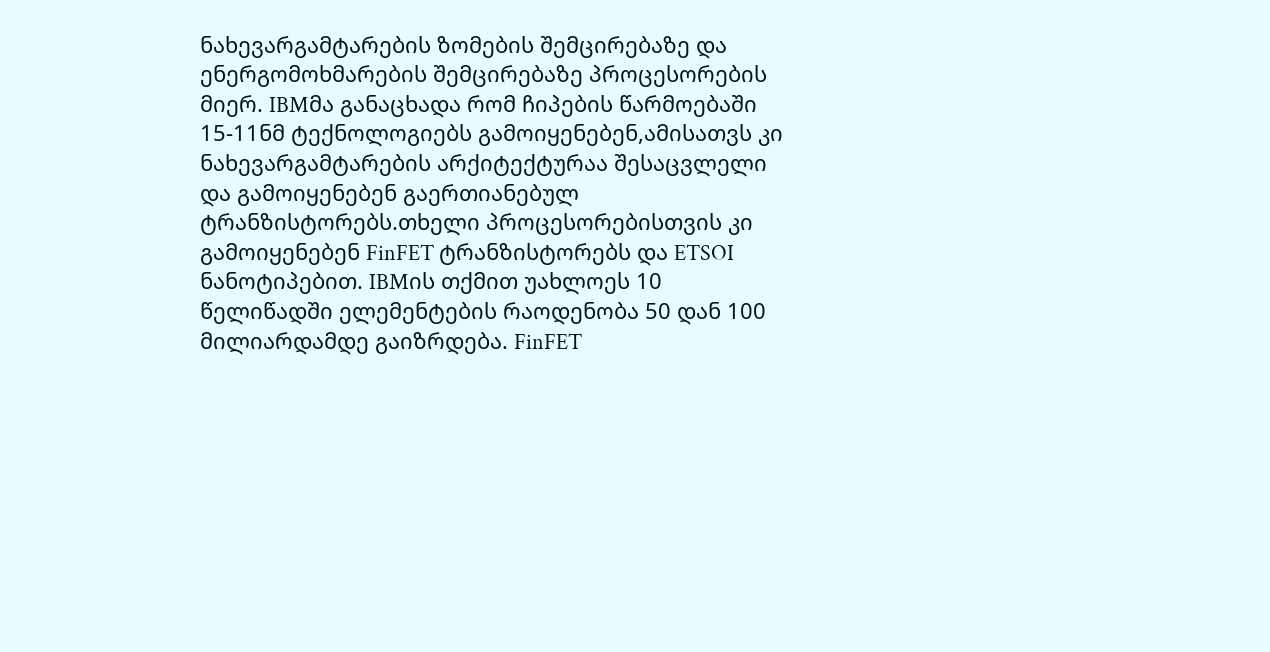ნახევარგამტარების ზომების შემცირებაზე და ენერგომოხმარების შემცირებაზე პროცესორების მიერ. IBMმა განაცხადა რომ ჩიპების წარმოებაში 15-11ნმ ტექნოლოგიებს გამოიყენებენ,ამისათვს კი ნახევარგამტარების არქიტექტურაა შესაცვლელი და გამოიყენებენ გაერთიანებულ ტრანზისტორებს.თხელი პროცესორებისთვის კი გამოიყენებენ FinFET ტრანზისტორებს და ETSOI ნანოტიპებით. IBMის თქმით უახლოეს 10 წელიწადში ელემენტების რაოდენობა 50 დან 100 მილიარდამდე გაიზრდება. FinFET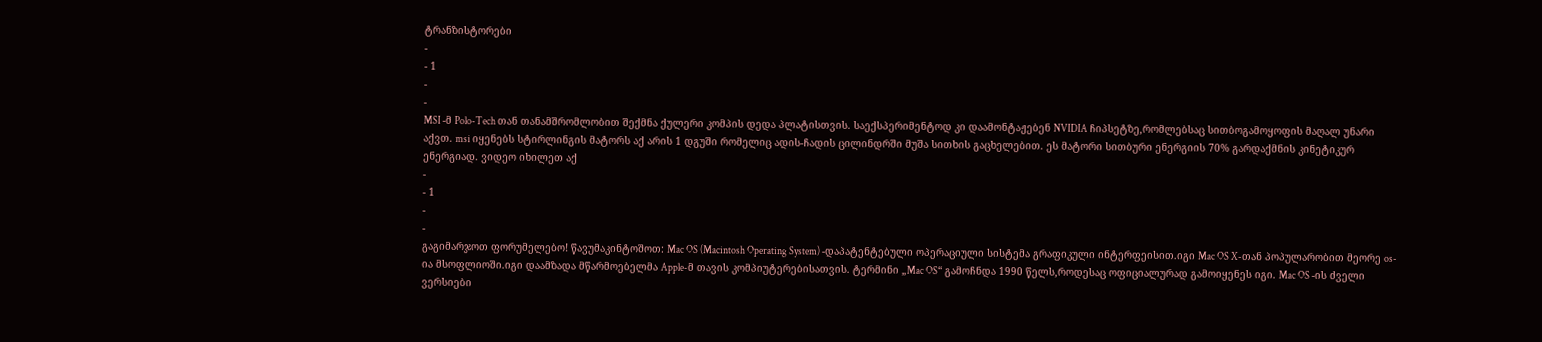ტრანზისტორები
-
- 1
-
-
MSI -მ Polo-Tech თან თანამშრომლობით შექმნა ქულერი კომპის დედა პლატისთვის. საექსპერიმენტოდ კი დაამონტაჟებენ NVIDIA ჩიპსეტზე,რომლებსაც სითბოგამოყოფის მაღალ უნარი აქვთ. msi იყენებს სტირლინგის მატორს აქ არის 1 დგუში რომელიც ადის-ჩადის ცილინდრში მუშა სითხის გაცხელებით. ეს მატორი სითბური ენერგიის 70% გარდაქმნის კინეტიკურ ენერგიად. ვიდეო იხილეთ აქ
-
- 1
-
-
გაგიმარჯოთ ფორუმელებო! წავუმაკინტოშოთ: Mac OS (Macintosh Operating System) -დაპატენტებული ოპერაციული სისტემა გრაფიკული ინტერფეისით.იგი Mac OS X-თან პოპულარობით მეორე os-ია მსოფლიოში.იგი დაამზადა მწარმოებელმა Apple-მ თავის კომპიუტერებისათვის. ტერმინი „Mac OS“ გამოჩნდა 1990 წელს,როდესაც ოფიციალურად გამოიყენეს იგი. Mac OS -ის ძველი ვერსიები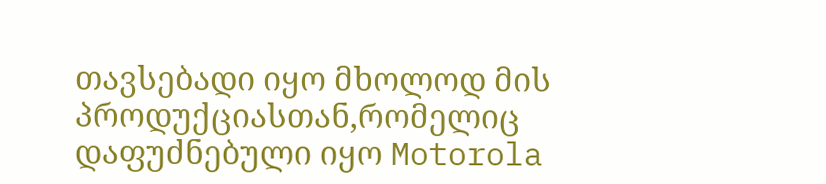თავსებადი იყო მხოლოდ მის პროდუქციასთან,რომელიც დაფუძნებული იყო Motorola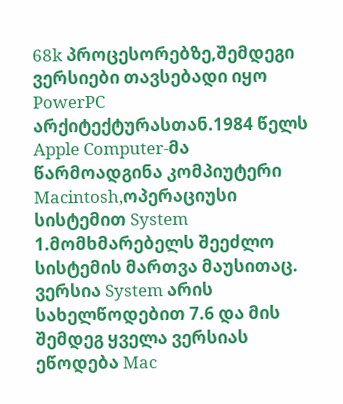68k პროცესორებზე,შემდეგი ვერსიები თავსებადი იყო PowerPC არქიტექტურასთან.1984 წელს Apple Computer-მა წარმოადგინა კომპიუტერი Macintosh,ოპერაციუსი სისტემით System 1.მომხმარებელს შეეძლო სისტემის მართვა მაუსითაც. ვერსია System არის სახელწოდებით 7.6 და მის შემდეგ ყველა ვერსიას ეწოდება Mac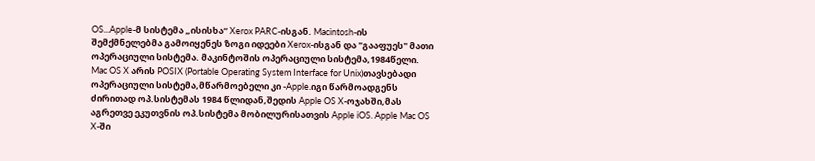OS...Apple-მ სისტემა „ისისხა“ Xerox PARC-ისგან. Macintosh-ის შემქმნელებმა გამოიყენეს ზოგი იდეები Xerox-ისგან და "გააფუეს" მათი ოპერაციული სისტემა. მაკინტოშის ოპერაციული სისტემა,1984წელი. Mac OS X არის POSIX (Portable Operating System Interface for Unix)თავსებადი ოპერაციული სისტემა,მწარმოებელი კი -Apple.იგი წარმოადგენს ძირითად ოპ.სისტემას 1984 წლიდან,შედის Apple OS X-ოჯახში,მას აგრეთვე ეკუთვნის ოპ.სისტემა მობილურისათვის Apple iOS. Apple Mac OS X-ში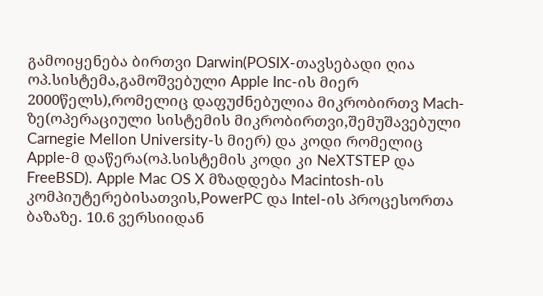გამოიყენება ბირთვი Darwin(POSIX-თავსებადი ღია ოპ.სისტემა,გამოშვებული Apple Inc-ის მიერ 2000წელს),რომელიც დაფუძნებულია მიკრობირთვ Mach-ზე(ოპერაციული სისტემის მიკრობირთვი,შემუშავებული Carnegie Mellon University-ს მიერ) და კოდი რომელიც Apple-მ დაწერა(ოპ.სისტემის კოდი კი NeXTSTEP და FreeBSD). Apple Mac OS X მზადდება Macintosh-ის კომპიუტერებისათვის,PowerPC და Intel-ის პროცესორთა ბაზაზე. 10.6 ვერსიიდან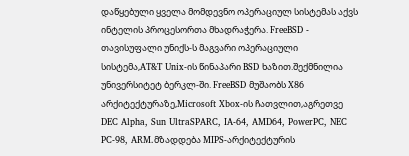დაწყებული ყველა მომდევნო ოპერაციულ სისტემას აქვს ინტელის პროცესორთა მხადრაჭერა. FreeBSD - თავისუფალი უნიქს-ს მაგვარი ოპერაციული სისტემა,AT&T Unix-ის წინაპარი BSD ხაზით.შექმნილია უნივერსიტეტ ბერკლ-ში. FreeBSD მუშაობს X86 არქიტექტურაზე,Microsoft Xbox-ის ჩათვლით,აგრეთვე DEC Alpha, Sun UltraSPARC, IA-64, AMD64, PowerPC, NEC PC-98, ARM.მზადდება MIPS-არქიტექტურის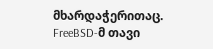მხარდაჭერითაც. FreeBSD-მ თავი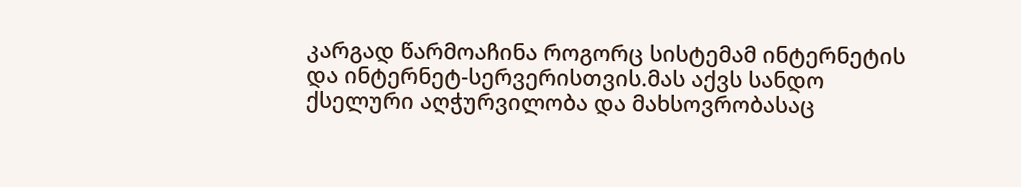კარგად წარმოაჩინა როგორც სისტემამ ინტერნეტის და ინტერნეტ-სერვერისთვის.მას აქვს სანდო ქსელური აღჭურვილობა და მახსოვრობასაც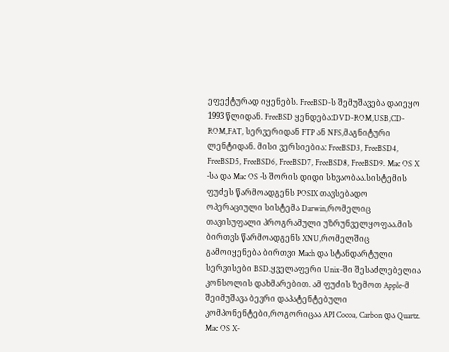ეფექტურად იყენებს. FreeBSD-ს შემუშავება დაიეყო 1993 წლიდან. FreeBSD ყენდება:DVD-ROM,USB,CD-ROM,FAT, სერვერიდან FTP ან NFS,მაგნიტური ლენტიდან. მისი ვერსიებია: FreeBSD3, FreeBSD4, FreeBSD5, FreeBSD6, FreeBSD7, FreeBSD8, FreeBSD9. Mac OS X -სა და Mac OS -ს შორის დიდი სხვაობაა.სისტემის ფუძეს წარმოადგენს POSIX თავსებადო ოპერაციული სისტემა Darwin,რომელიც თავისუფალი პროგრამული უზრუნველყოფაა.მის ბირთვს წარმოადგენს XNU,რომელშიც გამოიყენება ბირთვი Mach და სტანდარტული სერვისები BSD.ყველაფერი Unix-ში შესაძლებელია კონსოლის დახმარებით. ამ ფუძის ზემოთ Apple-მ შეიმუშავა ბევრი დაპატენტებული კომპონენტები,როგორიცაა API Cocoa, Carbon და Quartz. Mac OS X-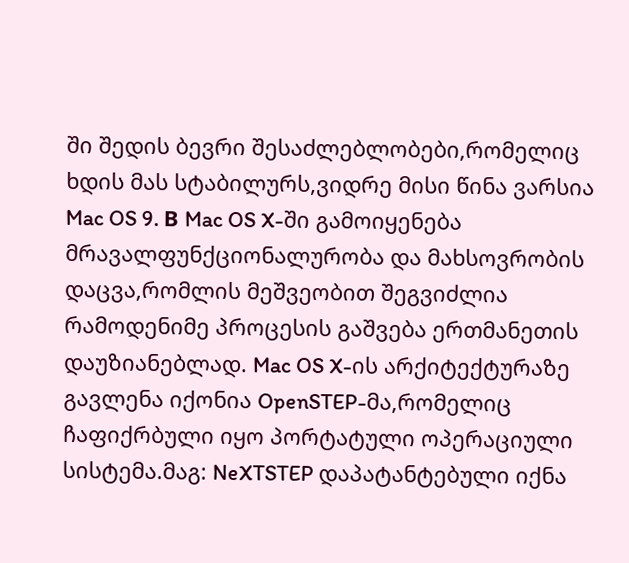ში შედის ბევრი შესაძლებლობები,რომელიც ხდის მას სტაბილურს,ვიდრე მისი წინა ვარსია Mac OS 9. В Mac OS X-ში გამოიყენება მრავალფუნქციონალურობა და მახსოვრობის დაცვა,რომლის მეშვეობით შეგვიძლია რამოდენიმე პროცესის გაშვება ერთმანეთის დაუზიანებლად. Mac OS X-ის არქიტექტურაზე გავლენა იქონია OpenSTEP-მა,რომელიც ჩაფიქრბული იყო პორტატული ოპერაციული სისტემა.მაგ: NeXTSTEP დაპატანტებული იქნა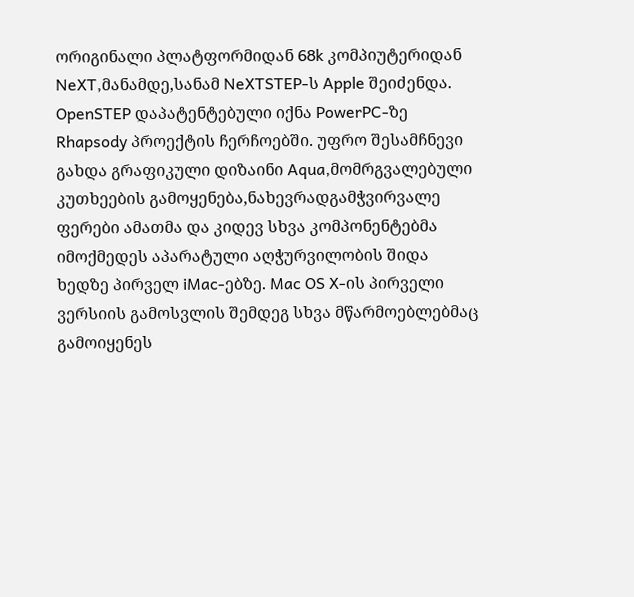ორიგინალი პლატფორმიდან 68k კომპიუტერიდან NeXT,მანამდე,სანამ NeXTSTEP-ს Apple შეიძენდა. OpenSTEP დაპატენტებული იქნა PowerPC-ზე Rhapsody პროექტის ჩერჩოებში. უფრო შესამჩნევი გახდა გრაფიკული დიზაინი Aqua,მომრგვალებული კუთხეების გამოყენება,ნახევრადგამჭვირვალე ფერები ამათმა და კიდევ სხვა კომპონენტებმა იმოქმედეს აპარატული აღჭურვილობის შიდა ხედზე პირველ iMac-ებზე. Mac OS X-ის პირველი ვერსიის გამოსვლის შემდეგ სხვა მწარმოებლებმაც გამოიყენეს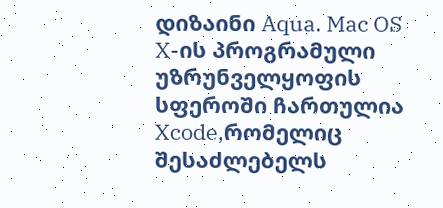დიზაინი Aqua. Mac OS X-ის პროგრამული უზრუნველყოფის სფეროში ჩართულია Xcode,რომელიც შესაძლებელს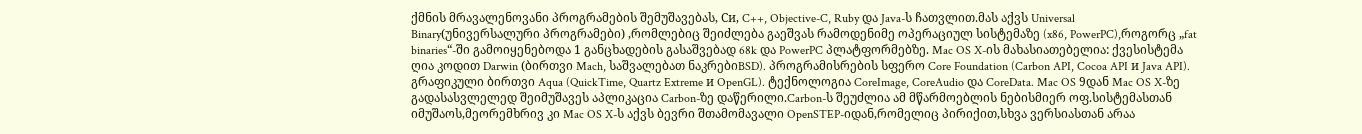ქმნის მრავალენოვანი პროგრამების შემუშავებას, Си, C++, Objective-C, Ruby და Java-ს ჩათვლით.მას აქვს Universal Binary(უნივერსალური პროგრამები) ,რომლებიც შეიძლება გაეშვას რამოდენიმე ოპერაციულ სისტემაზე (x86, PowerPC),როგორც „fat binaries“-ში გამოიყენებოდა 1 განცხადების გასაშვებად 68k და PowerPC პლატფორმებზე. Mac OS X-ის მახასიათებელია: ქვესისტემა ღია კოდით Darwin (ბირთვი Mach, საშვალებათ ნაკრებიBSD). პროგრამისრების სფერო Core Foundation (Carbon API, Cocoa API и Java API). გრაფიკული ბირთვი Aqua (QuickTime, Quartz Extreme и OpenGL). ტექნოლოგია CoreImage, CoreAudio და CoreData. Mac OS 9დან Mac OS X-ზე გადასასვლელედ შეიმუშავეს აპლიკაცია Carbon-ზე დაწერილი.Carbon-ს შეუძლია ამ მწარმოებლის ნებისმიერ ოფ.სისტემასთან იმუშაოს,მეორემხრივ კი Mac OS X-ს აქვს ბევრი შთამომავალი OpenSTEP-იდან,რომელიც პირიქით,სხვა ვერსიასთან არაა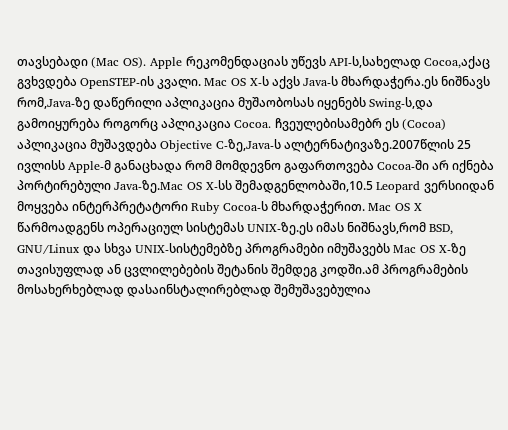თავსებადი (Mac OS). Apple რეკომენდაციას უწევს API-ს,სახელად Cocoa,აქაც გვხვდება OpenSTEP-ის კვალი. Mac OS X-ს აქვს Java-ს მხარდაჭერა.ეს ნიშნავს რომ,Java-ზე დაწერილი აპლიკაცია მუშაობოსას იყენებს Swing-ს,და გამოიყურება როგორც აპლიკაცია Cocoa. ჩვეულებისამებრ ეს (Cocoa) აპლიკაცია მუშავდება Objective C-ზე,Java-ს ალტერნატივაზე.2007წლის 25 ივლისს Apple-მ განაცხადა რომ მომდევნო გაფართოვება Cocoa-ში არ იქნება პორტირებული Java-ზე.Mac OS X-სს შემადგენლობაში,10.5 Leopard ვერსიიდან მოყვება ინტერპრეტატორი Ruby Cocoa-ს მხარდაჭერით. Mac OS X წარმოადგენს ოპერაციულ სისტემას UNIX-ზე.ეს იმას ნიშნავს,რომ BSD, GNU/Linux და სხვა UNIX-სისტემებზე პროგრამები იმუშავებს Mac OS X-ზე თავისუფლად ან ცვლილებების შეტანის შემდეგ კოდში.ამ პროგრამების მოსახერხებლად დასაინსტალირებლად შემუშავებულია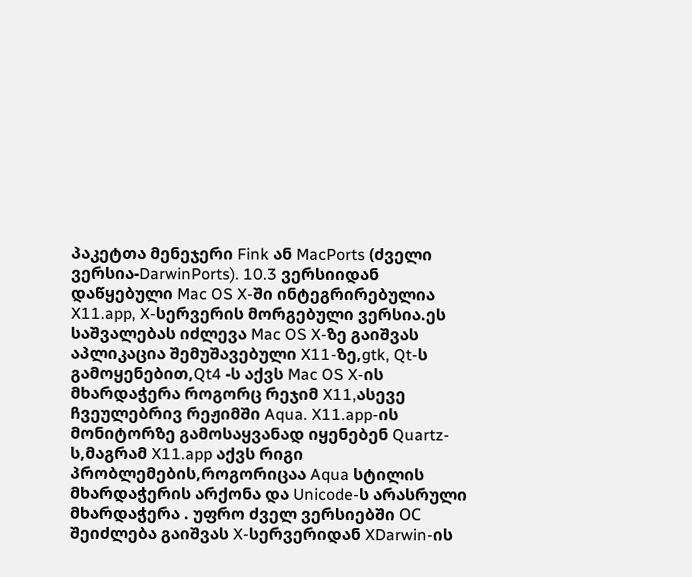პაკეტთა მენეჯერი Fink ან MacPorts (ძველი ვერსია-DarwinPorts). 10.3 ვერსიიდან დაწყებული Mac OS X-ში ინტეგრირებულია X11.app, X-სერვერის მორგებული ვერსია.ეს საშვალებას იძლევა Mac OS X-ზე გაიშვას აპლიკაცია შემუშავებული X11-ზე,gtk, Qt-ს გამოყენებით,Qt4 -ს აქვს Mac OS X-ის მხარდაჭერა როგორც რეჯიმ X11,ასევე ჩვეულებრივ რეჟიმში Aqua. X11.app-ის მონიტორზე გამოსაყვანად იყენებენ Quartz-ს,მაგრამ X11.app აქვს რიგი პრობლემების,როგორიცაა Aqua სტილის მხარდაჭერის არქონა და Unicode-ს არასრული მხარდაჭერა . უფრო ძველ ვერსიებში ОС შეიძლება გაიშვას X-სერვერიდან XDarwin-ის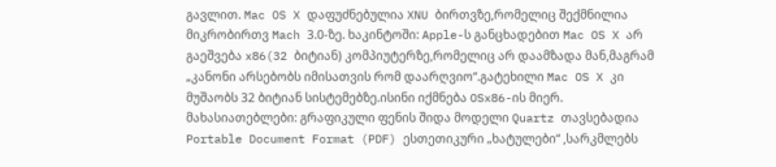გავლით. Mac OS X დაფუძნებულია XNU ბირთვზე,რომელიც შექმნილია მიკრობირთვ Mach 3.0-ზე. ხაკინტოში: Apple-ს განცხადებით Mac OS X არ გაეშვება x86(32 ბიტიან) კომპიუტერზე,რომელიც არ დაამზადა მან,მაგრამ „კანონი არსებობს იმისათვის რომ დაარღვიო“.გატეხილი Mac OS X კი მუშაობს 32 ბიტიან სისტემებზე.ისინი იქმნება OSx86-ის მიერ. მახასიათებლები: გრაფიკული ფენის შიდა მოდელი Quartz თავსებადია Portable Document Format (PDF) ესთეთიკური „ხატულები“ ,სარკმლებს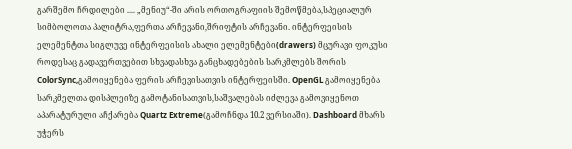გარშემო ჩრდილები .... „მენიუ“-ში არის ორთოგრაფიის შემოწმება,სპეციალურ სიმბოლოთა პალიტრა,ფერთა არჩევანი,შრიფტის არჩევანი. ინტერფეისის ელემენტთა სიგლუვე ინტერფეისის ახალი ელემენტები(drawers) მცურავი ფოკუსი როდესაც გადავერთვებით სხვადასხვა განცხადებების სარკმლებს შორის ColorSync,გამოიყენება ფერის არჩევისათვის ინტერფეისში. OpenGL გამოიყენება სარკმელთა დისპლეიზე გამოტანისათვის,საშვალებას იძლევა გამოვიყენოთ აპარატურული აჩქარება Quartz Extreme(გამოჩნდა 10.2 ვერსიაში). Dashboard მხარს უჭერს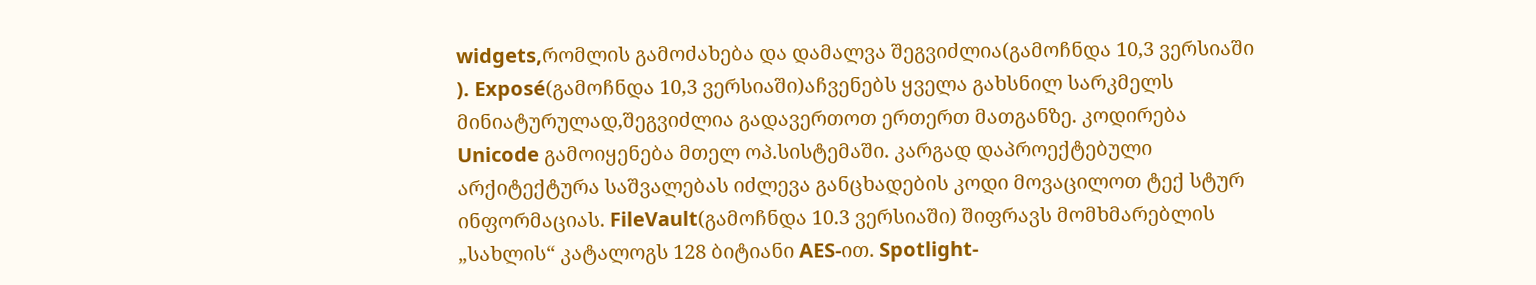widgets,რომლის გამოძახება და დამალვა შეგვიძლია(გამოჩნდა 10,3 ვერსიაში ). Exposé(გამოჩნდა 10,3 ვერსიაში)აჩვენებს ყველა გახსნილ სარკმელს მინიატურულად,შეგვიძლია გადავერთოთ ერთერთ მათგანზე. კოდირება Unicode გამოიყენება მთელ ოპ.სისტემაში. კარგად დაპროექტებული არქიტექტურა საშვალებას იძლევა განცხადების კოდი მოვაცილოთ ტექ სტურ ინფორმაციას. FileVault(გამოჩნდა 10.3 ვერსიაში) შიფრავს მომხმარებლის „სახლის“ კატალოგს 128 ბიტიანი AES-ით. Spotlight-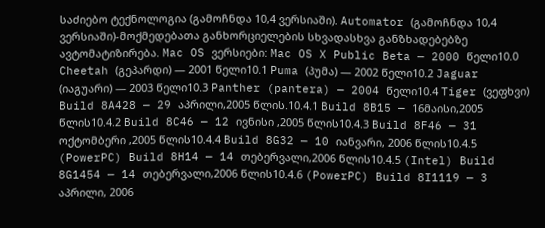საძიებო ტექნოლოგია (გამოჩნდა 10,4 ვერსიაში). Automator (გამოჩნდა 10,4 ვერსიაში)-მოქმედებათა განხორციელების სხვადასხვა განზხადებებზე ავტომატიზირება. Mac OS ვერსიები: Mac OS X Public Beta — 2000 წელი10.0 Cheetah (გეპარდი) — 2001 წელი10.1 Puma (პუმა) — 2002 წელი10.2 Jaguar (იაგუარი) — 2003 წელი10.3 Panther (pantera) — 2004 წელი10.4 Tiger (ვეფხვი) Build 8A428 — 29 აპრილი,2005 წლის.10.4.1 Build 8B15 — 16მაისი,2005 წლის10.4.2 Build 8C46 — 12 ივნისი ,2005 წლის10.4.3 Build 8F46 — 31 ოქტომბერი ,2005 წლის10.4.4 Build 8G32 — 10 იანვარი, 2006 წლის10.4.5 (PowerPC) Build 8H14 — 14 თებერვალი,2006 წლის10.4.5 (Intel) Build 8G1454 — 14 თებერვალი,2006 წლის10.4.6 (PowerPC) Build 8I1119 — 3 აპრილი, 2006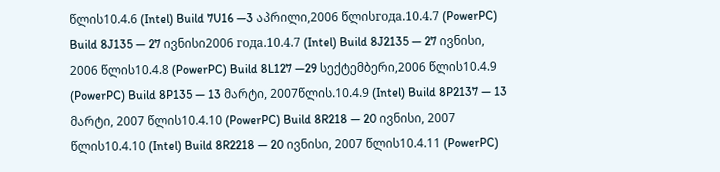წლის10.4.6 (Intel) Build 7U16 —3 აპრილი,2006 წლისгода.10.4.7 (PowerPC) Build 8J135 — 27 ივნისი2006 года.10.4.7 (Intel) Build 8J2135 — 27 ივნისი, 2006 წლის10.4.8 (PowerPC) Build 8L127 —29 სექტემბერი,2006 წლის10.4.9 (PowerPC) Build 8P135 — 13 მარტი, 2007წლის.10.4.9 (Intel) Build 8P2137 — 13 მარტი, 2007 წლის10.4.10 (PowerPC) Build 8R218 — 20 ივნისი, 2007 წლის10.4.10 (Intel) Build 8R2218 — 20 ივნისი, 2007 წლის10.4.11 (PowerPC)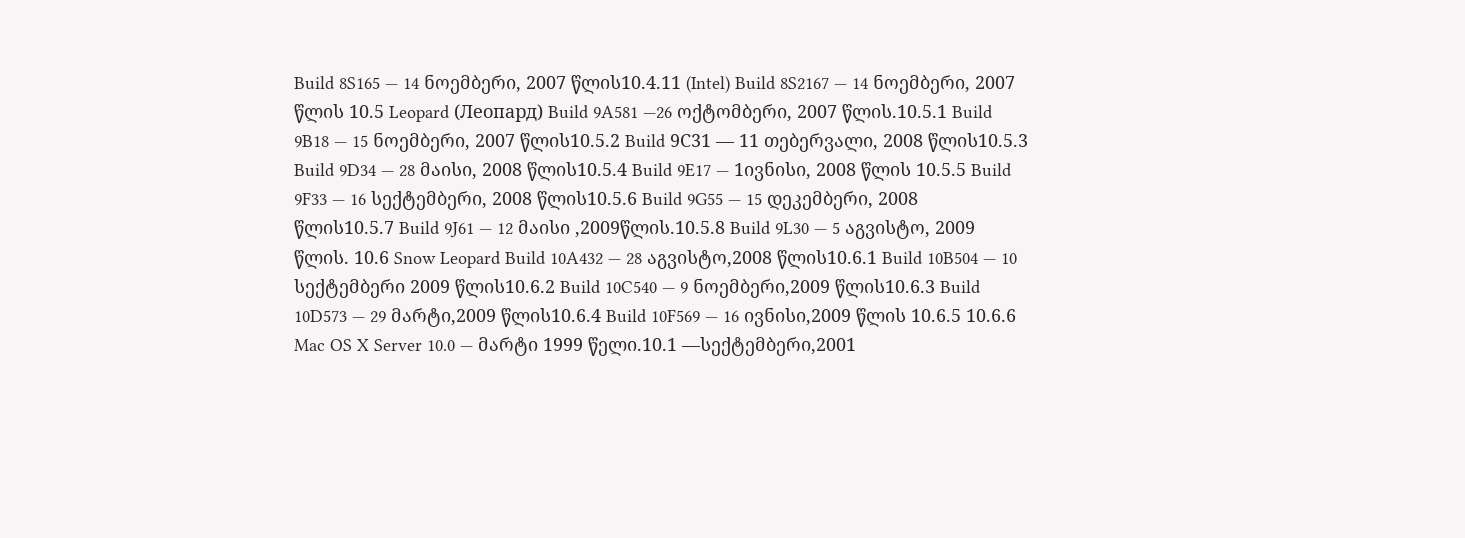Build 8S165 — 14 ნოემბერი, 2007 წლის10.4.11 (Intel) Build 8S2167 — 14 ნოემბერი, 2007 წლის 10.5 Leopard (Леопард) Build 9A581 —26 ოქტომბერი, 2007 წლის.10.5.1 Build 9B18 — 15 ნოემბერი, 2007 წლის10.5.2 Build 9С31 — 11 თებერვალი, 2008 წლის10.5.3 Build 9D34 — 28 მაისი, 2008 წლის10.5.4 Build 9E17 — 1ივნისი, 2008 წლის 10.5.5 Build 9F33 — 16 სექტემბერი, 2008 წლის10.5.6 Build 9G55 — 15 დეკემბერი, 2008 წლის10.5.7 Build 9J61 — 12 მაისი ,2009წლის.10.5.8 Build 9L30 — 5 აგვისტო, 2009 წლის. 10.6 Snow Leopard Build 10A432 — 28 აგვისტო,2008 წლის10.6.1 Build 10B504 — 10 სექტემბერი 2009 წლის10.6.2 Build 10C540 — 9 ნოემბერი,2009 წლის10.6.3 Build 10D573 — 29 მარტი,2009 წლის10.6.4 Build 10F569 — 16 ივნისი,2009 წლის 10.6.5 10.6.6 Mac OS X Server 10.0 — მარტი 1999 წელი.10.1 —სექტემბერი,2001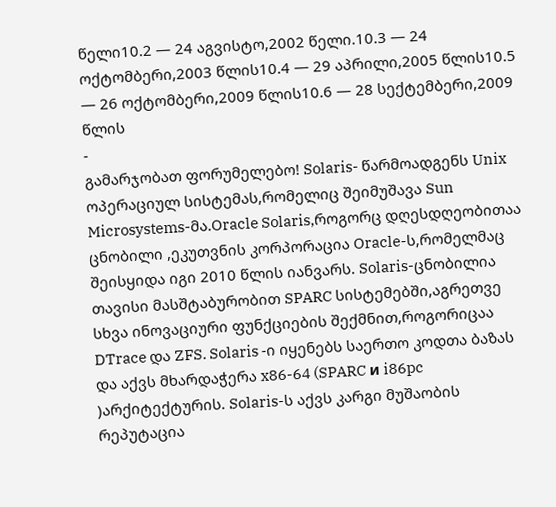წელი10.2 — 24 აგვისტო,2002 წელი.10.3 — 24 ოქტომბერი,2003 წლის10.4 — 29 აპრილი,2005 წლის10.5 — 26 ოქტომბერი,2009 წლის10.6 — 28 სექტემბერი,2009 წლის
-
გამარჯობათ ფორუმელებო! Solaris- წარმოადგენს Unix ოპერაციულ სისტემას,რომელიც შეიმუშავა Sun Microsystems-მა.Oracle Solaris,როგორც დღესდღეობითაა ცნობილი ,ეკუთვნის კორპორაცია Oracle-ს,რომელმაც შეისყიდა იგი 2010 წლის იანვარს. Solaris-ცნობილია თავისი მასშტაბურობით SPARC სისტემებში,აგრეთვე სხვა ინოვაციური ფუნქციების შექმნით,როგორიცაა DTrace და ZFS. Solaris -ი იყენებს საერთო კოდთა ბაზას და აქვს მხარდაჭერა x86-64 (SPARC и i86pc )არქიტექტურის. Solaris-ს აქვს კარგი მუშაობის რეპუტაცია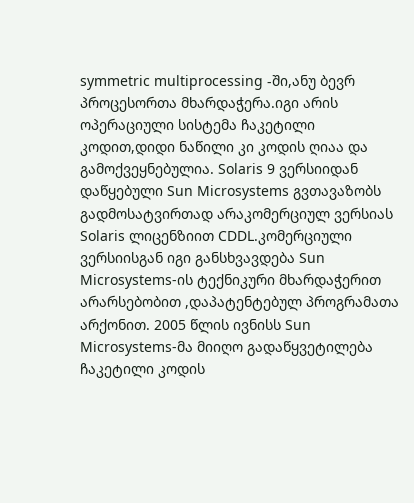symmetric multiprocessing -ში,ანუ ბევრ პროცესორთა მხარდაჭერა.იგი არის ოპერაციული სისტემა ჩაკეტილი კოდით,დიდი ნაწილი კი კოდის ღიაა და გამოქვეყნებულია. Solaris 9 ვერსიიდან დაწყებული Sun Microsystems გვთავაზობს გადმოსატვირთად არაკომერციულ ვერსიას Solaris ლიცენზიით CDDL.კომერციული ვერსიისგან იგი განსხვავდება Sun Microsystems-ის ტექნიკური მხარდაჭერით არარსებობით ,დაპატენტებულ პროგრამათა არქონით. 2005 წლის ივნისს Sun Microsystems-მა მიიღო გადაწყვეტილება ჩაკეტილი კოდის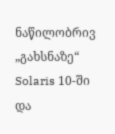ნაწილობრივ „გახსნაზე“ Solaris 10-ში და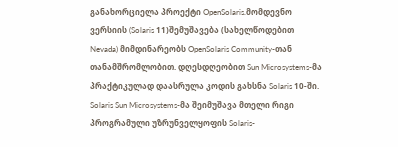განახორციელა პროექტი OpenSolaris.მომდევნო ვერსიის (Solaris 11)შემუშავება (სახელწოდებით Nevada) მიმდინარეობს OpenSolaris Community-თან თანამშრომლობით. დღესდღეობით Sun Microsystems-მა პრაქტიკულად დაასრულა კოდის გახსნა Solaris 10-ში. Solaris Sun Microsystems-მა შეიმუშავა მთელი რიგი პროგრამული უზრუნველყოფის Solaris-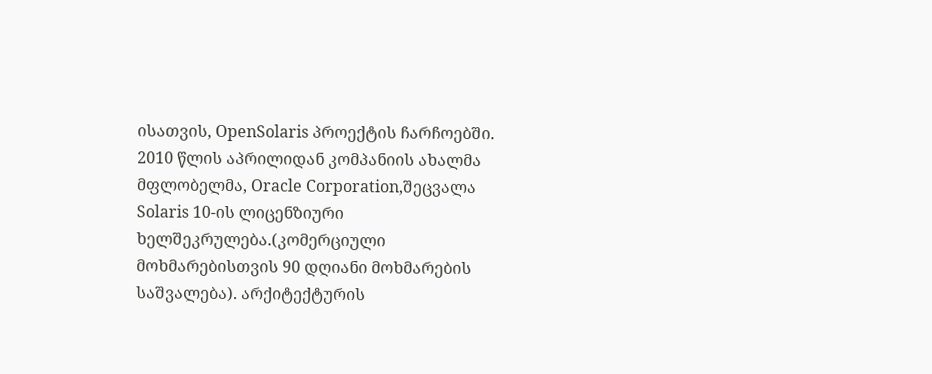ისათვის, OpenSolaris პროექტის ჩარჩოებში. 2010 წლის აპრილიდან კომპანიის ახალმა მფლობელმა, Oracle Corporation,შეცვალა Solaris 10-ის ლიცენზიური ხელშეკრულება.(კომერციული მოხმარებისთვის 90 დღიანი მოხმარების საშვალება). არქიტექტურის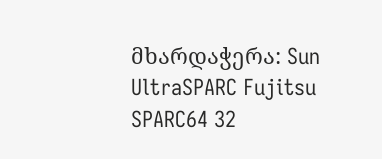მხარდაჭერა: Sun UltraSPARC Fujitsu SPARC64 32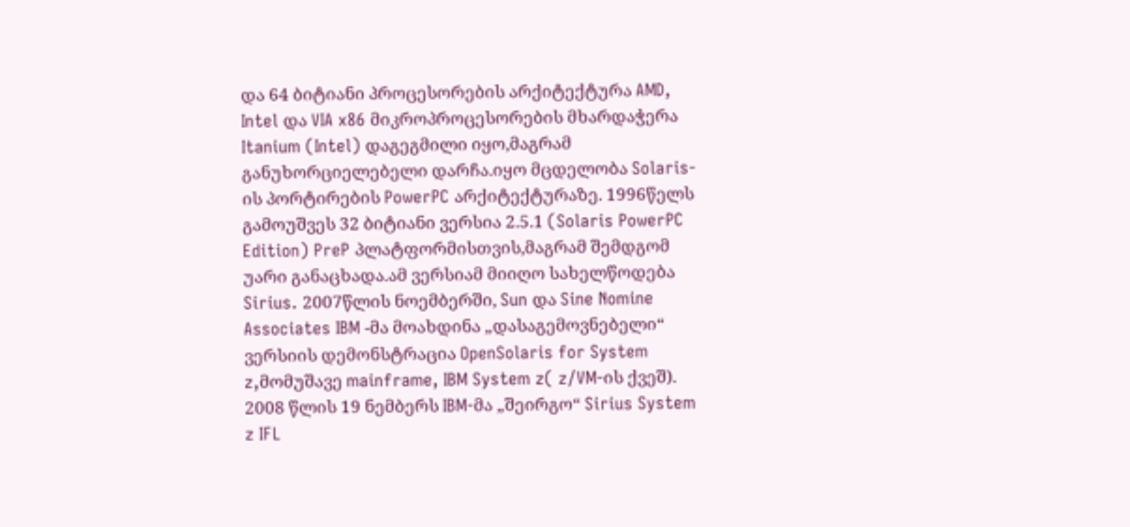და 64 ბიტიანი პროცესორების არქიტექტურა AMD, Intel და VIA x86 მიკროპროცესორების მხარდაჭერა Itanium (Intel) დაგეგმილი იყო,მაგრამ განუხორციელებელი დარჩა.იყო მცდელობა Solaris-ის პორტირების PowerPC არქიტექტურაზე. 1996წელს გამოუშვეს 32 ბიტიანი ვერსია 2.5.1 (Solaris PowerPC Edition) PreP პლატფორმისთვის,მაგრამ შემდგომ უარი განაცხადა.ამ ვერსიამ მიიღო სახელწოდება Sirius. 2007წლის ნოემბერში, Sun და Sine Nomine Associates IBM -მა მოახდინა „დასაგემოვნებელი“ ვერსიის დემონსტრაცია OpenSolaris for System z,მომუშავე mainframe, IBM System z( z/VM-ის ქვეშ). 2008 წლის 19 ნემბერს IBM-მა „შეირგო“ Sirius System z IFL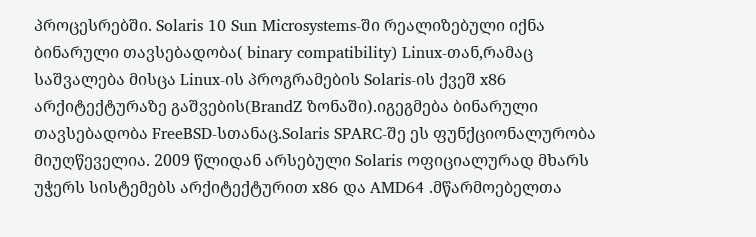პროცესრებში. Solaris 10 Sun Microsystems-ში რეალიზებული იქნა ბინარული თავსებადობა( binary compatibility) Linux-თან,რამაც საშვალება მისცა Linux-ის პროგრამების Solaris-ის ქვეშ x86 არქიტექტურაზე გაშვების(BrandZ ზონაში).იგეგმება ბინარული თავსებადობა FreeBSD-სთანაც.Solaris SPARC-შე ეს ფუნქციონალურობა მიუღწეველია. 2009 წლიდან არსებული Solaris ოფიციალურად მხარს უჭერს სისტემებს არქიტექტურით x86 და AMD64 .მწარმოებელთა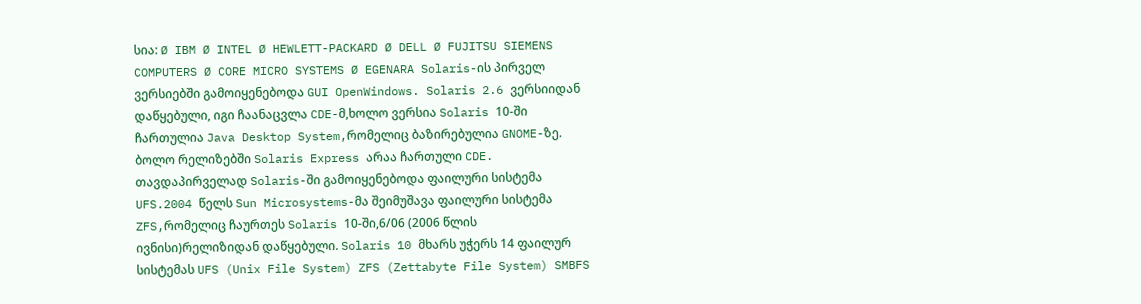სია: Ø IBM Ø INTEL Ø HEWLETT-PACKARD Ø DELL Ø FUJITSU SIEMENS COMPUTERS Ø CORE MICRO SYSTEMS Ø EGENARA Solaris-ის პირველ ვერსიებში გამოიყენებოდა GUI OpenWindows. Solaris 2.6 ვერსიიდან დაწყებული, იგი ჩაანაცვლა CDE-მ,ხოლო ვერსია Solaris 10-ში ჩართულია Java Desktop System,რომელიც ბაზირებულია GNOME-ზე. ბოლო რელიზებში Solaris Express არაა ჩართული CDE. თავდაპირველად Solaris-ში გამოიყენებოდა ფაილური სისტემა UFS.2004 წელს Sun Microsystems-მა შეიმუშავა ფაილური სისტემა ZFS,რომელიც ჩაურთეს Solaris 10-ში,6/06 (2006 წლის ივნისი)რელიზიდან დაწყებული. Solaris 10 მხარს უჭერს 14 ფაილურ სისტემას UFS (Unix File System) ZFS (Zettabyte File System) SMBFS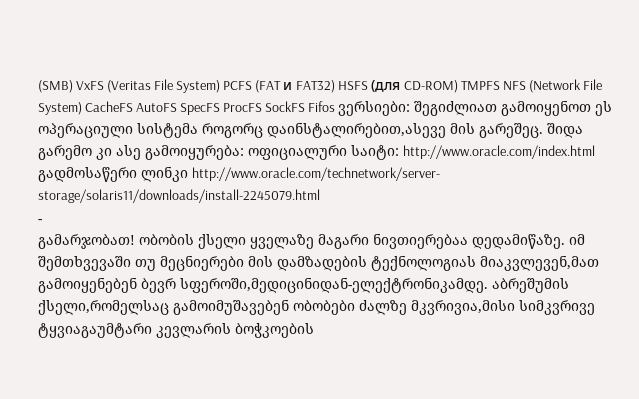(SMB) VxFS (Veritas File System) PCFS (FAT и FAT32) HSFS (для CD-ROM) TMPFS NFS (Network File System) CacheFS AutoFS SpecFS ProcFS SockFS Fifos ვერსიები: შეგიძლიათ გამოიყენოთ ეს ოპერაციული სისტემა როგორც დაინსტალირებით,ასევე მის გარეშეც. შიდა გარემო კი ასე გამოიყურება: ოფიციალური საიტი: http://www.oracle.com/index.html გადმოსაწერი ლინკი http://www.oracle.com/technetwork/server-storage/solaris11/downloads/install-2245079.html
-
გამარჯობათ! ობობის ქსელი ყველაზე მაგარი ნივთიერებაა დედამიწაზე. იმ შემთხვევაში თუ მეცნიერები მის დამზადების ტექნოლოგიას მიაკვლევენ,მათ გამოიყენებენ ბევრ სფეროში,მედიცინიდან-ელექტრონიკამდე. აბრეშუმის ქსელი,რომელსაც გამოიმუშავებენ ობობები ძალზე მკვრივია,მისი სიმკვრივე ტყვიაგაუმტარი კევლარის ბოჭკოების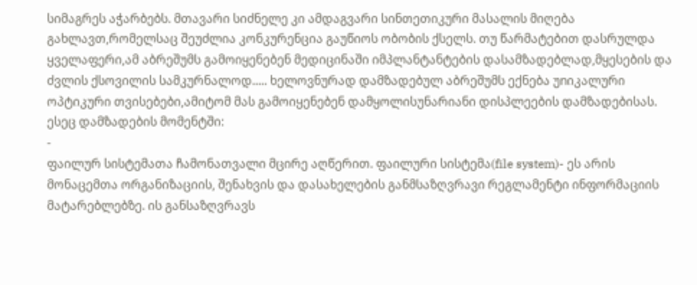სიმაგრეს აჭარბებს. მთავარი სიძნელე კი ამდაგვარი სინთეთიკური მასალის მიღება გახლავთ,რომელსაც შეუძლია კონკურენცია გაუწიოს ობობის ქსელს. თუ წარმატებით დასრულდა ყველაფერი,ამ აბრეშუმს გამოიყენებენ მედიცინაში იმპლანტანტების დასამზადებლად,მყესების და ძვლის ქსოვილის სამკურნალოდ..... ხელოვნურად დამზადებულ აბრეშუმს ექნება უnიკალური ოპტიკური თვისებები,ამიტომ მას გამოიყენებენ დამყოლისუნარიანი დისპლეების დამზადებისას. ესეც დამზადების მომენტში:
-
ფაილურ სისტემათა ჩამონათვალი მცირე აღწერით. ფაილური სისტემა(file system)- ეს არის მონაცემთა ორგანიზაციის, შენახვის და დასახელების განმსაზღვრავი რეგლამენტი ინფორმაციის მატარებლებზე. ის განსაზღვრავს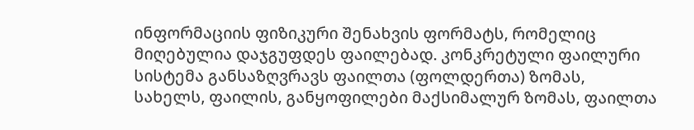ინფორმაციის ფიზიკური შენახვის ფორმატს, რომელიც მიღებულია დაჯგუფდეს ფაილებად. კონკრეტული ფაილური სისტემა განსაზღვრავს ფაილთა (ფოლდერთა) ზომას, სახელს, ფაილის, განყოფილები მაქსიმალურ ზომას, ფაილთა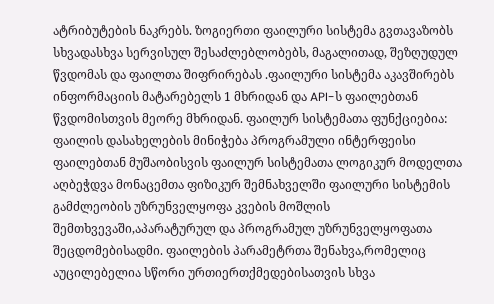ატრიბუტების ნაკრებს. ზოგიერთი ფაილური სისტემა გვთავაზობს სხვადასხვა სერვისულ შესაძლებლობებს, მაგალითად, შეზღუდულ წვდომას და ფაილთა შიფრირებას .ფაილური სისტემა აკავშირებს ინფორმაციის მატარებელს 1 მხრიდან და API-ს ფაილებთან წვდომისთვის მეორე მხრიდან. ფაილურ სისტემათა ფუნქციებია: ფაილის დასახელების მინიჭება პროგრამული ინტერფეისი ფაილებთან მუშაობისვის ფაილურ სისტემათა ლოგიკურ მოდელთა აღბეჭდვა მონაცემთა ფიზიკურ შემნახველში ფაილური სისტემის გამძლეობის უზრუნველყოფა კვების მოშლის შემთხვევაში,აპარატურულ და პროგრამულ უზრუნველყოფათა შეცდომებისადმი. ფაილების პარამეტრთა შენახვა,რომელიც აუცილებელია სწორი ურთიერთქმედებისათვის სხვა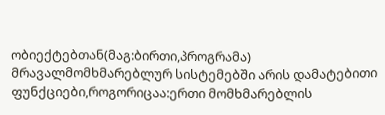ობიექტებთან(მაგ:ბირთი,პროგრამა) მრავალმომხმარებლურ სისტემებში არის დამატებითი ფუნქციები,როგორიცაა:ერთი მომხმარებლის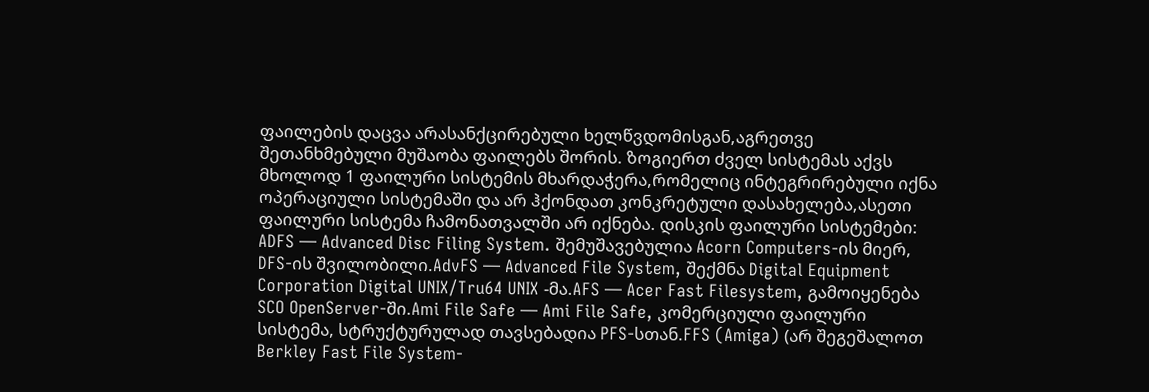ფაილების დაცვა არასანქცირებული ხელწვდომისგან,აგრეთვე შეთანხმებული მუშაობა ფაილებს შორის. ზოგიერთ ძველ სისტემას აქვს მხოლოდ 1 ფაილური სისტემის მხარდაჭერა,რომელიც ინტეგრირებული იქნა ოპერაციული სისტემაში და არ ჰქონდათ კონკრეტული დასახელება,ასეთი ფაილური სისტემა ჩამონათვალში არ იქნება. დისკის ფაილური სისტემები: ADFS — Advanced Disc Filing System. შემუშავებულია Acorn Computers-ის მიერ, DFS-ის შვილობილი.AdvFS — Advanced File System, შექმნა Digital Equipment Corporation Digital UNIX/Tru64 UNIX -მა.AFS — Acer Fast Filesystem, გამოიყენება SCO OpenServer-ში.Ami File Safe — Ami File Safe, კომერციული ფაილური სისტემა, სტრუქტურულად თავსებადია PFS-სთან.FFS (Amiga) (არ შეგეშალოთ Berkley Fast File System-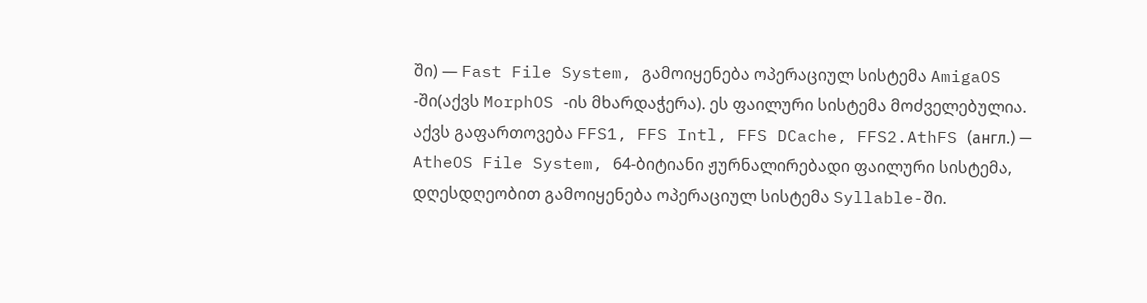ში) — Fast File System, გამოიყენება ოპერაციულ სისტემა AmigaOS -ში(აქვს MorphOS -ის მხარდაჭერა). ეს ფაილური სისტემა მოძველებულია. აქვს გაფართოვება FFS1, FFS Intl, FFS DCache, FFS2.AthFS (англ.) — AtheOS File System, 64-ბიტიანი ჟურნალირებადი ფაილური სისტემა, დღესდღეობით გამოიყენება ოპერაციულ სისტემა Syllable-ში.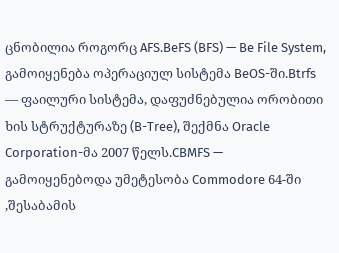ცნობილია როგორც AFS.BeFS (BFS) — Be File System, გამოიყენება ოპერაციულ სისტემა BeOS-ში.Btrfs — ფაილური სისტემა, დაფუძნებულია ორობითი ხის სტრუქტურაზე (B-Tree), შექმნა Oracle Corporation-მა 2007 წელს.CBMFS — გამოიყენებოდა უმეტესობა Commodore 64-ში ,შესაბამის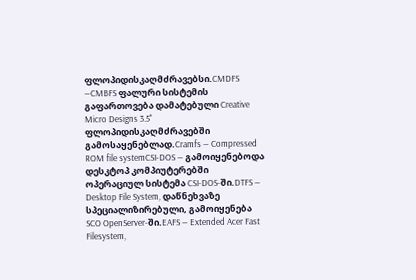ფლოპიდისკაღმძრავებსი.CMDFS —CMBFS ფალური სისტემის გაფართოვება დამატებული Creative Micro Designs 3.5" ფლოპიდისკაღმძრავებში გამოსაყენებლად.Cramfs — Compressed ROM file systemCSI-DOS — გამოიყენებოდა დესკტოპ კომპიუტერებში ოპერაციულ სისტემა CSI-DOS-ში.DTFS — Desktop File System, დაწნეხვაზე სპეციალიზირებული, გამოიყენება SCO OpenServer-ში.EAFS — Extended Acer Fast Filesystem,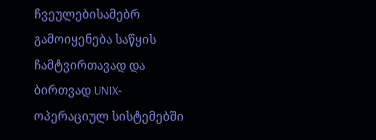ჩვეულებისამებრ გამოიყენება საწყის ჩამტვირთავად და ბირთვად UNIX‐ოპერაციულ სისტემებში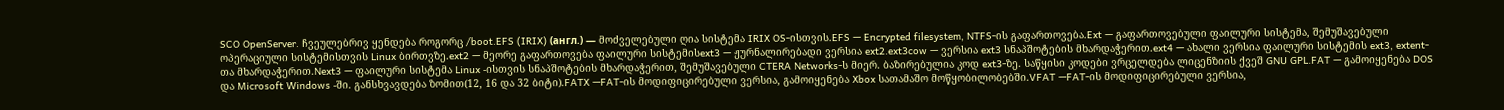SCO OpenServer. ჩვეულებრივ ყენდება როგორც /boot.EFS (IRIX) (англ.) — მოძველებული ღია სისტემა IRIX OS-ისთვის.EFS — Encrypted filesystem, NTFS-ის გაფართოვება.Ext — გაფართოვებული ფაილური სისტემა, შემუშავებული ოპერაციული სისტემისთვის Linux ბირთვზე.ext2 — მეორე გაფართოვება ფაილური სისტემისext3 — ჟურნალირებადი ვერსია ext2.ext3cow — ვერსია ext3 სნაპშოტების მხარდაჭერით.ext4 — ახალი ვერსია ფაილური სისტემის ext3, extent-თა მხარდაჭერით.Next3 — ფაილური სისტემა Linux -ისთვის სნაპშოტების მხარდაჭერით, შემუშავებული CTERA Networks-ს მიერ. ბაზირებულია კოდ ext3-ზე. საწყისი კოდები ვრცელდება ლიცენზიის ქვეშ GNU GPL.FAT — გამოიყენება DOS და Microsoft Windows -ში. განსხვავდება ზომით(12, 16 და 32 ბიტი).FATX —FAT-ის მოდიფიცირებული ვერსია, გამოიყენება Xbox სათამაშო მოწყობილობებში.VFAT —FAT-ის მოდიფიცირებული ვერსია,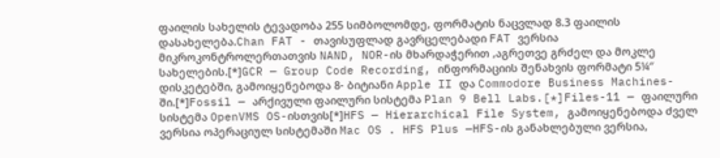ფაილის სახელის ტევადობა 255 სიმბოლომდე, ფორმატის ნაცვლად 8.3 ფაილის დასახელება.Chan FAT - თავისუფლად გავრცელებადი FAT ვერსია მიკროკონტროლერთათვის NAND, NOR-ის მხარდაჭერით ,აგრეთვე გრძელ და მოკლე სახელების.[*]GCR — Group Code Recording, ინფორმაციის შენახვის ფორმატი 5¼″ დისკეტებში, გამოიყენებოდა 8‐ ბიტიანი Apple II და Commodore Business Machines-ში.[*]Fossil — არქივული ფაილური სისტემა Plan 9 Bell Labs.[*]Files-11 — ფაილური სისტემა OpenVMS OS-ისთვის[*]HFS — Hierarchical File System, გამოიყენებოდა ძველ ვერსია ოპერაციულ სისტემაში Mac OS . HFS Plus —HFS-ის განახლებული ვერსია,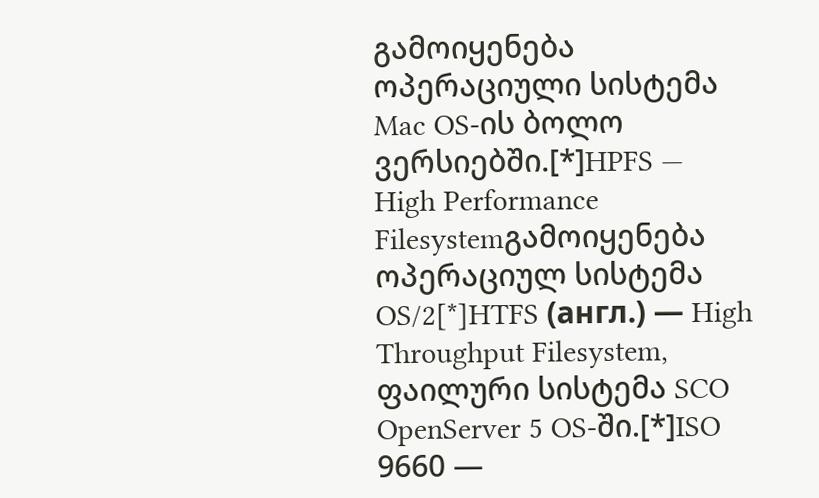გამოიყენება ოპერაციული სისტემა Mac OS-ის ბოლო ვერსიებში.[*]HPFS — High Performance Filesystemგამოიყენება ოპერაციულ სისტემა OS/2[*]HTFS (англ.) — High Throughput Filesystem, ფაილური სისტემა SCO OpenServer 5 OS-ში.[*]ISO 9660 —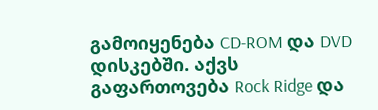გამოიყენება CD-ROM და DVD დისკებში. აქვს გაფართოვება Rock Ridge და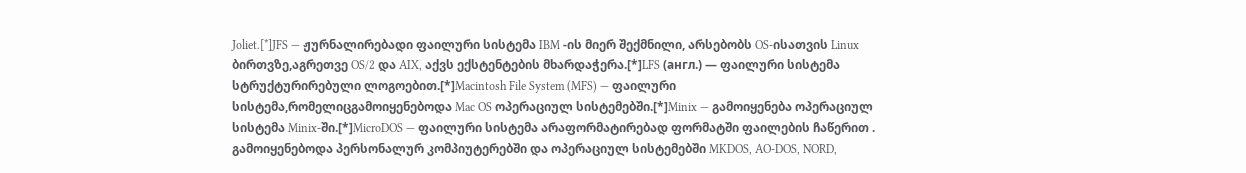Joliet.[*]JFS — ჟურნალირებადი ფაილური სისტემა IBM -ის მიერ შექმნილი, არსებობს OS-ისათვის Linux ბირთვზე,აგრეთვე OS/2 და AIX, აქვს ექსტენტების მხარდაჭერა.[*]LFS (англ.) — ფაილური სისტემა სტრუქტურირებული ლოგოებით.[*]Macintosh File System (MFS) — ფაილური სისტემა,რომელიცგამოიყენებოდა Mac OS ოპერაციულ სისტემებში.[*]Minix — გამოიყენება ოპერაციულ სისტემა Minix-ში.[*]MicroDOS — ფაილური სისტემა არაფორმატირებად ფორმატში ფაილების ჩაწერით . გამოიყენებოდა პერსონალურ კომპიუტერებში და ოპერაციულ სისტემებში MKDOS, AO-DOS, NORD,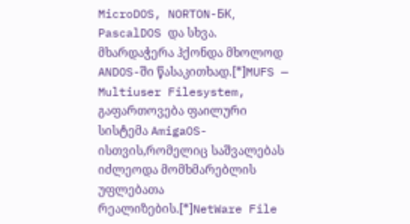MicroDOS, NORTON-БК, PascalDOS და სხვა. მხარდაჭერა ჰქონდა მხოლოდ ANDOS-ში წასაკითხად.[*]MUFS — Multiuser Filesystem, გაფართოვება ფაილური სისტემა AmigaOS-ისთვის,რომელიც საშვალებას იძლეოდა მომხმარებლის უფლებათა რეალიზების.[*]NetWare File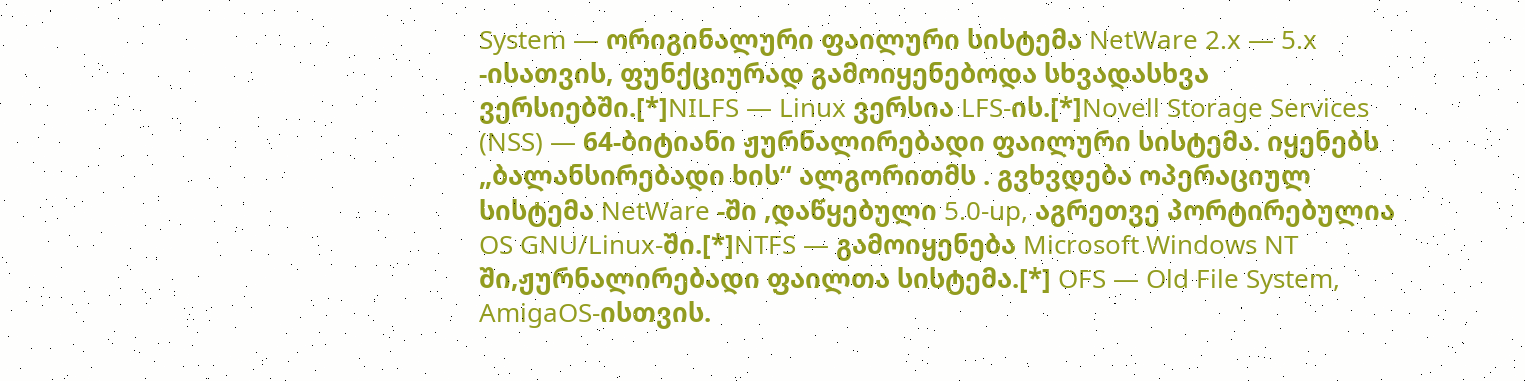System — ორიგინალური ფაილური სისტემა NetWare 2.x — 5.x -ისათვის, ფუნქციურად გამოიყენებოდა სხვადასხვა ვერსიებში.[*]NILFS — Linux ვერსია LFS-ის.[*]Novell Storage Services (NSS) — 64-ბიტიანი ჟურნალირებადი ფაილური სისტემა. იყენებს „ბალანსირებადი ხის“ ალგორითმს . გვხვდება ოპერაციულ სისტემა NetWare -ში ,დაწყებული 5.0-up, აგრეთვე პორტირებულია OS GNU/Linux-ში.[*]NTFS — გამოიყენება Microsoft Windows NT ში,ჟურნალირებადი ფაილთა სისტემა.[*] OFS — Old File System, AmigaOS-ისთვის.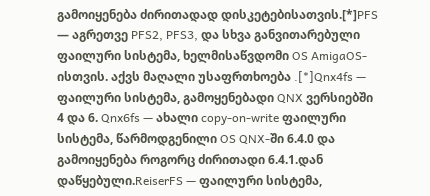გამოიყენება ძირითადად დისკეტებისათვის.[*]PFS — აგრეთვე PFS2, PFS3, და სხვა განვითარებული ფაილური სისტემა, ხელმისაწვდომი OS AmigaOS-ისთვის. აქვს მაღალი უსაფრთხოება .[*]Qnx4fs — ფაილური სისტემა, გამოყენებადი QNX ვერსიებში 4 და 6. Qnx6fs — ახალი copy-on-write ფაილური სისტემა, წარმოდგენილი OS QNX-ში 6.4.0 და გამოიყენება როგორც ძირითადი 6.4.1.დან დაწყებული.ReiserFS — ფაილური სისტემა,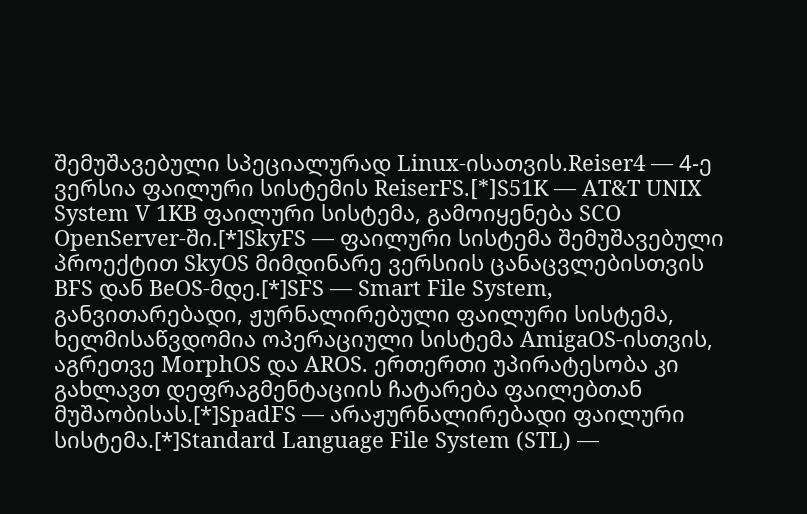შემუშავებული სპეციალურად Linux-ისათვის.Reiser4 — 4-ე ვერსია ფაილური სისტემის ReiserFS.[*]S51K — AT&T UNIX System V 1KB ფაილური სისტემა, გამოიყენება SCO OpenServer-ში.[*]SkyFS — ფაილური სისტემა შემუშავებული პროექტით SkyOS მიმდინარე ვერსიის ცანაცვლებისთვის BFS დან BeOS-მდე.[*]SFS — Smart File System, განვითარებადი, ჟურნალირებული ფაილური სისტემა, ხელმისაწვდომია ოპერაციული სისტემა AmigaOS-ისთვის, აგრეთვე MorphOS და AROS. ერთერთი უპირატესობა კი გახლავთ დეფრაგმენტაციის ჩატარება ფაილებთან მუშაობისას.[*]SpadFS — არაჟურნალირებადი ფაილური სისტემა.[*]Standard Language File System (STL) —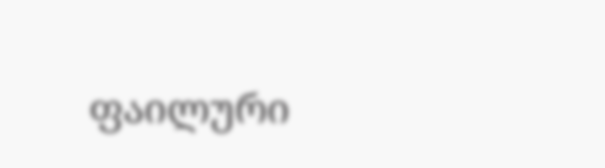ფაილური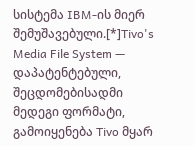სისტემა IBM-ის მიერ შემუშავებული.[*]Tivo's Media File System — დაპატენტებული, შეცდომებისადმი მედეგი ფორმატი, გამოიყენება Tivo მყარ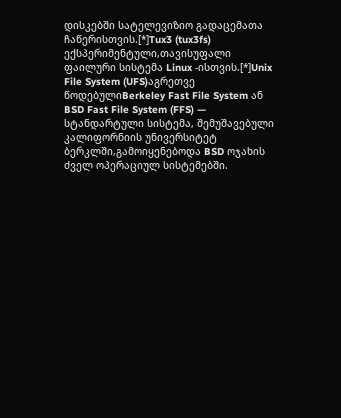დისკებში სატელევიზიო გადაცემათა ჩაწერისთვის.[*]Tux3 (tux3fs) ექსპერიმენტული,თავისუფალი ფაილური სისტემა Linux -ისთვის.[*]Unix File System (UFS)აგრეთვე წოდებულიBerkeley Fast File System ან BSD Fast File System (FFS) — სტანდარტული სისტემა, შემუშავებული კალიფორნიის უნივერსიტეტ ბერკლში,გამოიყენებოდა BSD ოჯახის ძველ ოპერაციულ სისტემებში.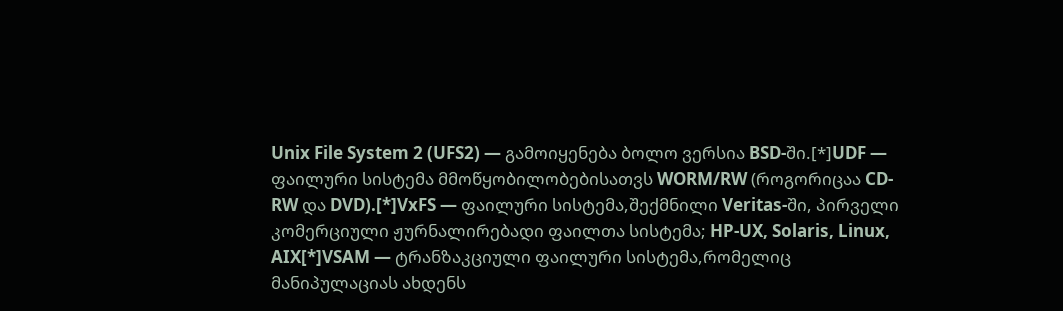Unix File System 2 (UFS2) — გამოიყენება ბოლო ვერსია BSD-ში.[*]UDF — ფაილური სისტემა მმოწყობილობებისათვს WORM/RW (როგორიცაა CD-RW და DVD).[*]VxFS — ფაილური სისტემა,შექმნილი Veritas-ში, პირველი კომერციული ჟურნალირებადი ფაილთა სისტემა; HP-UX, Solaris, Linux, AIX[*]VSAM — ტრანზაკციული ფაილური სისტემა,რომელიც მანიპულაციას ახდენს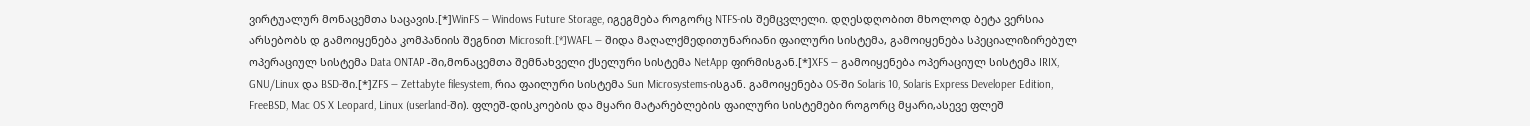ვირტუალურ მონაცემთა საცავის.[*]WinFS — Windows Future Storage, იგეგმება როგორც NTFS-ის შემცვლელი. დღესდღობით მხოლოდ ბეტა ვერსია არსებობს დ გამოიყენება კომპანიის შეგნით Microsoft.[*]WAFL — შიდა მაღალქმედითუნარიანი ფაილური სისტემა, გამოიყენება სპეციალიზირებულ ოპერაციულ სისტემა Data ONTAP -ში,მონაცემთა შემნახველი ქსელური სისტემა NetApp ფირმისგან.[*]XFS — გამოიყენება ოპერაციულ სისტემა IRIX, GNU/Linux და BSD-ში.[*]ZFS — Zettabyte filesystem, რია ფაილური სისტემა Sun Microsystems-ისგან. გამოიყენება OS-ში Solaris 10, Solaris Express Developer Edition, FreeBSD, Mac OS X Leopard, Linux (userland-ში). ფლეშ-დისკოების და მყარი მატარებლების ფაილური სისტემები როგორც მყარი,ასევე ფლეშ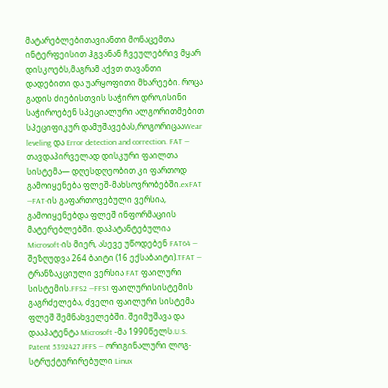მატარებლებითავიანთი მონაცემთა ინტერფეისით ჰგვანან ჩვეულებრივ მყარ დისკოებს,მაგრამ აქვთ თავანთი დადებითი და უარყოფითი მხარეები. როცა გადის ძიებისთვის საჭირო დრო,ისინი საჭიროებენ სპეციალური ალგორითმებით სპეციფიკურ დამუშავებას,როგორიცააWear leveling და Error detection and correction. FAT — თავდაპირველად დისკური ფაილთა სისტემა— დღესდღეობით კი ფართოდ გამოიყენება ფლეშ-მახსოვრობებში.exFAT —FAT-ის გაფართოვებული ვერსია, გამოიყენებდა ფლეშ ინფორმაციის მატერებლებში. დაპატანტებულია Microsoft-ის მიერ, ასევე უწოდებენ FAT64 — შეზღუდვა 264 ბაიტი (16 ექსაბაიტი).TFAT — ტრანზაკციული ვერსია FAT ფაილური სისტემის.FFS2 —FFS1 ფაილურისისტემის გაგრძელება, ძველი ფაილური სისტემა ფლეშ შემნახველებში. შეიმუშავა და დააპატენტა Microsoft -მა 1990წელს.U.S. Patent 5392427 JFFS — ორიგინალური ლოგ-სტრუქტურირებული Linux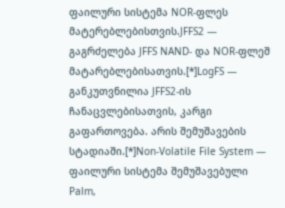ფაილური სისტემა NOR-ფლეს მატერებლებისთვის.JFFS2 — გაგრძელება JFFS NAND- და NOR-ფლეშ მატარებლებისათვის.[*]LogFS — განკუთვნილია JFFS2-ის ჩანაცვლებისათვის, კარგი გაფართოვება. არის შემუშავების სტადიაში.[*]Non-Volatile File System — ფაილური სისტემა შემუშავებული Palm,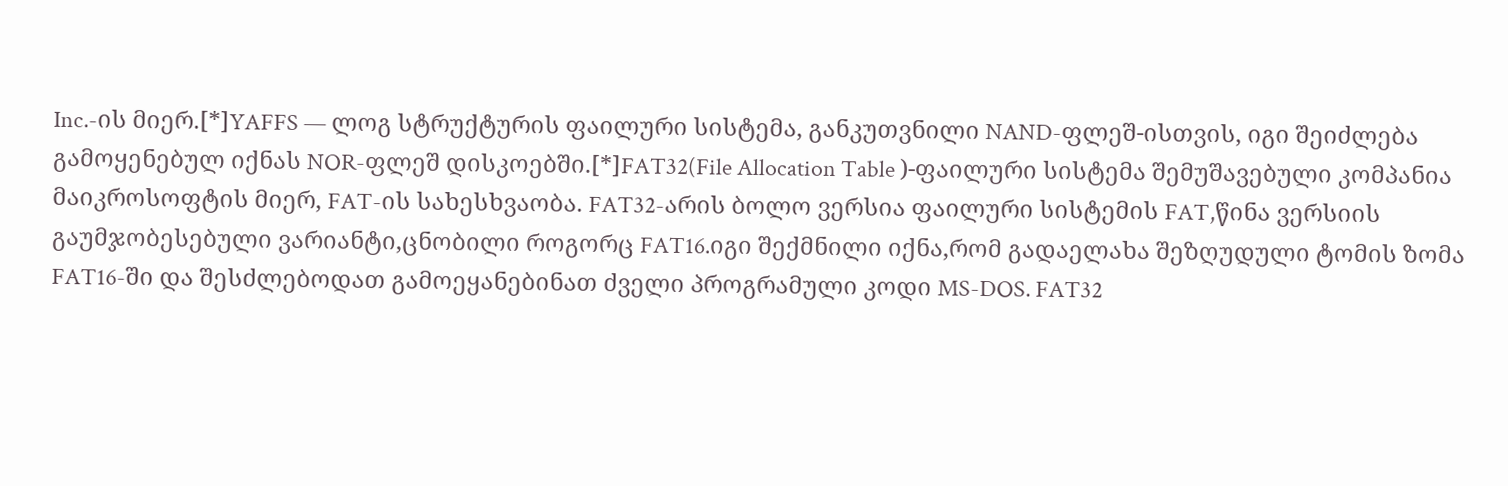Inc.-ის მიერ.[*]YAFFS — ლოგ სტრუქტურის ფაილური სისტემა, განკუთვნილი NAND-ფლეშ-ისთვის, იგი შეიძლება გამოყენებულ იქნას NOR-ფლეშ დისკოებში.[*]FAT32(File Allocation Table )-ფაილური სისტემა შემუშავებული კომპანია მაიკროსოფტის მიერ, FAT-ის სახესხვაობა. FAT32-არის ბოლო ვერსია ფაილური სისტემის FAT,წინა ვერსიის გაუმჯობესებული ვარიანტი,ცნობილი როგორც FAT16.იგი შექმნილი იქნა,რომ გადაელახა შეზღუდული ტომის ზომა FAT16-ში და შესძლებოდათ გამოეყანებინათ ძველი პროგრამული კოდი MS-DOS. FAT32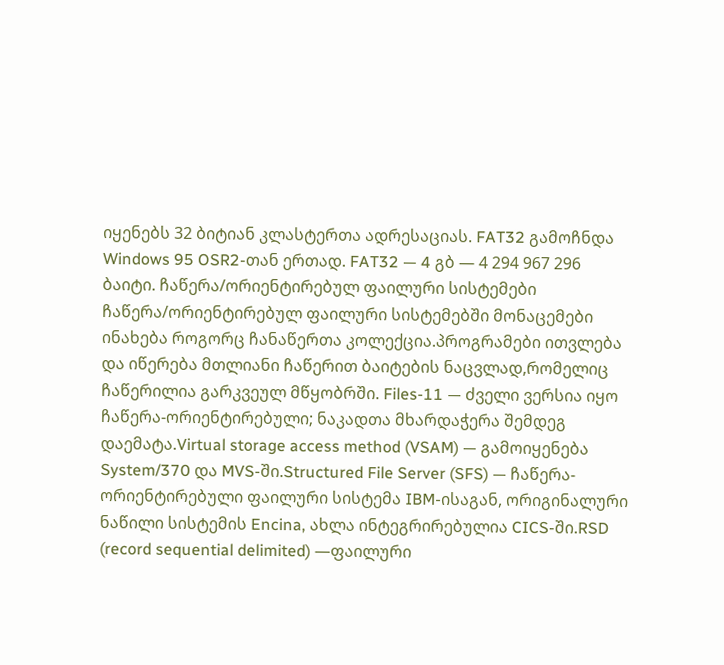იყენებს 32 ბიტიან კლასტერთა ადრესაციას. FAT32 გამოჩნდა Windows 95 OSR2-თან ერთად. FAT32 — 4 გბ — 4 294 967 296 ბაიტი. ჩაწერა/ორიენტირებულ ფაილური სისტემები ჩაწერა/ორიენტირებულ ფაილური სისტემებში მონაცემები ინახება როგორც ჩანაწერთა კოლექცია.პროგრამები ითვლება და იწერება მთლიანი ჩაწერით ბაიტების ნაცვლად,რომელიც ჩაწერილია გარკვეულ მწყობრში. Files-11 — ძველი ვერსია იყო ჩაწერა-ორიენტირებული; ნაკადთა მხარდაჭერა შემდეგ დაემატა.Virtual storage access method (VSAM) — გამოიყენება System/370 და MVS-ში.Structured File Server (SFS) — ჩაწერა-ორიენტირებული ფაილური სისტემა IBM-ისაგან, ორიგინალური ნაწილი სისტემის Encina, ახლა ინტეგრირებულია CICS-ში.RSD (record sequential delimited) —ფაილური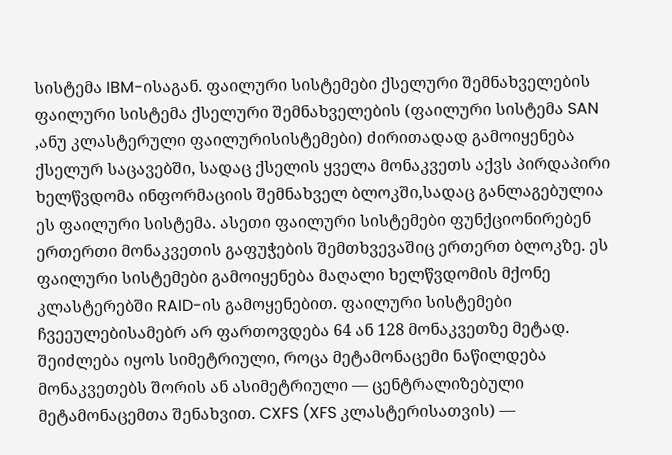სისტემა IBM-ისაგან. ფაილური სისტემები ქსელური შემნახველების ფაილური სისტემა ქსელური შემნახველების (ფაილური სისტემა SAN ,ანუ კლასტერული ფაილურისისტემები) ძირითადად გამოიყენება ქსელურ საცავებში, სადაც ქსელის ყველა მონაკვეთს აქვს პირდაპირი ხელწვდომა ინფორმაციის შემნახველ ბლოკში,სადაც განლაგებულია ეს ფაილური სისტემა. ასეთი ფაილური სისტემები ფუნქციონირებენ ერთერთი მონაკვეთის გაფუჭების შემთხვევაშიც ერთერთ ბლოკზე. ეს ფაილური სისტემები გამოიყენება მაღალი ხელწვდომის მქონე კლასტერებში RAID-ის გამოყენებით. ფაილური სისტემები ჩვეეულებისამებრ არ ფართოვდება 64 ან 128 მონაკვეთზე მეტად. შეიძლება იყოს სიმეტრიული, როცა მეტამონაცემი ნაწილდება მონაკვეთებს შორის ან ასიმეტრიული — ცენტრალიზებული მეტამონაცემთა შენახვით. CXFS (XFS კლასტერისათვის) —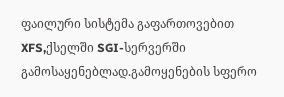ფაილური სისტემა გაფართოვებით XFS,ქსელში SGI-სერვერში გამოსაყენებლად.გამოყენების სფერო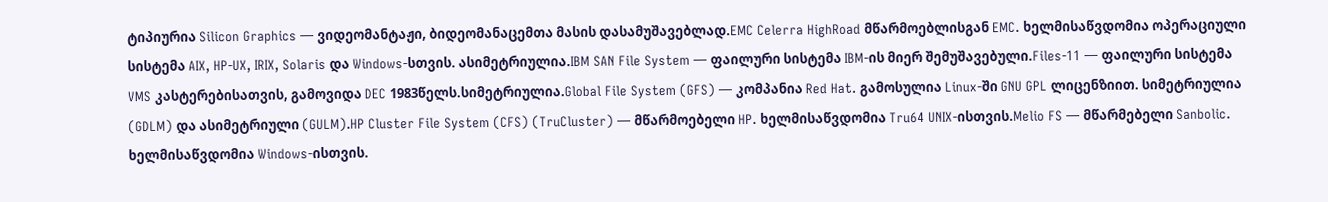ტიპიურია Silicon Graphics — ვიდეომანტაჟი, ბიდეომანაცემთა მასის დასამუშავებლად.EMC Celerra HighRoad მწარმოებლისგან EMC. ხელმისაწვდომია ოპერაციული სისტემა AIX, HP-UX, IRIX, Solaris და Windows-სთვის. ასიმეტრიულია.IBM SAN File System — ფაილური სისტემა IBM-ის მიერ შემუშავებული.Files-11 — ფაილური სისტემა VMS კასტერებისათვის, გამოვიდა DEC 1983წელს.სიმეტრიულია.Global File System (GFS) — კომპანია Red Hat. გამოსულია Linux-ში GNU GPL ლიცენზიით. სიმეტრიულია (GDLM) და ასიმეტრიული (GULM).HP Cluster File System (CFS) (TruCluster) — მწარმოებელი HP. ხელმისაწვდომია Tru64 UNIX-ისთვის.Melio FS — მწარმებელი Sanbolic. ხელმისაწვდომია Windows-ისთვის.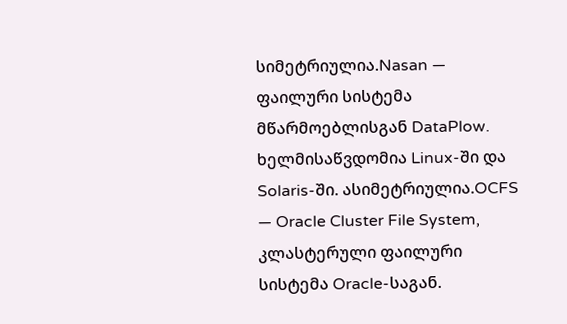სიმეტრიულია.Nasan — ფაილური სისტემა მწარმოებლისგან DataPlow. ხელმისაწვდომია Linux-ში და Solaris-ში. ასიმეტრიულია.OCFS — Oracle Cluster File System, კლასტერული ფაილური სისტემა Oracle-საგან.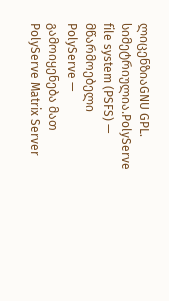ლიცენზიაGNU GPL. სიმეტრიულია.PolyServe file system (PSFS) — მწარმოებელი PolyServe — გამოიყენება მათ PolyServe Matrix Server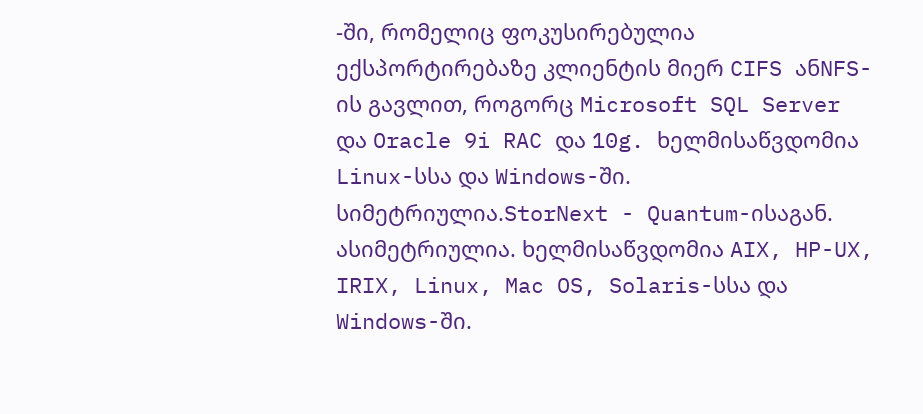-ში, რომელიც ფოკუსირებულია ექსპორტირებაზე კლიენტის მიერ CIFS ანNFS-ის გავლით, როგორც Microsoft SQL Server და Oracle 9i RAC და 10g. ხელმისაწვდომია Linux-სსა და Windows-ში. სიმეტრიულია.StorNext - Quantum-ისაგან. ასიმეტრიულია. ხელმისაწვდომია AIX, HP-UX, IRIX, Linux, Mac OS, Solaris-სსა და Windows-ში.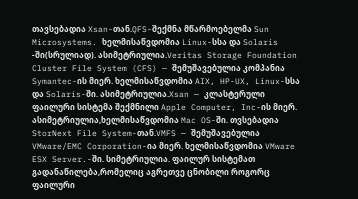თავსებადია Xsan-თან.QFS-შექმნა მწარმოებელმა Sun Microsystems. ხელმისაწვდომია Linux-სსა და Solaris -ში(სრულიად). ასიმეტრიულია.Veritas Storage Foundation Cluster File System (CFS) — შემუშავებულია კომპანია Symantec-ის მიერ. ხელმისაწვდომია AIX, HP-UX, Linux-სსა და Solaris-ში. ასიმეტრიულია.Xsan — კლასტერული ფაილური სისტემა შექმნილი Apple Computer, Inc-ის მიერ. ასიმეტრიულია,ხელმისაწვდომია Mac OS-ში. თვსებადია StorNext File System-თან.VMFS — შემუშავებულია VMware/EMC Corporation-ია მიერ. ხელმისაწვდომია VMware ESX Server.-ში. სიმეტრიულია. ფაილურ სისტემათ გადანაწილება,რომელიც აგრეთვე ცნობილი როგორც ფაილური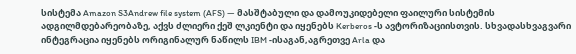სისტემა Amazon S3Andrew file system (AFS) — მასშტაბული და დამოუკიდებელი ფაილური სისტემის ადგილმდებარეობაზე, აქვს ძლიერი ქეშ ლკიენტი და იყენებს Kerberos -ს ავტორიზაციისთვის. სხვადასხვაგვარი ინტეგრაცია იყენებს ორიგინალურ ნაწილს IBM -ისაგან,აგრეთვე Arla და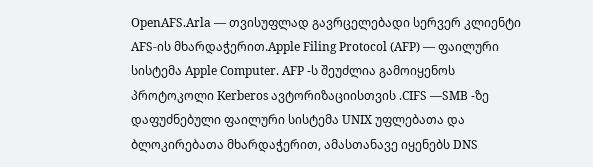OpenAFS.Arla — თვისუფლად გავრცელებადი სერვერ კლიენტი AFS-ის მხარდაჭერით.Apple Filing Protocol (AFP) — ფაილური სისტემა Apple Computer. AFP -ს შეუძლია გამოიყენოს პროტოკოლი Kerberos ავტორიზაციისთვის .CIFS —SMB -ზე დაფუძნებული ფაილური სისტემა UNIX უფლებათა და ბლოკირებათა მხარდაჭერით, ამასთანავე იყენებს DNS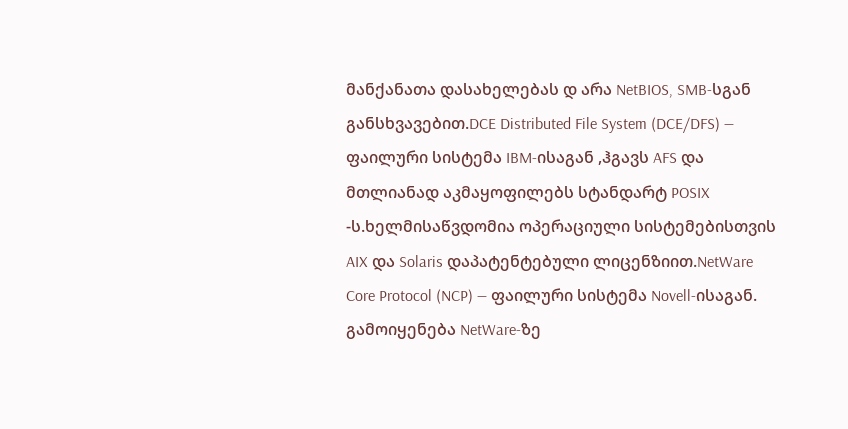მანქანათა დასახელებას დ არა NetBIOS, SMB-სგან განსხვავებით.DCE Distributed File System (DCE/DFS) — ფაილური სისტემა IBM-ისაგან ,ჰგავს AFS და მთლიანად აკმაყოფილებს სტანდარტ POSIX -ს.ხელმისაწვდომია ოპერაციული სისტემებისთვის AIX და Solaris დაპატენტებული ლიცენზიით.NetWare Core Protocol (NCP) — ფაილური სისტემა Novell-ისაგან. გამოიყენება NetWare-ზე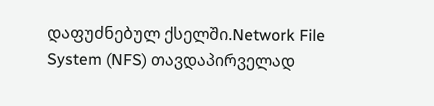დაფუძნებულ ქსელში.Network File System (NFS) თავდაპირველად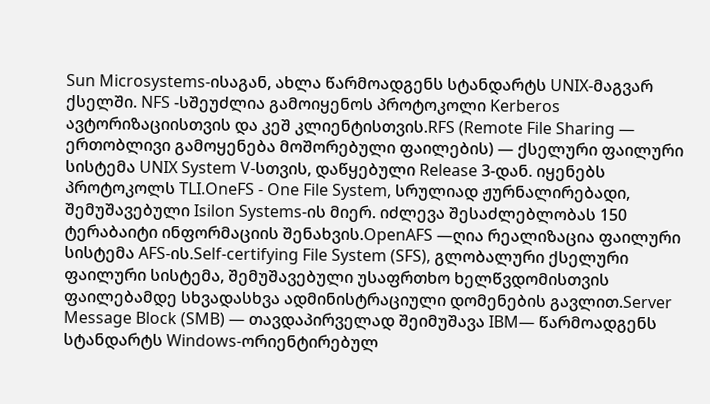Sun Microsystems-ისაგან, ახლა წარმოადგენს სტანდარტს UNIX-მაგვარ ქსელში. NFS -სშეუძლია გამოიყენოს პროტოკოლი Kerberos ავტორიზაციისთვის და კეშ კლიენტისთვის.RFS (Remote File Sharing — ერთობლივი გამოყენება მოშორებული ფაილების) — ქსელური ფაილური სისტემა UNIX System V-სთვის, დაწყებული Release 3-დან. იყენებს პროტოკოლს TLI.OneFS - One File System, სრულიად ჟურნალირებადი, შემუშავებული Isilon Systems-ის მიერ. იძლევა შესაძლებლობას 150 ტერაბაიტი ინფორმაციის შენახვის.OpenAFS —ღია რეალიზაცია ფაილური სისტემა AFS-ის.Self-certifying File System (SFS), გლობალური ქსელური ფაილური სისტემა, შემუშავებული უსაფრთხო ხელწვდომისთვის ფაილებამდე სხვადასხვა ადმინისტრაციული დომენების გავლით.Server Message Block (SMB) — თავდაპირველად შეიმუშავა IBM— წარმოადგენს სტანდარტს Windows-ორიენტირებულ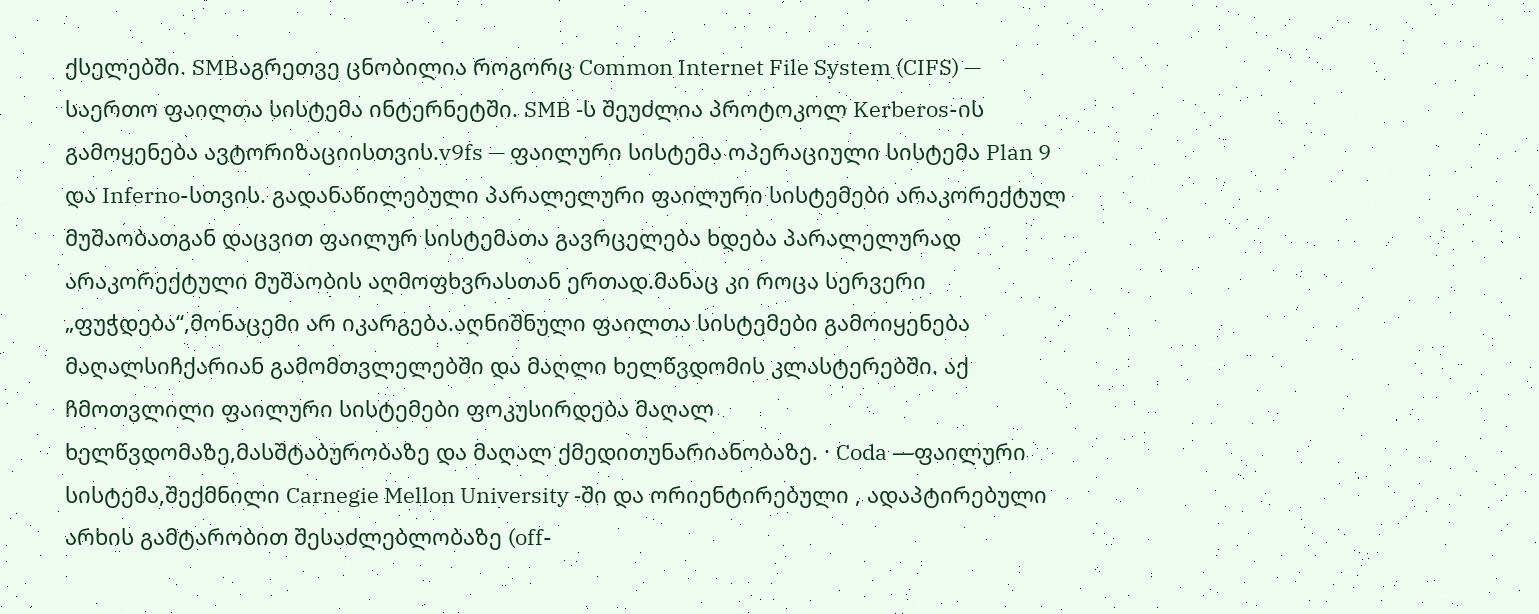ქსელებში. SMBაგრეთვე ცნობილია როგორც Common Internet File System (CIFS) — საერთო ფაილთა სისტემა ინტერნეტში. SMB -ს შეუძლია პროტოკოლ Kerberos-ის გამოყენება ავტორიზაციისთვის.v9fs — ფაილური სისტემა ოპერაციული სისტემა Plan 9 და Inferno-სთვის. გადანაწილებული პარალელური ფაილური სისტემები არაკორექტულ მუშაობათგან დაცვით ფაილურ სისტემათა გავრცელება ხდება პარალელურად არაკორექტული მუშაობის აღმოფხვრასთან ერთად.მანაც კი როცა სერვერი „ფუჭდება“,მონაცემი არ იკარგება.აღნიშნული ფაილთა სისტემები გამოიყენება მაღალსიჩქარიან გამომთვლელებში და მაღლი ხელწვდომის კლასტერებში. აქ ჩმოთვლილი ფაილური სისტემები ფოკუსირდება მაღალ ხელწვდომაზე,მასშტაბურობაზე და მაღალ ქმედითუნარიანობაზე. · Coda —ფაილური სისტემა,შექმნილი Carnegie Mellon University -ში და ორიენტირებული , ადაპტირებული არხის გამტარობით შესაძლებლობაზე (off-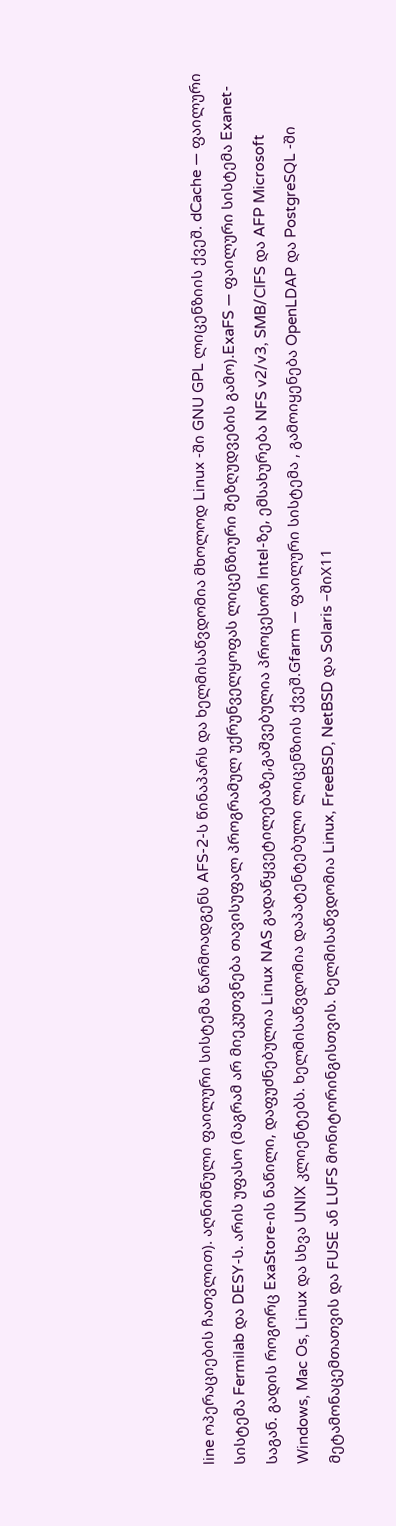line ოპერაციების ჩათვლით). აღნიშნული ფაილური სისტემა წარმოადგენს AFS-2-ს წინაპარს და ხელმისაწვდომია მხოლოდ Linux -ში GNU GPL ლიცენზიის ქვეშ. dCache — ფაილური სისტემა Fermilab და DESY-ს. არის უფასო (მაგრამ არ მიეკუთვნება თავისუფალ პროგრამულ უქრუნველყოფას ლიცენზიური შეზღუდვების გამო).ExaFS — ფაილური სისტემა Exanet-საგან. გადის როგორც ExaStore-ის ნაწილი, დაფუძნებულია Linux NAS გადაწყვეტილებაზე,გაშვებულია პროცესორ Intel-ზე, ემსახურება NFS v2/v3, SMB/CIFS და AFP Microsoft Windows, Mac Os, Linux და სხვა UNIX კლიენტებს. ხელმისაწვდომია დაპატენტებული ლიცენზიის ქვეშ.Gfarm — ფაილური სისტემა , გამოიყენება OpenLDAP და PostgreSQL -ში მეტამონაცემთათვის და FUSE ან LUFS მონიტორინგისთვის. ხელმისაწვდომია Linux, FreeBSD, NetBSD და Solaris –შიX11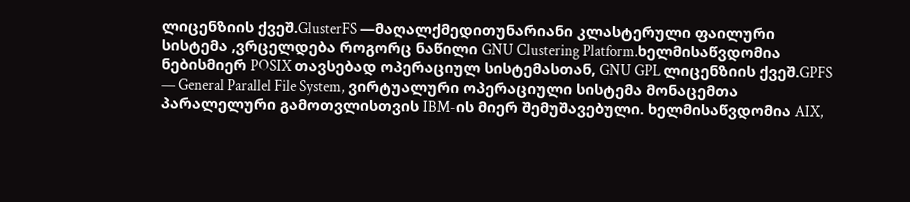ლიცენზიის ქვეშ.GlusterFS —მაღალქმედითუნარიანი კლასტერული ფაილური სისტემა ,ვრცელდება როგორც ნაწილი GNU Clustering Platform.ხელმისაწვდომია ნებისმიერ POSIX თავსებად ოპერაციულ სისტემასთან, GNU GPL ლიცენზიის ქვეშ.GPFS — General Parallel File System, ვირტუალური ოპერაციული სისტემა მონაცემთა პარალელური გამოთვლისთვის IBM-ის მიერ შემუშავებული. ხელმისაწვდომია AIX,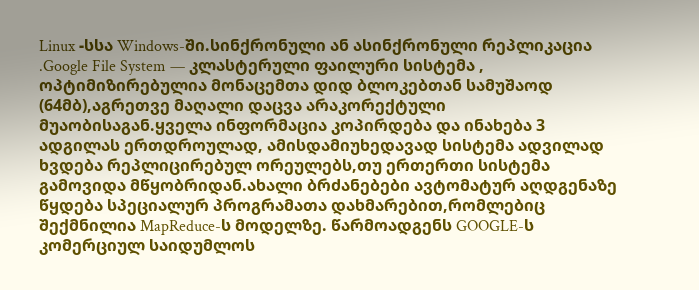Linux -სსა Windows-ში.სინქრონული ან ასინქრონული რეპლიკაცია .Google File System — კლასტერული ფაილური სისტემა , ოპტიმიზირებულია მონაცემთა დიდ ბლოკებთან სამუშაოდ (64მბ),აგრეთვე მაღალი დაცვა არაკორექტული მუაობისაგან.ყველა ინფორმაცია კოპირდება და ინახება 3 ადგილას ერთდროულად, ამისდამიუხედავად სისტემა ადვილად ხვდება რეპლიცირებულ ორეულებს,თუ ერთერთი სისტემა გამოვიდა მწყობრიდან.ახალი ბრძანებები ავტომატურ აღდგენაზე წყდება სპეციალურ პროგრამათა დახმარებით,რომლებიც შექმნილია MapReduce-ს მოდელზე. წარმოადგენს GOOGLE-ს კომერციულ საიდუმლოს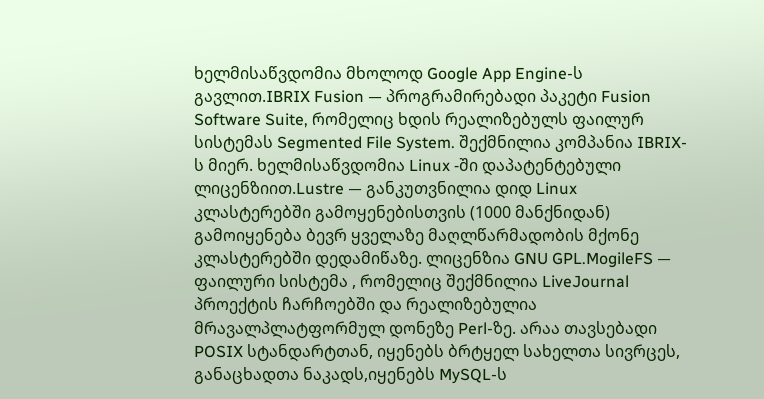ხელმისაწვდომია მხოლოდ Google App Engine-ს გავლით.IBRIX Fusion — პროგრამირებადი პაკეტი Fusion Software Suite, რომელიც ხდის რეალიზებულს ფაილურ სისტემას Segmented File System. შექმნილია კომპანია IBRIX-ს მიერ. ხელმისაწვდომია Linux -ში დაპატენტებული ლიცენზიით.Lustre — განკუთვნილია დიდ Linux კლასტერებში გამოყენებისთვის (1000 მანქნიდან) გამოიყენება ბევრ ყველაზე მაღლწარმადობის მქონე კლასტერებში დედამიწაზე. ლიცენზია GNU GPL.MogileFS — ფაილური სისტემა , რომელიც შექმნილია LiveJournal პროექტის ჩარჩოებში და რეალიზებულია მრავალპლატფორმულ დონეზე Perl-ზე. არაა თავსებადი POSIX სტანდარტთან, იყენებს ბრტყელ სახელთა სივრცეს, განაცხადთა ნაკადს,იყენებს MySQL-ს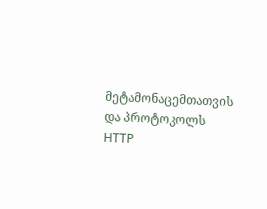მეტამონაცემთათვის და პროტოკოლს HTTP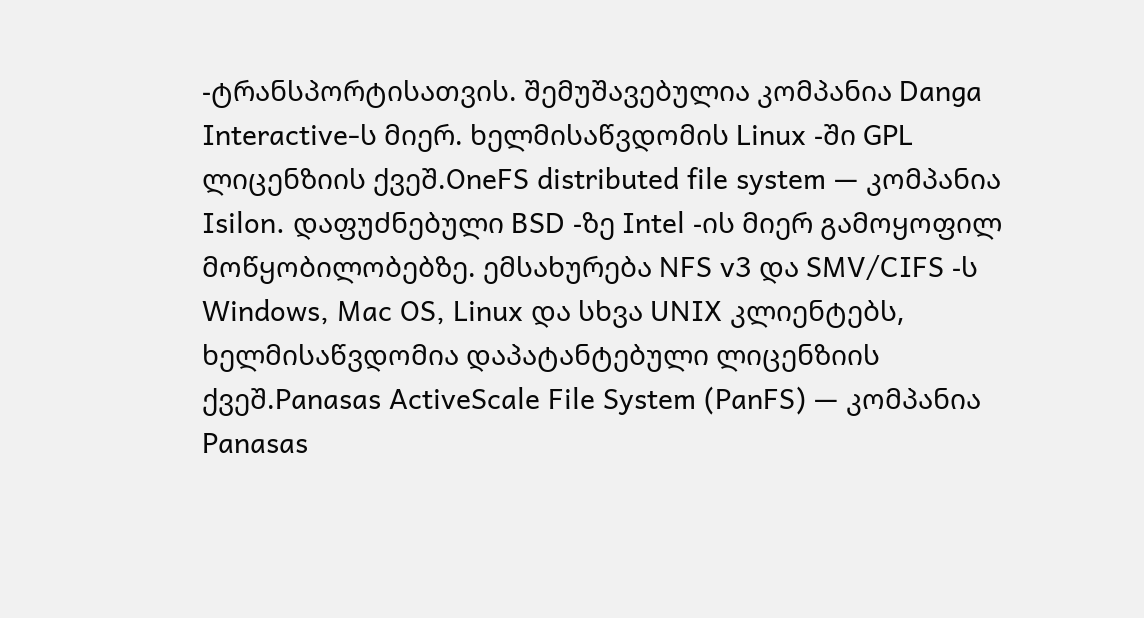-ტრანსპორტისათვის. შემუშავებულია კომპანია Danga Interactive-ს მიერ. ხელმისაწვდომის Linux -ში GPL ლიცენზიის ქვეშ.OneFS distributed file system — კომპანია Isilon. დაფუძნებული BSD -ზე Intel -ის მიერ გამოყოფილ მოწყობილობებზე. ემსახურება NFS v3 და SMV/CIFS -ს Windows, Mac OS, Linux და სხვა UNIX კლიენტებს, ხელმისაწვდომია დაპატანტებული ლიცენზიის ქვეშ.Panasas ActiveScale File System (PanFS) — კომპანია Panasas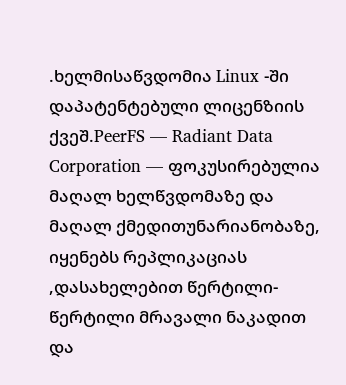.ხელმისაწვდომია Linux -ში დაპატენტებული ლიცენზიის ქვეშ.PeerFS — Radiant Data Corporation — ფოკუსირებულია მაღალ ხელწვდომაზე და მაღალ ქმედითუნარიანობაზე, იყენებს რეპლიკაციას ,დასახელებით წერტილი-წერტილი მრავალი ნაკადით და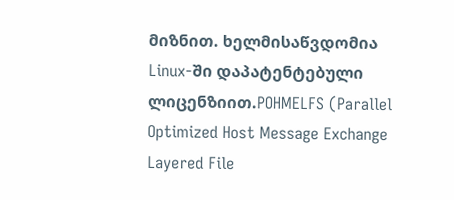მიზნით. ხელმისაწვდომია Linux-ში დაპატენტებული ლიცენზიით.POHMELFS (Parallel Optimized Host Message Exchange Layered File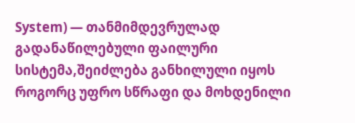System) — თანმიმდევრულად გადანაწილებული ფაილური სისტემა,შეიძლება განხილული იყოს როგორც უფრო სწრაფი და მოხდენილი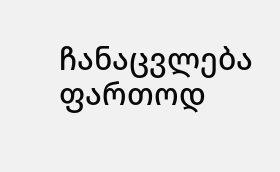ჩანაცვლება ფართოდ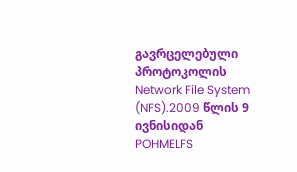გავრცელებული პროტოკოლის Network File System (NFS).2009 წლის 9 ივნისიდან POHMELFS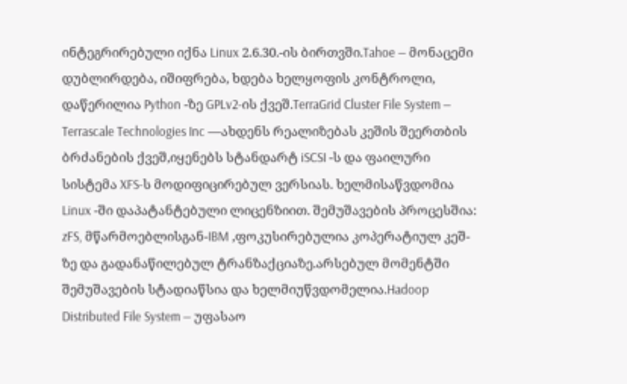ინტეგრირებული იქნა Linux 2.6.30.-ის ბირთვში.Tahoe — მონაცემი დუბლირდება, იშიფრება, ხდება ხელყოფის კონტროლი, დაწერილია Python -ზე GPLv2-ის ქვეშ.TerraGrid Cluster File System — Terrascale Technologies Inc —ახდენს რეალიზებას კეშის შეერთბის ბრძანების ქვეშ,იყენებს სტანდარტ iSCSI -ს და ფაილური სისტემა XFS-ს მოდიფიცირებულ ვერსიას. ხელმისაწვდომია Linux -ში დაპატანტებული ლიცენზიით. შემუშავების პროცესშია: zFS, მწარმოებლისგან-IBM ,ფოკუსირებულია კოპერატიულ კეშ-ზე და გადანაწილებულ ტრანზაქციაზე.არსებულ მომენტში შემუშავების სტადიაწსია და ხელმიუწვდომელია.Hadoop Distributed File System — უფასაო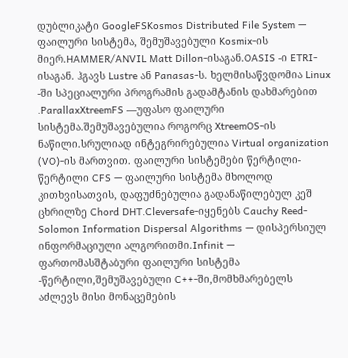დუბლიკატი GoogleFSKosmos Distributed File System — ფაილური სისტემა, შემუშავებული Kosmix-ის მიერ.HAMMER/ANVIL Matt Dillon-ისაგან.OASIS -ი ETRI-ისაგან. ჰგავს Lustre ან Panasas-ს. ხელმისაწვდომია Linux -ში სპეციალური პროგრამის გადამტანის დახმარებით .ParallaxXtreemFS —უფასო ფაილური სისტემა.შემუშავებულია როგორც XtreemOS-ის ნაწილი.სრულიად ინტეგრირებულია Virtual organization (VO)-ის მართვით. ფაილური სისტემები წერტილი-წერტილი CFS — ფაილური სისტემა მხოლოდ კითხვისათვის, დაფუძნებულია გადანაწილებულ კეშ ცხრილზე Chord DHT.Cleversafe-იყენებს Cauchy Reed-Solomon Information Dispersal Algorithms — დისპერსიულ ინფორმაციული ალგორითმი.Infinit — ფართომასშტაბური ფაილური სისტემა -წერტილი,შემუშავებული C++-ში,მომხმარებელს აძლევს მისი მონაცემების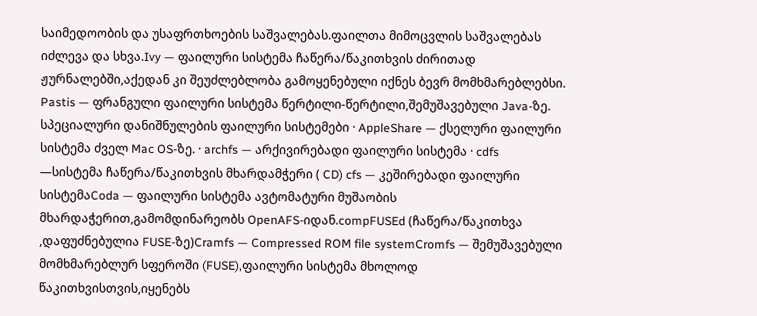საიმედოობის და უსაფრთხოების საშვალებას.ფაილთა მიმოცვლის საშვალებას იძლევა და სხვა.Ivy — ფაილური სისტემა ჩაწერა/წაკითხვის ძირითად ჟურნალებში,აქედან კი შეუძლებლობა გამოყენებული იქნეს ბევრ მომხმარებლებსი. Pastis — ფრანგული ფაილური სისტემა წერტილი-წერტილი,შემუშავებული Java-ზე. სპეციალური დანიშნულების ფაილური სისტემები · AppleShare — ქსელური ფაილური სისტემა ძველ Mac OS-ზე. · archfs — არქივირებადი ფაილური სისტემა · cdfs —სისტემა ჩაწერა/წაკითხვის მხარდამჭერი ( CD) cfs — კეშირებადი ფაილური სისტემაCoda — ფაილური სისტემა ავტომატური მუშაობის მხარდაჭერით,გამომდინარეობს OpenAFS-იდან.compFUSEd (ჩაწერა/წაკითხვა ,დაფუძნებულია FUSE-ზე)Cramfs — Compressed ROM file systemCromfs — შემუშავებული მომხმარებლურ სფეროში (FUSE),ფაილური სისტემა მხოლოდ წაკითხვისთვის,იყენებს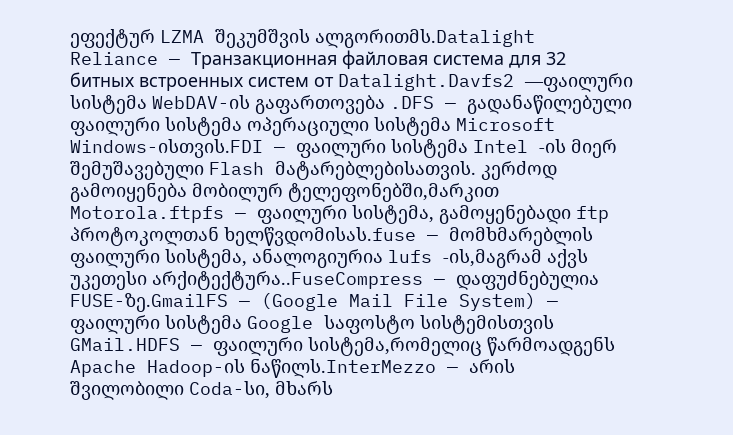ეფექტურ LZMA შეკუმშვის ალგორითმს.Datalight Reliance — Транзакционная файловая система для 32 битных встроенных систем от Datalight.Davfs2 —ფაილური სისტემა WebDAV-ის გაფართოვება .DFS — გადანაწილებული ფაილური სისტემა ოპერაციული სისტემა Microsoft Windows-ისთვის.FDI — ფაილური სისტემა Intel -ის მიერ შემუშავებული Flash მატარებლებისათვის. კერძოდ გამოიყენება მობილურ ტელეფონებში,მარკით Motorola.ftpfs — ფაილური სისტემა, გამოყენებადი ftp პროტოკოლთან ხელწვდომისას.fuse — მომხმარებლის ფაილური სისტემა, ანალოგიურია lufs -ის,მაგრამ აქვს უკეთესი არქიტექტურა..FuseCompress — დაფუძნებულია FUSE-ზე.GmailFS — (Google Mail File System) — ფაილური სისტემა Google საფოსტო სისტემისთვის GMail.HDFS — ფაილური სისტემა,რომელიც წარმოადგენს Apache Hadoop-ის ნაწილს.InterMezzo — არის შვილობილი Coda-სი, მხარს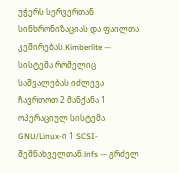უჭერს სერვერთან სინხრონიზაციას და ფაილთა კეშირებას.Kimberlite — სისტემა რომელიც საშვალებას იძლევა ჩავრთოთ 2 მანქანა 1 ოპერაციულ სისტემა GNU/Linux-ი 1 SCSI-შემნახველთან.lnfs — გრძელ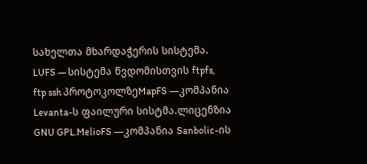სახელთა მხარდაჭერის სისტემა. LUFS — სისტემა წვდომისთვის ftpfs, ftp ssh პროტოკოლზეMapFS —კომპანია Levanta-ს ფაილური სისტმა.ლიცენზია GNU GPL.MelioFS —კომპანია Sanbolic-ის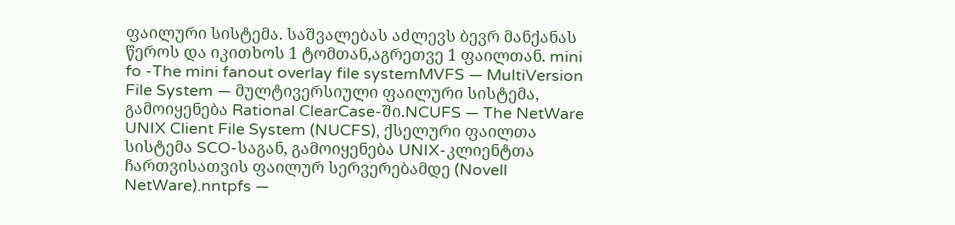ფაილური სისტემა. საშვალებას აძლევს ბევრ მანქანას წეროს და იკითხოს 1 ტომთან,აგრეთვე 1 ფაილთან. mini fo -The mini fanout overlay file systemMVFS — MultiVersion File System — მულტივერსიული ფაილური სისტემა, გამოიყენება Rational ClearCase-ში.NCUFS — The NetWare UNIX Client File System (NUCFS), ქსელური ფაილთა სისტემა SCO-საგან, გამოიყენება UNIX-კლიენტთა ჩართვისათვის ფაილურ სერვერებამდე (Novell NetWare).nntpfs —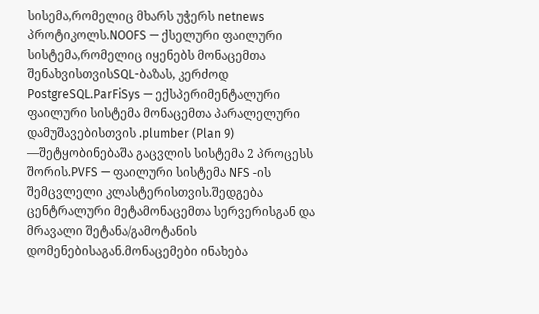სისემა,რომელიც მხარს უჭერს netnews პროტიკოლს.NOOFS — ქსელური ფაილური სისტემა,რომელიც იყენებს მონაცემთა შენახვისთვისSQL-ბაზას, კერძოდ PostgreSQL.ParFiSys — ექსპერიმენტალური ფაილური სისტემა მონაცემთა პარალელური დამუშავებისთვის .plumber (Plan 9) —შეტყობინებაშა გაცვლის სისტემა 2 პროცესს შორის.PVFS — ფაილური სისტემა NFS -ის შემცვლელი კლასტერისთვის.შედგება ცენტრალური მეტამონაცემთა სერვერისგან და მრავალი შეტანა/გამოტანის დომენებისაგან.მონაცემები ინახება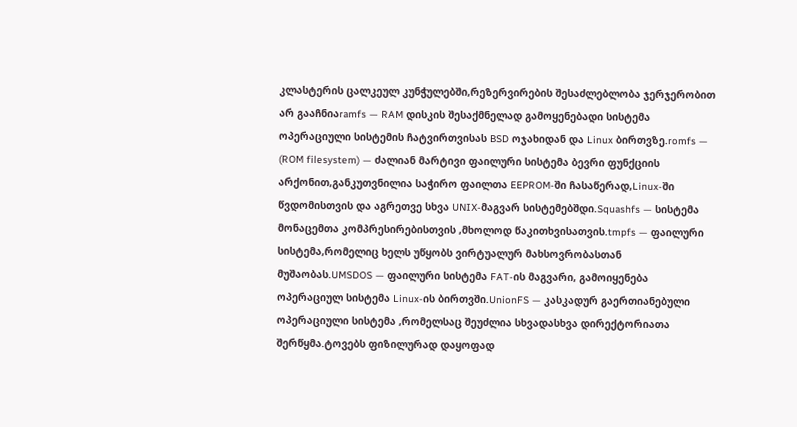კლასტერის ცალკეულ კუნჭულებში,რეზერვირების შესაძლებლობა ჯერჯერობით არ გააჩნიაramfs — RAM დისკის შესაქმნელად გამოყენებადი სისტემა ოპერაციული სისტემის ჩატვირთვისას BSD ოჯახიდან და Linux ბირთვზე.romfs — (ROM filesystem) — ძალიან მარტივი ფაილური სისტემა ბევრი ფუნქციის არქონით,განკუთვნილია საჭირო ფაილთა EEPROM-ში ჩასაწერად,Linux-ში წვდომისთვის და აგრეთვე სხვა UNIX-მაგვარ სისტემებშდი.Squashfs — სისტემა მონაცემთა კომპრესირებისთვის ,მხოლოდ წაკითხვისათვის.tmpfs — ფაილური სისტემა,რომელიც ხელს უწყობს ვირტუალურ მახსოვრობასთან მუშაობას.UMSDOS — ფაილური სისტემა FAT-ის მაგვარი, გამოიყენება ოპერაციულ სისტემა Linux-ის ბირთვში.UnionFS — კასკადურ გაერთიანებული ოპერაციული სისტემა ,რომელსაც შეუძლია სხვადასხვა დირექტორიათა შერწყმა.ტოვებს ფიზილურად დაყოფად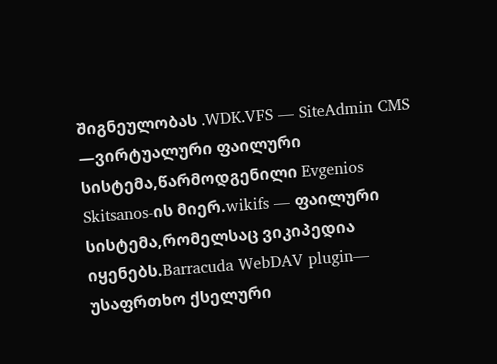შიგნეულობას .WDK.VFS — SiteAdmin CMS —ვირტუალური ფაილური სისტემა,წარმოდგენილი Evgenios Skitsanos-ის მიერ.wikifs — ფაილური სისტემა,რომელსაც ვიკიპედია იყენებს.Barracuda WebDAV plugin— უსაფრთხო ქსელური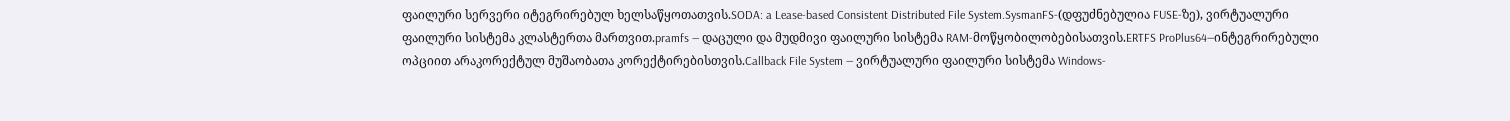ფაილური სერვერი იტეგრირებულ ხელსაწყოთათვის.SODA: a Lease-based Consistent Distributed File System.SysmanFS-(დფუძნებულია FUSE-ზე), ვირტუალური ფაილური სისტემა კლასტერთა მართვით.pramfs — დაცული და მუდმივი ფაილური სისტემა RAM-მოწყობილობებისათვის.ERTFS ProPlus64—ინტეგრირებული ოპციით არაკორექტულ მუშაობათა კორექტირებისთვის.Callback File System — ვირტუალური ფაილური სისტემა Windows-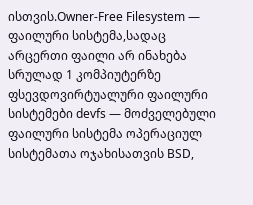ისთვის.Owner-Free Filesystem — ფაილური სისტემა,სადაც არცერთი ფაილი არ ინახება სრულად 1 კომპიუტერზე ფსევდოვირტუალური ფაილური სისტემები devfs — მოძველებული ფაილური სისტემა ოპერაციულ სისტემათა ოჯახისათვის BSD,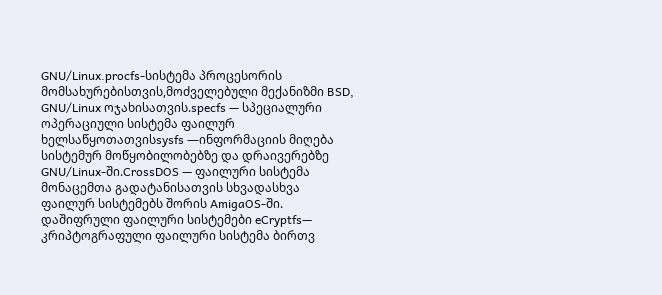GNU/Linux.procfs-სისტემა პროცესორის მომსახურებისთვის,მოძველებული მექანიზმი BSD, GNU/Linux ოჯახისათვის.specfs — სპეციალური ოპერაციული სისტემა ფაილურ ხელსაწყოთათვისsysfs —ინფორმაციის მიღება სისტემურ მოწყობილობებზე და დრაივერებზე GNU/Linux-ში.CrossDOS — ფაილური სისტემა მონაცემთა გადატანისათვის სხვადასხვა ფაილურ სისტემებს შორის AmigaOS-ში. დაშიფრული ფაილური სისტემები eCryptfs— კრიპტოგრაფული ფაილური სისტემა ბირთვ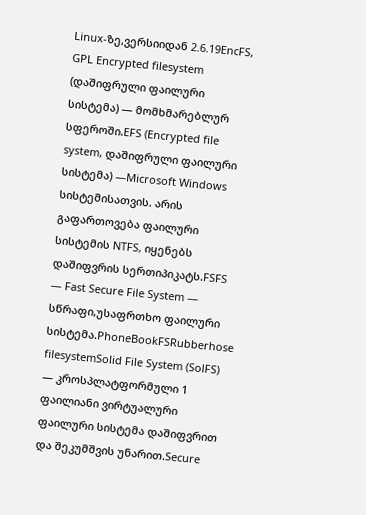Linux-ზე,ვერსიიდან 2.6.19EncFS, GPL Encrypted filesystem (დაშიფრული ფაილური სისტემა) — მომხმარებლურ სფეროში.EFS (Encrypted file system, დაშიფრული ფაილური სისტემა) —Microsoft Windows სისტემისათვის. არის გაფართოვება ფაილური სისტემის NTFS, იყენებს დაშიფვრის სერთიპიკატს.FSFS — Fast Secure File System — სწრაფი,უსაფრთხო ფაილური სისტემა.PhoneBookFSRubberhose filesystemSolid File System (SolFS) — კროსპლატფორმული 1 ფაილიანი ვირტუალური ფაილური სისტემა დაშიფვრით და შეკუმშვის უნარით.Secure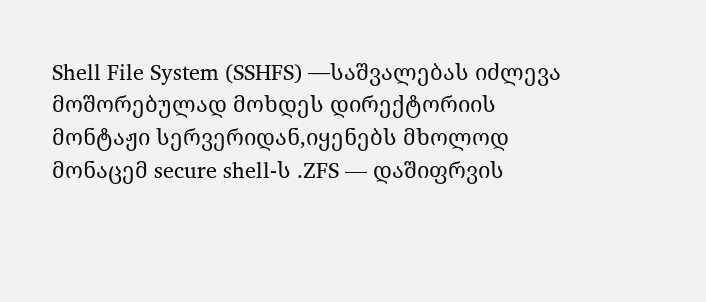Shell File System (SSHFS) —საშვალებას იძლევა მოშორებულად მოხდეს დირექტორიის მონტაჟი სერვერიდან,იყენებს მხოლოდ მონაცემ secure shell-ს .ZFS — დაშიფრვის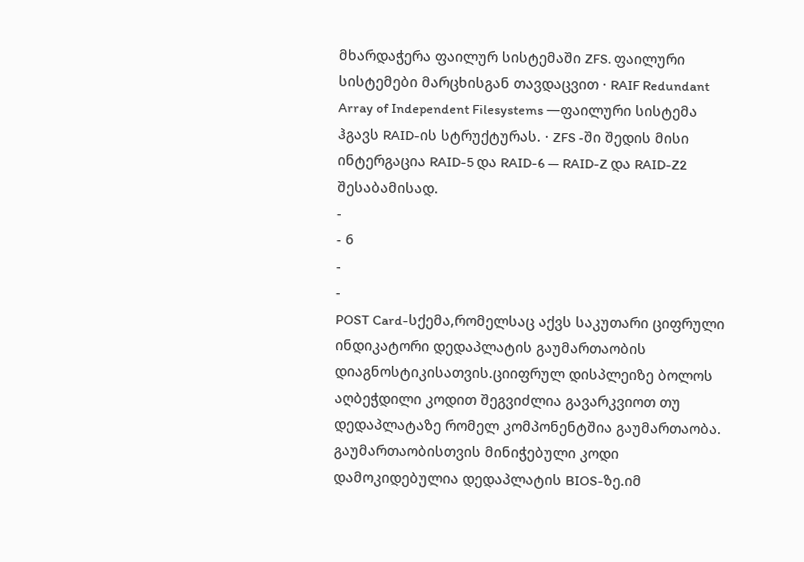მხარდაჭერა ფაილურ სისტემაში ZFS. ფაილური სისტემები მარცხისგან თავდაცვით · RAIF Redundant Array of Independent Filesystems —ფაილური სისტემა ჰგავს RAID-ის სტრუქტურას. · ZFS -ში შედის მისი ინტერგაცია RAID-5 და RAID-6 — RAID-Z და RAID-Z2 შესაბამისად.
-
- 6
-
-
POST Card-სქემა,რომელსაც აქვს საკუთარი ციფრული ინდიკატორი დედაპლატის გაუმართაობის დიაგნოსტიკისათვის.ციიფრულ დისპლეიზე ბოლოს აღბეჭდილი კოდით შეგვიძლია გავარკვიოთ თუ დედაპლატაზე რომელ კომპონენტშია გაუმართაობა. გაუმართაობისთვის მინიჭებული კოდი დამოკიდებულია დედაპლატის BIOS-ზე.იმ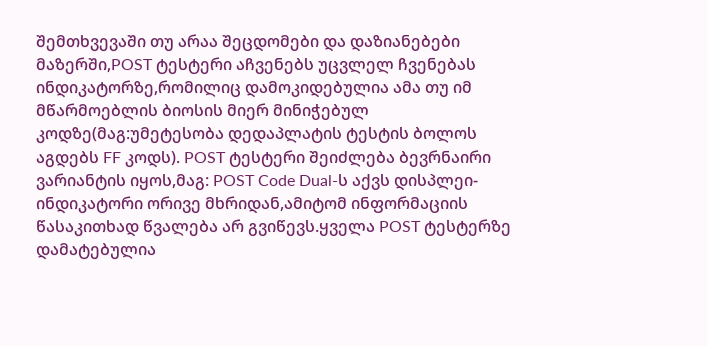შემთხვევაში თუ არაა შეცდომები და დაზიანებები მაზერში,POST ტესტერი აჩვენებს უცვლელ ჩვენებას ინდიკატორზე,რომილიც დამოკიდებულია ამა თუ იმ მწარმოებლის ბიოსის მიერ მინიჭებულ კოდზე(მაგ:უმეტესობა დედაპლატის ტესტის ბოლოს აგდებს FF კოდს). POST ტესტერი შეიძლება ბევრნაირი ვარიანტის იყოს,მაგ: POST Code Dual-ს აქვს დისპლეი-ინდიკატორი ორივე მხრიდან,ამიტომ ინფორმაციის წასაკითხად წვალება არ გვიწევს.ყველა POST ტესტერზე დამატებულია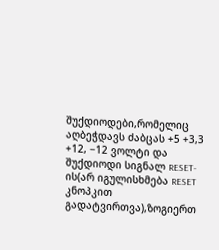შუქდიოდები,რომელიც აღბეჭდავს ძაბცას +5 +3,3 +12, −12 ვოლტი და შუქდიოდი სიგნალ RESET-ის(არ იგულისხმება RESET კნოპკით გადატვირთვა),ზოგიერთ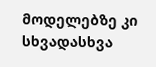მოდელებზე კი სხვადასხვა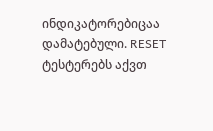ინდიკატორებიცაა დამატებული. RESET ტესტერებს აქვთ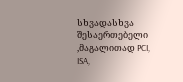სხვადასხვა შესაერთებელი ,მაგალითად PCI, ISA,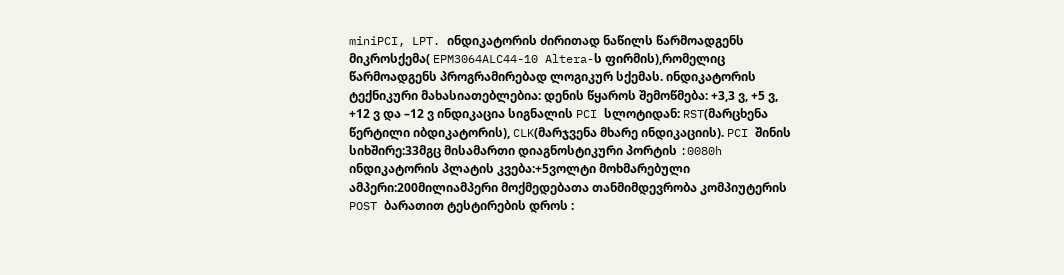miniPCI, LPT. ინდიკატორის ძირითად ნაწილს წარმოადგენს მიკროსქემა( EPM3064ALC44-10 Altera-ს ფირმის),რომელიც წარმოადგენს პროგრამირებად ლოგიკურ სქემას. ინდიკატორის ტექნიკური მახასიათებლებია: დენის წყაროს შემოწმება: +3,3 ვ, +5 ვ, +12 ვ და –12 ვ ინდიკაცია სიგნალის PCI სლოტიდან: RST(მარცხენა წერტილი იბდიკატორის), CLK(მარჯვენა მხარე ინდიკაციის). PCI შინის სიხშირე:33მგც მისამართი დიაგნოსტიკური პორტის :0080h ინდიკატორის პლატის კვება:+5ვოლტი მოხმარებული ამპერი:200მილიამპერი მოქმედებათა თანმიმდევრობა კომპიუტერის POST ბარათით ტესტირების დროს :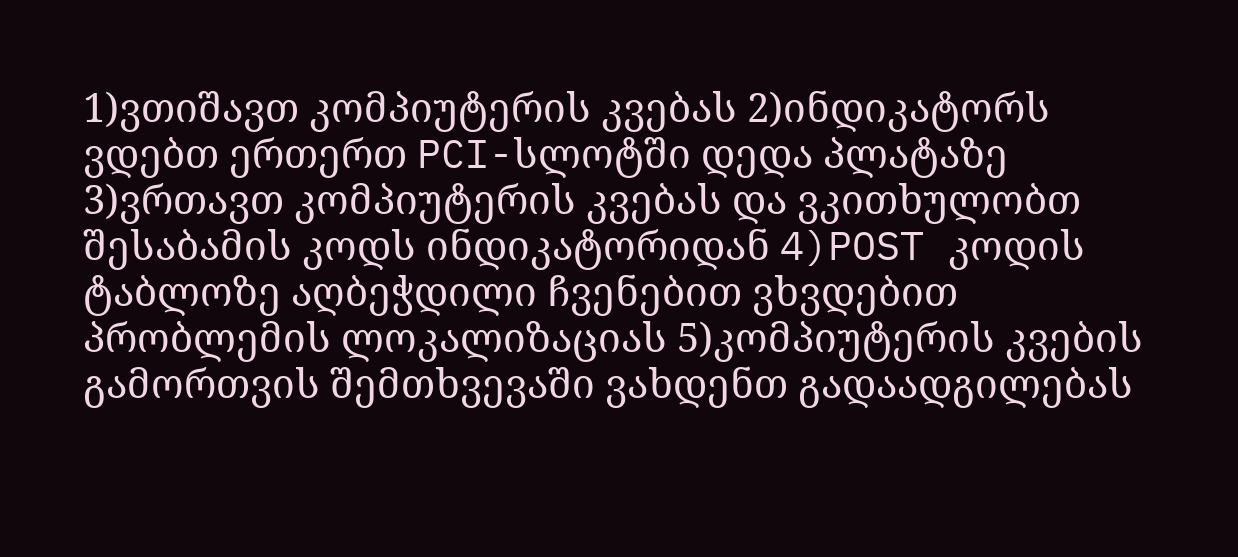1)ვთიშავთ კომპიუტერის კვებას 2)ინდიკატორს ვდებთ ერთერთ PCI-სლოტში დედა პლატაზე 3)ვრთავთ კომპიუტერის კვებას და ვკითხულობთ შესაბამის კოდს ინდიკატორიდან 4)POST კოდის ტაბლოზე აღბეჭდილი ჩვენებით ვხვდებით პრობლემის ლოკალიზაციას 5)კომპიუტერის კვების გამორთვის შემთხვევაში ვახდენთ გადაადგილებას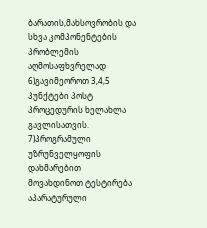ბარათის,მახსოვრობის და სხვა კომპონენტების პრობლემის აღმოსაფხვრელად 6)გავიმეოროთ 3,4,5 პუნქტები პოსტ პროცედურის ხელახლა გავლისათვის. 7)პროგრამული უზრუნველყოფის დახმარებით მოვახდინოთ ტესტირება აპარატურული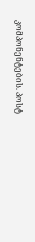კომპონენტების. პოსტ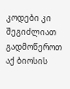კოდები კი შეგიძლიათ გადმოწეროთ აქ ბიოსის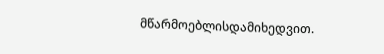მწარმოებლისდამიხედვით.